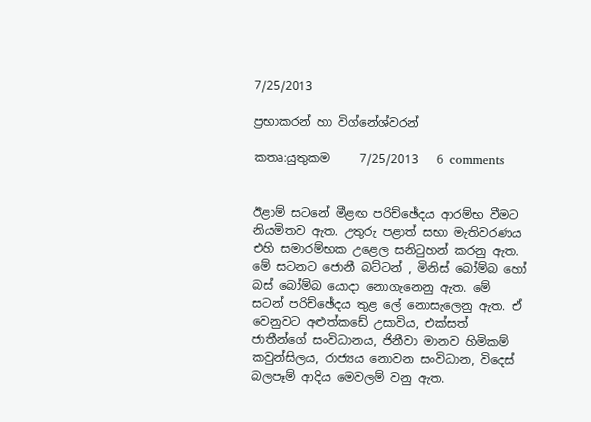7/25/2013

ප්‍රභාකරන් හා විග්නේශ්වරන්

කතෘ:යුතුකම     7/25/2013   6 comments


ඊළාම් සටනේ මීළඟ පරිච්ඡේදය ආරම්භ වීමට නියමිතව ඇත. උතුරු පළාත් සභා මැතිවරණය එහි සමාරම්භක උළෙල සනිටුහන් කරනු ඇත. මේ සටනට ජොනී බට්ටන් , මිනිස් බෝම්බ හෝ බස් බෝම්බ යොදා නොගැනෙනු ඇත. මේ සටන් පරිච්ඡේදය තුළ ලේ නොසැලෙනු ඇත. ඒ වෙනුවට අළුත්කඩේ උසාවිය, එක්සත් ජාතීන්ගේ සංවිධානය, ජිනීවා මානව හිමිකම් කවුන්සිලය, රාජ්‍යය නොවන සංවිධාන, විදෙස් බලපෑම් ආදිය මෙවලම් වනු ඇත.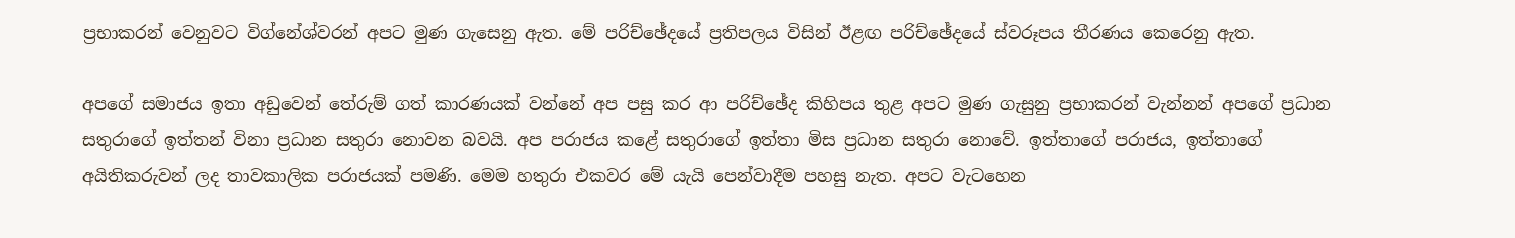ප්‍රභාකරන් වෙනුවට විග්නේශ්වරන් අපට මුණ ගැසෙනු ඇත. මේ පරිච්ඡේදයේ ප්‍රතිපලය විසින් ඊළඟ පරිච්ඡේදයේ ස්වරූපය තීරණය කෙරෙනු ඇත.

අපගේ සමාජය ඉතා අඩුවෙන් තේරුම් ගත් කාරණයක් වන්නේ අප පසු කර ආ පරිච්ඡේද කිහිපය තුළ අපට මුණ ගැසුනු ප්‍රභාකරන් වැන්නන් අපගේ ප්‍රධාන සතුරාගේ ඉත්තන් විනා ප්‍රධාන සතුරා නොවන බවයි. අප පරාජය කළේ සතුරාගේ ඉත්තා මිස ප්‍රධාන සතුරා නොවේ. ඉත්තාගේ පරාජය, ඉත්තාගේ අයිතිකරුවන් ලද තාවකාලික පරාජයක් පමණි. මෙම හතුරා එකවර මේ යැයි පෙන්වාදීම පහසු නැත. අපට වැටහෙන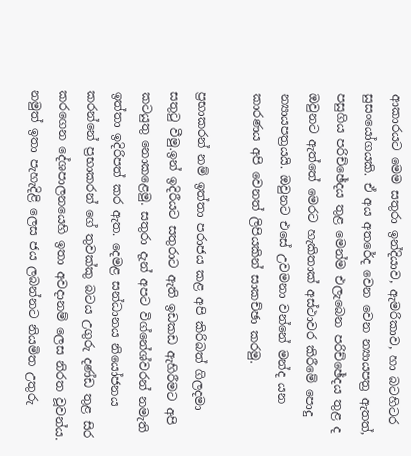ආකාරයට මෙම සතුරා ඉන්දියාව, ඇමරිකාව, හා බටහිටර සුසංයෝගයකි. ඒ අය අතරේද වෙන වෙන න්‍යායපත්‍ර ඇතත්, පසුගිය පරිච්ඡේදය තුළ මෙන්ම එලැබෙන පරිච්ඡේදය තුළ ද ඔවුනට ඇත්තේ මෙරට හැකිතාක් අස්ථාවර කිරීමේ පොදු න්‍යායපත්‍රයයි. ඔවුනට එසේ උවමනා වන්නේ මන්ද යන කාරණය අපි වෙනත් ලිපියකින් සාකච්ඡා කරමු.

ප්‍රභාකරන් නම් ඉත්තා පරාජය කළ අපි කිරිබත් ගිලදමා සතුටු වීමු.ඉන් ඉදිරීයට සතුරාට ඇති ඉඩකඩ ඇහිරීමට අපි කටයුතු නොකළෙමු. සතුරා දැන් අපට විග්නේශ්වරන් නමැති ඉත්තා ඉදිරිපත් කර ඇත. දෙමළ සන්ධානය නි‍යෝජනය කරන්නේ ප්‍රභාකරන් ගේ තුවක්කු බටය උගුරු දණ්ඩ තුළ සිර කරගෙන දේශපාලනයෙහි ඉතා අවදානම් ලෙස නිරත වූවන්ය. නමුත් ඉතා පැහැදිළි ලෙස ජය ලබන්නට නියමිත උතුරු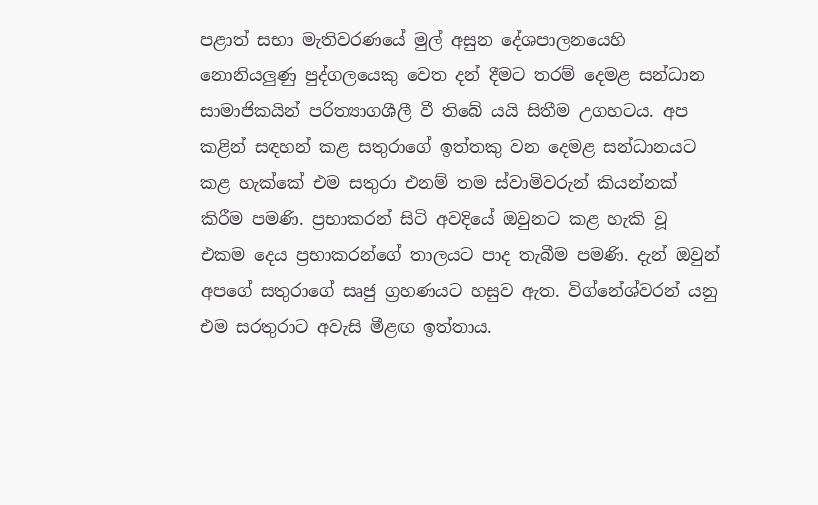පළාත් සභා මැතිවරණයේ මුල් අසුන දේශපාලනයෙහි නොනියලුණු පුද්ගලයෙකු වෙත දන් දීමට තරම් දෙමළ සන්ධාන සාමාජිකයින් පරිත්‍යාගශීලී වී තිබේ යයි සිතීම උගහටය. අප කළින් සඳහන් කළ සතුරාගේ ඉත්තකු වන දෙමළ සන්ධානයට කළ හැක්කේ එම සතුරා එනම් තම ස්වාමිවරුන් කියන්නක් කිරීම පමණි. ප්‍රභාකරන් සිටි අවදියේ ඔවුනට කළ හැකි වූ එකම දෙය ප්‍රභාකරන්ගේ තාලයට පාද තැබීම පමණි. දැන් ඔවුන් අපගේ සතුරාගේ සෘජු ග්‍රහණයට හසුව ඇත. විග්නේශ්වරන් යනු එම සරතුරාට අවැසි මීළඟ ඉත්තාය.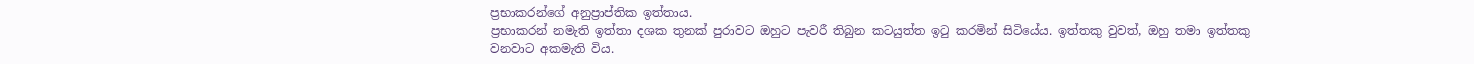ප්‍රභාකරන්ගේ අනුප්‍රාප්තික ඉත්තාය.
ප්‍රභාකරන් නමැති ඉත්තා දශක තුනක් පුරාවට ඔහුට පැවරී තිබුන කටයුත්ත ඉටු කරමින් සිටියේය. ඉත්තකු වුවත්, ඔහු තමා ඉත්තකු වනවාට අකමැති විය.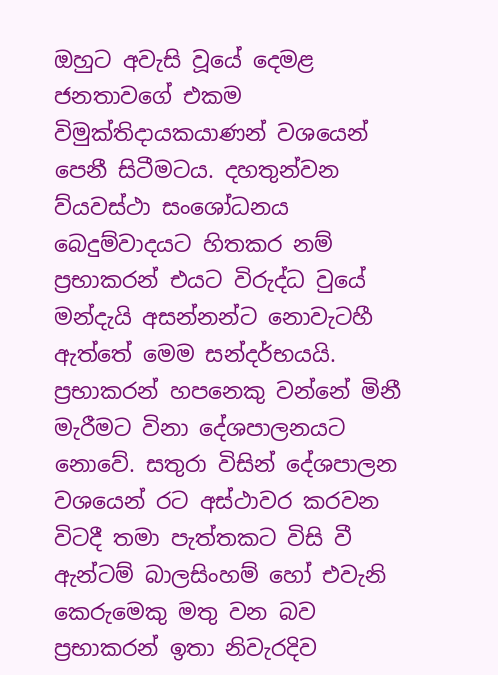ඔහුට අවැසි වූයේ දෙමළ ජනතාවගේ එකම විමුක්තිදායකයාණන් වශයෙන් පෙනී සිටීමටය. දහතුන්වන ව්යවස්ථා සංශෝධනය බෙදුම්වාදයට හිතකර නම් ප්‍රභාකරන් එයට විරුද්ධ වුයේ මන්දැයි අසන්නන්ට නොවැටහී ඇත්තේ මෙම සන්දර්භයයි. ප්‍රභාකරන් හපනෙකු වන්නේ මිනී මැරීමට විනා දේශපාලනයට නොවේ. සතුරා විසින් දේශපාලන වශයෙන් රට අස්ථාවර කරවන විටදී තමා පැත්තකට විසි වී ඇන්ටම් බාලසිංහම් හෝ එවැනි කෙරුමෙකු මතු වන බව ප්‍රභාකරන් ඉතා නිවැරදිව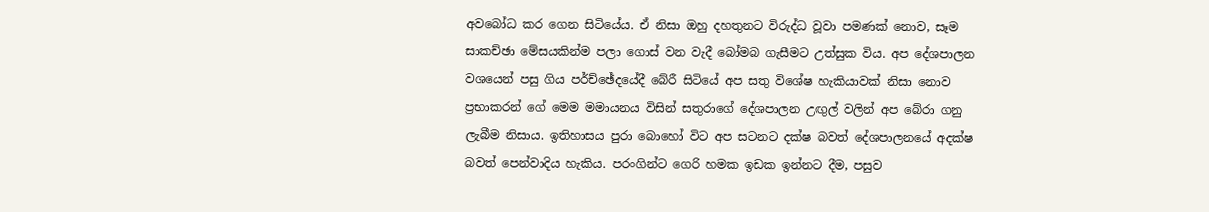අවබෝධ කර ගෙන සිටි‍යේය. ඒ නිසා ඔහු දහතුනට විරුද්ධ වූවා පමණක් නොව, සෑම සාකච්ඡා මේසයකින්ම පලා ගොස් වන වැදී බෝමබ ගැසීමට උත්සුක විය. අප දේශපාලන වශයෙන් පසු ගිය පර්ච්ඡේදයේදී බේරී සිටියේ අප සතු විශේෂ හැකියාවක් නිසා නොව ප්‍රභාකරන් ගේ මෙම මමායනය විසින් සතුරාගේ දේශපාලන උඟුල් වලින් අප බේරා ගනු ලැබීම නිසාය. ඉතිහාසය පුරා බොහෝ විට අප සටනට දක්ෂ බවත් දේශපාලනයේ අදක්ෂ බවත් පෙන්වාදිය හැකිය. පරංගින්ට ගෙරි හමක ඉඩක ඉන්නට දීම, පසුව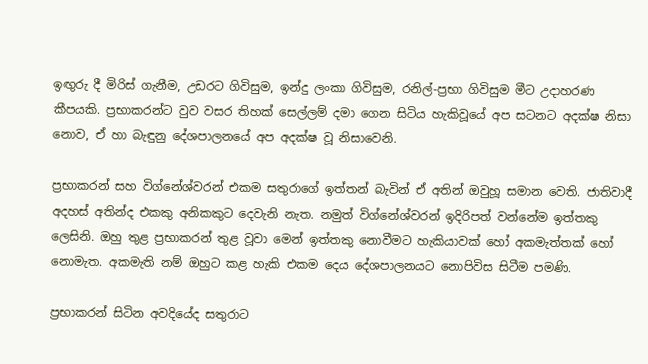ඉඟුරු දී මිරිස් ගැනීම, උඩරට ගිවිසුම, ඉන්දු ලංකා ගිවිසුම, රනිල්-ප්‍රභා ගිවිසුම මීට උදාහරණ කීපයකි. ප්‍රභාකරන්ට වුව වසර තිහක් සෙල්ලම් දමා ගෙන සිටිය හැකිවූයේ අප සටනට අදක්ෂ නිසා නොව, ඒ හා බැඳුනු දේශපාලනයේ අප අදක්ෂ වූ නිසාවෙනි.

ප්‍රභාකරන් සහ විග්නේශ්වරන් එකම සතුරාගේ ඉත්තන් බැවින් ඒ අතින් ඔවුහූ සමාන වෙති. ජාතිවාදී අදහස් අතින්ද එකකු අනිකකුට දෙවැනි නැත. නමුත් විග්නේශ්වරන් ඉදිරිපත් වන්නේම ඉත්තකු ලෙසිනි. ඔහු තුළ ප්‍රභාකරන් තුළ වූවා මෙන් ඉත්තකු නොවීමට හැකියාවක් හෝ අකමැත්තක් හෝ නොමැත. අකමැති නම් ඔහුට කළ හැකි එකම දෙය දේශපාලනයට නොපිවිස සිටීම පමණි.

ප්‍රභාකරන් සිටින අවදියේද සතුරාට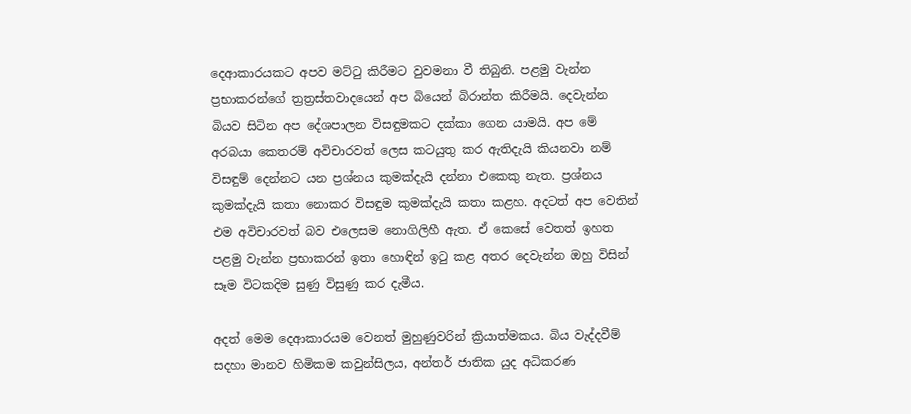දෙආකාරයකට අපව මට්ටු කිරීමට වුවමනා වී තිබුනි. පළමු වැන්න ප්‍රභාකරන්ගේ ත්‍රත්‍රස්තවාදයෙන් අප බියෙන් බිරාන්ත කිරීමයි. දෙවැන්න බියව සිටින අප දේශපාලන විසඳුමකට දක්කා ගෙන යාමයි. අප මේ අරබයා කෙතරම් අවිචාරවත් ලෙස කටයුතු කර ඇතිදැයි කියනවා නම් විසඳුම් දෙන්නට යන ප්‍රශ්නය කුමක්දැයි දන්නා එකෙකු නැත. ප්‍රශ්නය කුමක්දැයි කතා නොකර විසඳුම කුමක්දැයි කතා කළහ. අදටත් අප වෙතින් එම අවිචාරවත් බව එලෙසම නොගිලිහී ඇත. ඒ කෙසේ වෙතත් ඉහත පළමු වැන්න ප්‍රභාකරන් ඉතා හොඳින් ඉටු කළ අතර දෙවැන්න ඔහු විසින් සෑම විටකදිම සුණු විසුණු කර දැමීය.

අදත් මෙම දෙආකාරයම වෙනත් මුහුණුවරින් ක්‍රියාත්මකය. බිය වැද්දවීම් සදහා මානව හිමිකම කවුන්සිලය, අන්තර් ජාතික යුද අධිකරණ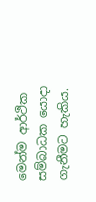මෙන්ම ආර්ථික සම්බාධක යොදා ගැනීමට හැකිය.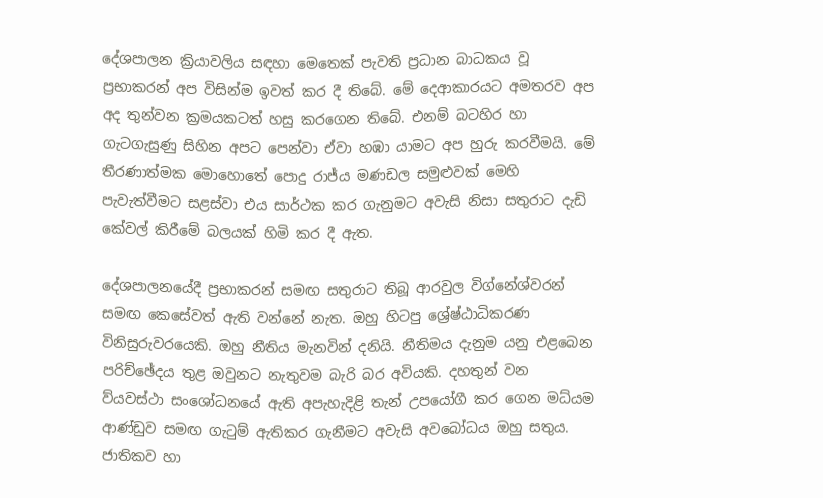දේශපාලන ක්‍රියාවලිය සඳහා මෙතෙක් පැවති ප්‍රධාන බාධකය වූ ප්‍රභාකරන් අප විසින්ම ඉවත් කර දී තිබේ. මේ දෙආකාරයට අමතරව අප අද තුන්වන ක්‍රමයකටත් හසු කරගෙන තිබේ. එනම් බටහිර හා ගැටගැසුණු සිහින අපට පෙන්වා ඒවා හඹා යාමට අප හුරු කරවීමයි. මේ තීරණාත්මක මොහොතේ පොදු රාජ්ය මණඩල සමුළුවක් මෙහි පැවැත්වීමට සළස්වා එය සාර්ථක කර ගැනුමට අවැසි නිසා සතුරාට දැඩි කේවල් කිරීමේ බලයක් හිමි කර දී ඇත.

දේශපාලනයේදී ප්‍රභාකරන් සමඟ සතුරාට තිබූ ආරවුල විග්නේශ්වරන් සමඟ කෙසේවත් ඇති වන්නේ නැත. ඔහු හිටපු ශ්‍රේෂ්ඨාධිකරණ විනිසුරුවරයෙකි. ඔහු නීතිය මැනවින් දනියි. නීතිමය දැනුම යනු එළබෙන පරිච්ඡේදය තුළ ඔවුනට නැතුවම බැරි බර අවියකි. දහතුන් වන ව්යවස්ථා සංශෝධනයේ ඇති අපැහැදිළි තැන් උපයෝගී කර ගෙන මධ්යම ආණ්ඩුව සමඟ ගැටුම් ඇතිකර ගැනීමට අවැසි අවබෝධය ඔහු සතුය. ජාතිකව හා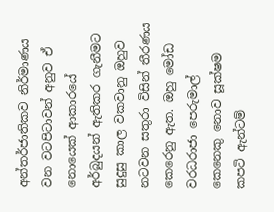අන්තර්ජාතිකව නිර්මාණය වන වටපිටාවන් අනුව ඒ නොයෙක් ආකාරයේ අර්බුදයන් ඇතිකර ගැනීමට සුදුසු කාල වකවානු ඔහුව නටවන සතුරා විසින් තීරණය කෙරෙනු ඇත. ඔහු මෝඩ වරධරාජා පෙරුමාල් කෙනෙකු නොව සූක්ෂම කපටි ඇන්ටම්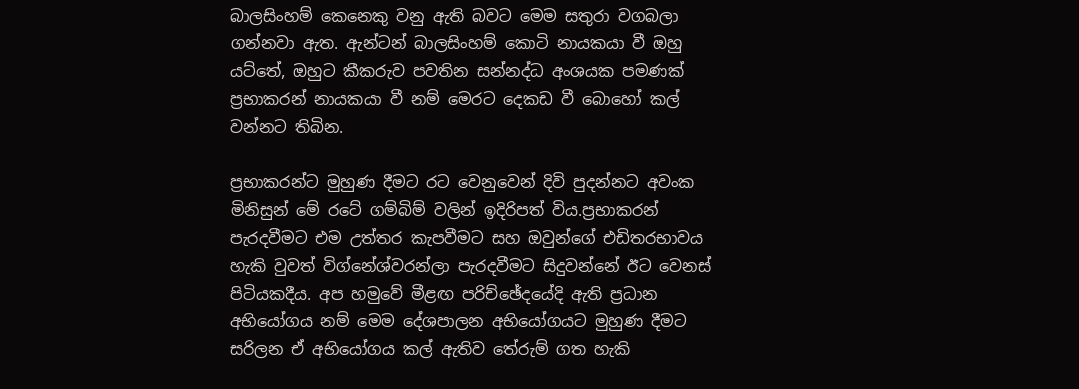බාලසිංහම් කෙනෙකු වනු ඇති බවට මෙම සතුරා වගබලා ගන්නවා ඇත. ඇන්ටන් බාලසිංහම් කොටි නායකයා වී ඔහු යට්තේ, ඔහුට කීකරුව පවතින සන්නද්ධ අංශයක පමණක් ප්‍රභාකරන් නායකයා වී නම් මෙරට දෙකඩ වී බොහෝ කල් වන්නට තිබින.

ප්‍රභාකරන්ට මුහුණ දීමට රට වෙනුවෙන් දිවි පුදන්නට අවංක මිනිසුන් මේ රටේ ගම්බිම් වලින් ඉදිරිපත් විය.ප්‍රභාකරන් පැරදවීමට එම උත්තර කැපවීමට සහ ඔවුන්ගේ එඩිතරභාවය හැකි වුවත් විග්නේශ්වරන්ලා පැරදවීමට සිදුවන්නේ ඊට වෙනස් පිටියකදීය. අප හමුවේ මීළඟ පරිච්ඡේදයේදි ඇති ප්‍රධාන අභියෝගය නම් මෙම දේශපාලන අභියෝගයට මුහුණ දීමට සරිලන ඒ අභියෝගය කල් ඇතිව තේරුම් ගත හැකි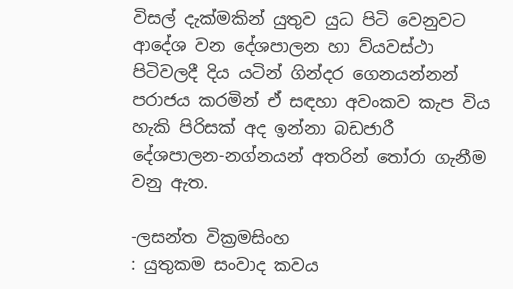විසල් දැක්මකින් යුතුව යුධ පිටි වෙනුවට ආදේශ වන දේශපාලන හා ව්යවස්ථා පිටිවලදී දිය යටින් ගින්දර ගෙනයන්නන්  පරාජය කරමින් ඒ සඳහා අවංකව කැප විය හැකි පිරිසක් අද ඉන්නා බඩජාරී දේශපාලන-නග්නයන් අතරින් තෝරා ගැනීම වනු ඇත.

-ලසන්ත වික්‍රමසිංහ
: යුතුකම සංවාද කවය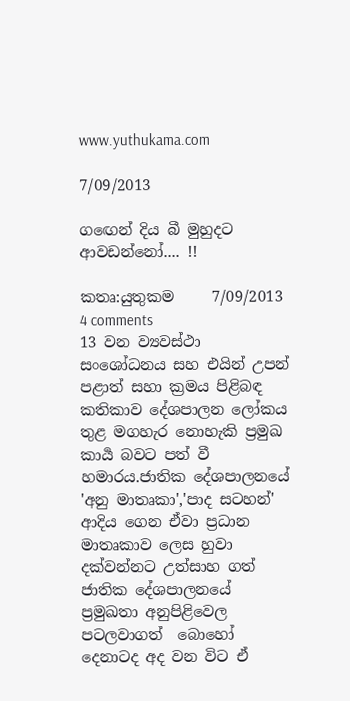www.yuthukama.com

7/09/2013

ගඟෙන් දිය බී මුහුදට ආවඩන්නෝ.... !!

කතෘ:යුතුකම     7/09/2013   4 comments
13 වන ව්‍යවස්ථා සංශෝධනය සහ එයින් උපන් පළාත් සහා ක්‍රමය පිළිබඳ කතිකාව දේශපාලන ලෝකය තුළ මගහැර නොහැකි ප්‍රමුඛ කාර්‍ය බවට පත් වී හමාරය.ජාතික දේශපාලනයේ  'අනු මාතෘකා','පාද සටහන්' ආදිය ගෙන ඒවා ප්‍රධාන මාතෘකාව ලෙස හුවා දක්වන්නට උත්සාහ ගත් ජාතික දේශපාලනයේ ප්‍රමුඛතා අනුපිළිවෙල පටලවාගත්  බොහෝ දෙනාටද අද වන විට ඒ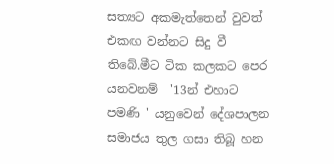සත්‍යට අකමැත්තෙන් වුවත් එකඟ වන්නට සිදු වී තිබේ.මීට ටික කලකට පෙර යනවනම්  '13න් එහාට පමණි ' යනුවෙන් දේශපාලන සමාජය තුල ගසා තිබූ හන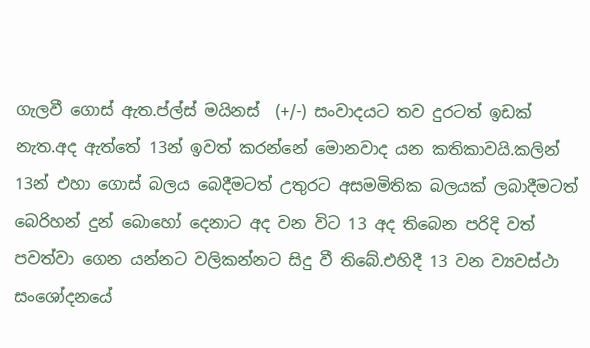ගැලවී ගොස් ඇත.ප්ල්ස් මයිනස්  (+/-) සංවාදයට තව දුරටත් ඉඩක් නැත.අද ඇත්තේ 13න් ඉවත් කරන්නේ මොනවාද යන කතිකාවයි.කලින් 13න් එහා ගොස් බලය බෙදීමටත් උතුරට අසමමිතික බලයක් ලබාදීමටත් බෙරිහන් දුන් බොහෝ දෙනාට අද වන විට 13 අද තිබෙන පරිදි වත් පවත්වා ගෙන යන්නට වලිකන්නට සිදු වී තිබේ.එහිදී 13 වන ව්‍යවස්ථා සංශෝදනයේ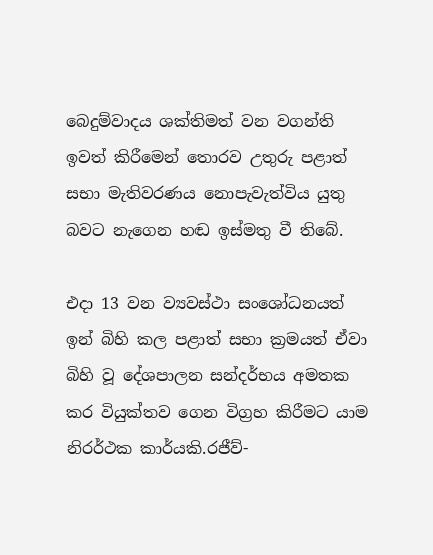බෙදුම්වාදය ශක්තිමත් වන වගන්ති ඉවත් කිරීමෙන් තොරව උතුරු පළාත් සභා මැතිවරණය නොපැවැත්විය යුතු බවට නැගෙන හඬ ඉස්මතු වී තිබේ.

එදා 13 වන ව්‍යවස්ථා සංශෝධනයත් ඉන් බිහි කල පළාත් සභා ක්‍රමයත් ඒවා බිහි වූ දේශපාලන සන්දර්භය අමතක කර වියුක්තව ගෙන විග්‍රහ කිරීමට යාම නිරර්ථක කාර්යකි.රජීව්-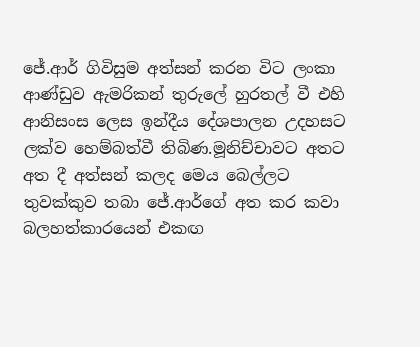ජේ.ආර් ගිවිසුම අත්සන් කරන විට ලංකා ආණ්ඩුව ඇමරිකන් තුරුලේ හුරතල් වී එහි ආනිසංස ලෙස ඉන්දීය දේශපාලන උදහසට ලක්ව හෙම්බත්වී තිබිණ.මූනිච්චාවට අතට අත දී අත්සන් කලද මෙය බෙල්ලට තුවක්කුව තබා ජේ.ආර්ගේ අත කර කවා බලහත්කාරයෙන් එකඟ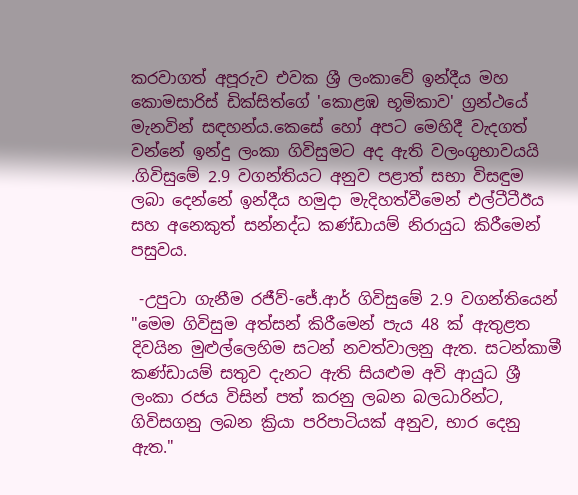කරවාගත් අපූරුව එවක ශ්‍රී ලංකාවේ ඉන්දීය මහ කොමසාරිස් ඩික්සිත්ගේ 'කොළඹ භූමිකාව' ග්‍රන්ථයේ මැනවින් සඳහන්ය.කෙසේ හෝ අපට මෙහිදී වැදගත් වන්නේ ඉන්දු ලංකා ගිවිසුමට අද ඇති වලංගුභාවයයි .ගිවිසුමේ 2.9 වගන්තියට අනුව පළාත් සභා විසඳුම ලබා දෙන්නේ ඉන්දීය හමුදා මැදිහත්වීමෙන් එල්ටීටීඊය සහ අනෙකුත් සන්නද්ධ කණ්ඩායම් නිරායුධ කිරීමෙන් පසුවය.

 -උපුටා ගැනීම රජීව්-ජේ.ආර් ගිවිසුමේ 2.9 වගන්තියෙන්
"මෙම ගිවිසුම අත්සන් කිරීමෙන් පැය 48 ක් ඇතුළත දිවයින මුළුල්ලෙහිම සටන් නවත්වාලනු ඇත. සටන්කාමී කණ්ඩායම් සතුව දැනට ඇති සියළුම අවි ආයුධ ශ්‍රී ලංකා රජය විසින් පත් කරනු ලබන බලධාරින්ට, ගිවිසගනු ලබන ක්‍රියා පරිපාටියක් අනුව, භාර දෙනු ඇත."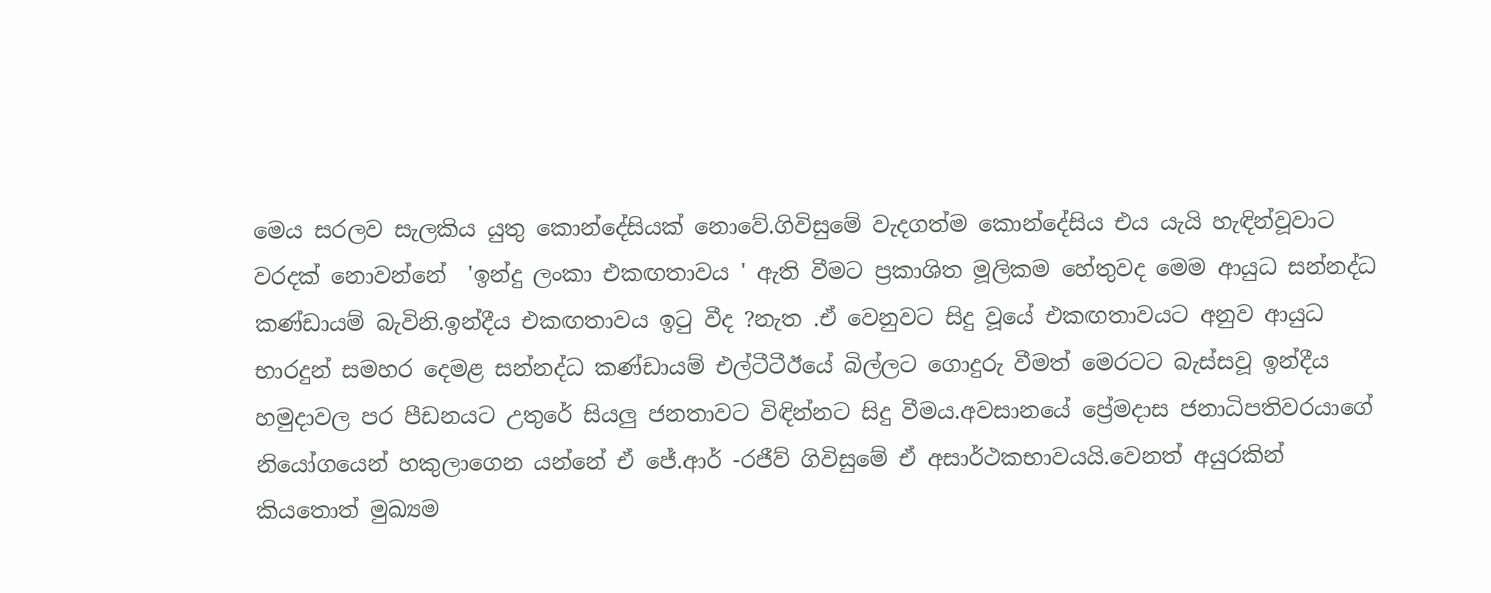මෙය සරලව සැලකිය යුතු කොන්දේසියක් නොවේ.ගිවිසුමේ වැදගත්ම කොන්දේසිය එය යැයි හැඳින්වූවාට වරදක් නොවන්නේ  'ඉන්දු ලංකා එකඟතාවය ' ඇති වීමට ප්‍රකාශිත මූලිකම හේතුවද මෙම ආයුධ සන්නද්ධ කණ්ඩායම් බැවිනි.ඉන්දීය එකඟතාවය ඉටු වීද ?නැත .ඒ වෙනුවට සිදු වූයේ එකඟතාවයට අනුව ආයුධ භාරදුන් සමහර දෙමළ සන්නද්ධ කණ්ඩායම් එල්ටීටීඊයේ බිල්ලට ගොදුරු වීමත් මෙරටට බැස්සවූ ඉන්දීය හමුදාවල පර පීඩනයට උතුරේ සියලු ජනතාවට විඳින්නට සිදු වීමය.අවසානයේ ප්‍රේමදාස ජනාධිපතිවරයාගේ නියෝගයෙන් හකුලාගෙන යන්නේ ඒ ජේ.ආර් -රජීව් ගිවිසුමේ ඒ අසාර්ථකභාවයයි.වෙනත් අයුරකින් කියතොත් මුඛ්‍යම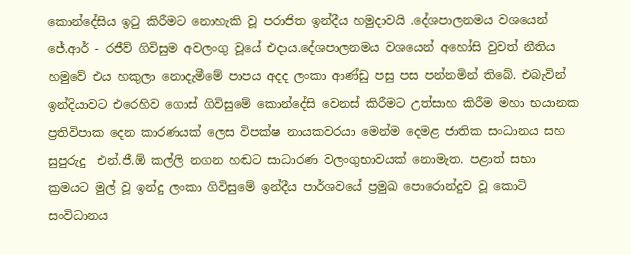කොන්දේසිය ඉටු කිරීමට නොහැකි වූ පරාජිත ඉන්දීය හමුදාවයි .දේශපාලනමය වශයෙන් ජේ.ආර් - රජීව් ගිවිසුම අවලංගු වූයේ එදාය.දේශපාලනමය වශයෙන් අහෝසි වුවත් නීතිය හමුවේ එය හකුලා නොදැමීමේ පාපය අදද ලංකා ආණ්ඩු පසු පස පන්නමින් තිබේ. එබැවින් ඉන්දියාවට එරෙහිව ගොස් ගිවිසුමේ කොන්දේසි වෙනස් කිරීමට උත්සාහ කිරීම මහා භයානක ප්‍රතිවිපාක දෙන කාරණයක් ලෙස විපක්ෂ නායකවරයා මෙන්ම දෙමළ ජාතික සංධානය සහ සුපුරුදු  එන්.ජී.ඕ කල්ලි නගන හඬට සාධාරණ වලංගුභාවයක් නොමැත. පළාත් සභා ක්‍රමයට මුල් වූ ඉන්දු ලංකා ගිවිසුමේ ඉන්දීය පාර්ශවයේ ප්‍රමුඛ පොරොන්දුව වූ කොටි සංවිධානය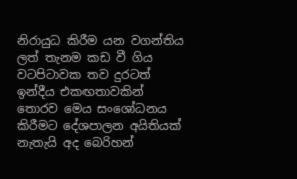නිරායුධ කිරීම යන වගන්තිය ලත් තැනම කඩ වී ගිය වටපිටාවක තව දුරටත් ඉන්දීය එකඟතාවකින් තොරව මෙය සංශෝධනය කිරීමට දේශපාලන අයිතියක් නැතැයි අද බෙරිහන්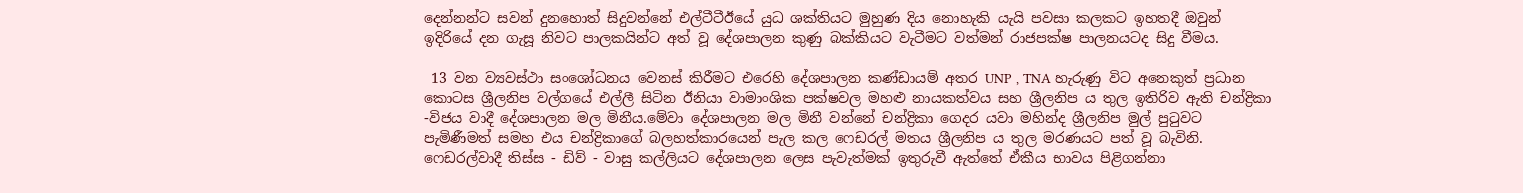දෙන්නන්ට සවන් දුනහොත් සිදුවන්නේ එල්ටීටීඊයේ යුධ ශක්තියට මුහුණ දිය නොහැකි යැයි පවසා කලකට ඉහතදී ඔවුන් ඉදිරියේ දන ගැසූ නිවට පාලකයින්ට අත් වූ දේශපාලන කුණු බක්කියට වැටීමට වත්මන් රාජපක්ෂ පාලනයටද සිදු වීමය.

 13 වන ව්‍යවස්ථා සංශෝධනය වෙනස් කිරීමට එරෙහි දේශපාලන කණ්ඩායම් අතර UNP , TNA හැරුණු විට අනෙකුත් ප්‍රධාන කොටස ශ්‍රීලනිප වල්ගයේ එල්ලී සිටින ඊනියා වාමාංශික පක්ෂවල මහළු නායකත්වය සහ ශ්‍රීලනිප ය තුල ඉතිරිව ඇති චන්ද්‍රිකා -විජය වාදී දේශපාලන මල මිනීය.මේවා දේශපාලන මල මිනී වන්නේ චන්ද්‍රිකා ගෙදර යවා මහින්ද ශ්‍රීලනිප මුල් පුටුවට පැමිණීමත් සමහ එය චන්ද්‍රිකාගේ බලහත්කාරයෙන් පැල කල ෆෙඩරල් මතය ශ්‍රීලනිප ය තුල මරණයට පත් වූ බැවිනි. ෆෙඩරල්වාදී තිස්ස - ඩිව් - වාසු කල්ලියට දේශපාලන ලෙස පැවැත්මක් ඉතුරුවී ඇත්තේ ඒකීය භාවය පිළිගන්නා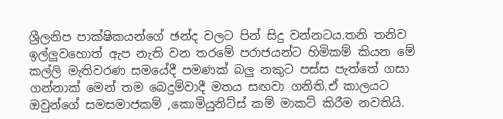ශ්‍රීලනිප පාක්ෂිකයන්ගේ ඡන්ද වලට පින් සිදු වන්නටය.තනි තනිව ඉල්ලුවහොත් ඇප නැති වන තරමේ පරාජයන්ට හිමිකම් කියන මේ කල්ලි මැතිවරණ සමයේදී පමණක් බලු නකුට පස්ස පැත්තේ ගසා ගන්නාක් මෙන් තම බෙදුම්වාදී මතය සඟවා ගනිති.ඒ කාලයට ඔවුන්ගේ සමසමාජකම් ,කොමියුනිට්ස් කම් මාකට් කිරීම නවතියි.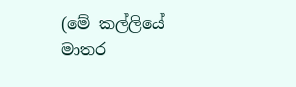(මේ කල්ලියේ මාතර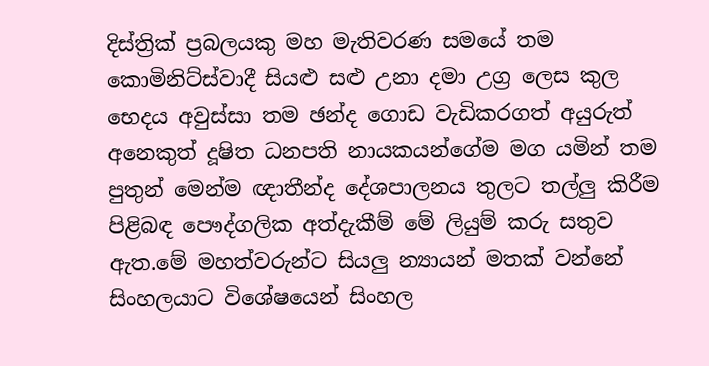දිස්ත්‍රික් ප්‍රබලයකු මහ මැතිවරණ සමයේ තම කොමිනිට්ස්වාදී සියළු සළු උනා දමා උග්‍ර ලෙස කුල භෙදය අවුස්සා තම ඡන්ද ගොඩ වැඩිකරගත් අයුරුත් අනෙකුත් දූෂිත ධනපති නායකයන්ගේම මග යමින් තම පුතුන් මෙන්ම ඥාතීන්ද දේශපාලනය තුලට තල්ලු කිරීම පිළිබඳ පෞද්ගලික අත්දැකීම් මේ ලියුම් කරු සතුව ඇත.මේ මහත්වරුන්ට සියලු න්‍යායන් මතක් වන්නේ සිංහලයාට විශේෂයෙන් සිංහල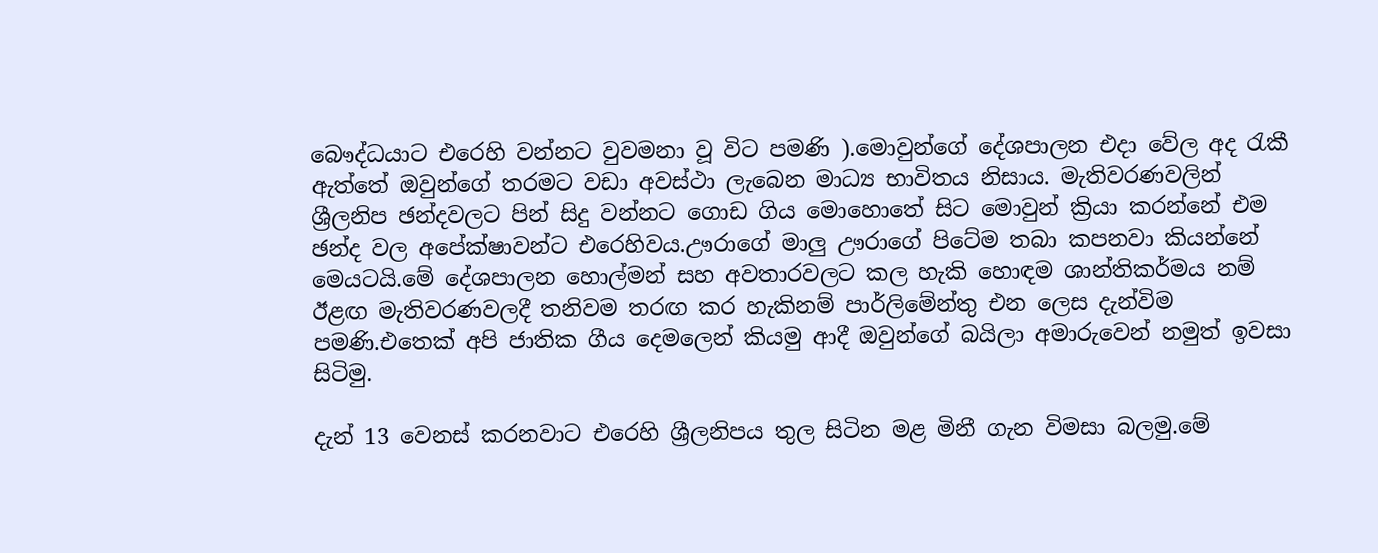බෞද්ධයාට එරෙහි වන්නට වුවමනා වූ විට පමණි ).මොවුන්ගේ දේශපාලන එදා වේල අද රැකී ඇත්තේ ඔවුන්ගේ තරමට වඩා අවස්ථා ලැබෙන මාධ්‍ය භාවිතය නිසාය. මැතිවරණවලින් ශ්‍රීලනිප ඡන්දවලට පින් සිදු වන්නට ගොඩ ගිය මොහොතේ සිට මොවුන් ක්‍රියා කරන්නේ එම ඡන්ද වල අපේක්ෂාවන්ට එරෙහිවය.ඌරාගේ මාලු ඌරාගේ පිටේම තබා කපනවා කියන්නේ මෙයටයි.මේ දේශපාලන හොල්මන් සහ අවතාරවලට කල හැකි හොඳම ශාන්තිකර්මය නම් ඊළඟ මැතිවරණවලදී තනිවම තරඟ කර හැකිනම් පාර්ලිමේන්තු එන ලෙස දැන්විම පමණි.එතෙක් අපි ජාතික ගීය දෙමලෙන් කියමු ආදී ඔවුන්ගේ බයිලා අමාරුවෙන් නමුත් ඉවසා සිටිමු.

දැන් 13 වෙනස් කරනවාට එරෙහි ශ්‍රීලනිපය තුල සිටින මළ මිනී ගැන විමසා බලමු.මේ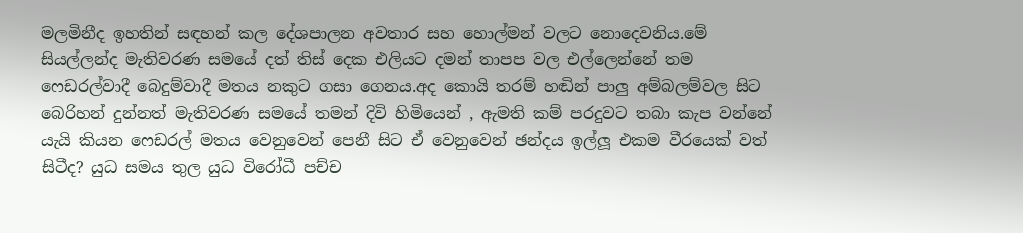මලමිනීද ඉහතින් සඳහන් කල දේශපාලන අවතාර සහ හොල්මන් වලට නොදෙවනිය.මේ සියල්ලන්ද මැතිවරණ සමයේ දත් තිස් දෙක එලියට දමන් තාපප වල එල්ලෙන්නේ තම ෆෙඩරල්වාදී බෙදුම්වාදී මතය නකුට ගසා ගෙනය.අද කොයි තරම් හඬින් පාලු අම්බලම්වල සිට බෙරිහන් දුන්නත් මැතිවරණ සමයේ තමන් දිවි හිමියෙන් , ඇමති කම් පරදුවට තබා කැප වන්නේ යැයි කියන ෆෙඩරල් මතය වෙනුවෙන් පෙනී සිට ඒ වෙනුවෙන් ඡන්දය ඉල්ලූ එකම වීරයෙක් වත් සිටීද? යුධ සමය තුල යුධ විරෝධී පච්ච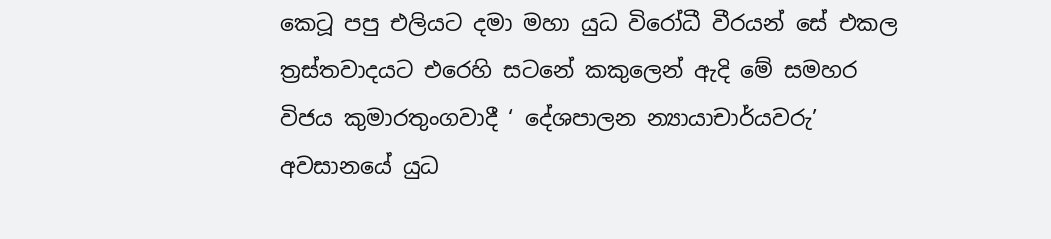කෙටූ පපු එලියට දමා මහා යුධ විරෝධී වීරයන් සේ එකල ත්‍රස්තවාදයට එරෙහි සටනේ කකුලෙන් ඇදි මේ සමහර විජය කුමාරතුංගවාදී ‘ දේශපාලන න්‍යායාචාර්යවරු’ අවසානයේ යුධ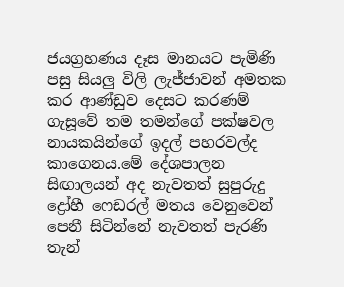ජයග්‍රහණය දෑස මානයට පැමිණි පසු සියලු විලි ලැජ්ජාවන් අමතක කර ආණ්ඩුව දෙසට කරණම් ගැසූවේ තම තමන්ගේ පක්ෂවල නායකයින්ගේ ඉදල් පහරවල්ද කාගෙනය.මේ දේශපාලන සිඟාලයන් අද නැවතත් සුපුරුදු ද්‍රෝහී ෆෙඩරල් මතය වෙනුවෙන් පෙනී සිටින්නේ නැවතත් පැරණි තැන්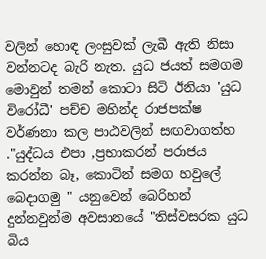වලින් හොඳ ලංසුවක් ලැබී ඇති නිසා වන්නටද බැරි නැත. යුධ ජයත් සමගම මොවුන් තමන් කොටා සිටි ඊනියා 'යුධ විරෝධී' පච්ච මහින්ද රාජපක්ෂ වර්ණනා කල පාඨවලින් සඟවාගත්හ ."යුද්ධය එපා ,ප්‍රභාකරන් පරාජය කරන්න බෑ, කොටින් සමග හවුලේ බෙදාගමු " යනුවෙන් බෙරිහන් දුන්නවුන්ම අවසානයේ "තිස්වසරක යුධ බිය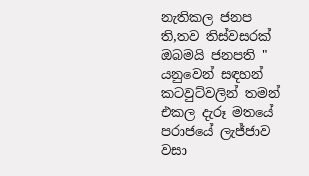නැතිකල ජනප ති,තව තිස්වසරක් ඔබමයි ජනපති " යනුවෙන් සඳහන් කටවුට්වලින් තමන් එකල දැරූ මතයේ පරාජයේ ලැජ්ජාව වසා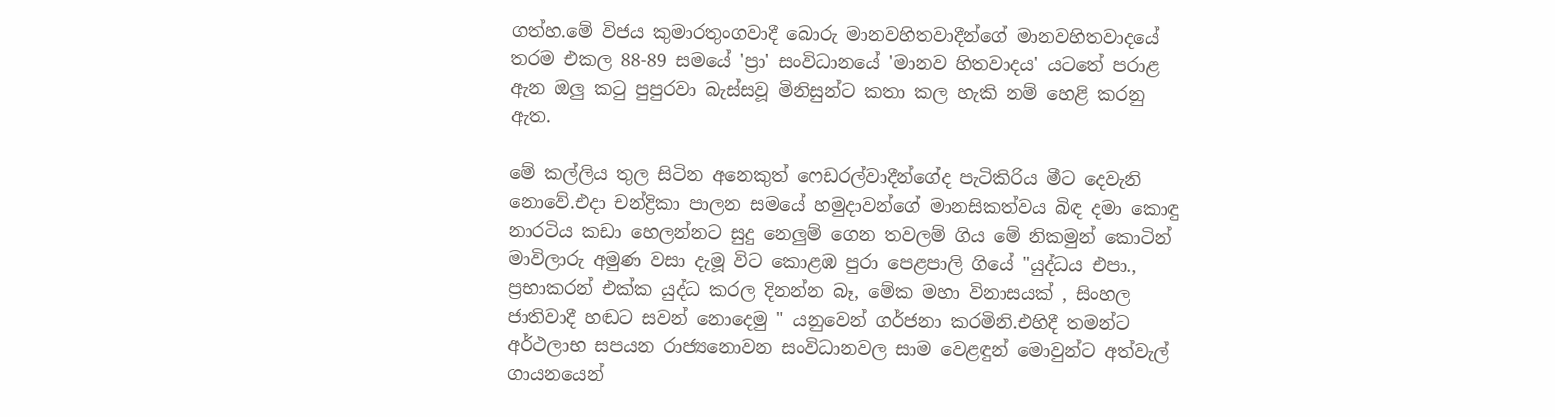ගත්හ.මේ විජය කුමාරතුංගවාදී බොරු මානවහිතවාදීන්ගේ මානවහිතවාදයේ තරම එකල 88-89 සමයේ 'ප්‍රා' සංවිධානයේ 'මානව හිතවාදය' යටතේ පරාළ ඇන ඔලු කටු පුපුරවා බැස්සවූ මිනිසුන්ට කතා කල හැකි නම් හෙළි කරනු ඇත.

මේ කල්ලිය තුල සිටින අනෙකුත් ෆෙඩරල්වාදීන්ගේද පැටිකිරිය මීට දෙවැනි නොවේ.එදා චන්ද්‍රිකා පාලන සමයේ හමුදාවන්ගේ මානසිකත්වය බිඳ දමා කොඳු නාරටිය කඩා හෙලන්නට සුදු නෙලුම් ගෙන තවලම් ගිය මේ නිකමුන් කොටින් මාවිලාරු අමුණ වසා දැමූ විට කොළඹ පුරා පෙළපාලි ගියේ "යුද්ධය එපා., ප්‍රභාකරන් එක්ක යුද්ධ කරල දිනන්න බෑ, මේක මහා විනාසයක් , සිංහල ජාතිවාදී හඬට සවන් නොදෙමු " යනුවෙන් ගර්ජනා කරමිනි.එහිදී තමන්ට අර්ථලාභ සපයන රාජ්‍යනොවන සංවිධානවල සාම වෙළඳුන් මොවුන්ට අත්වැල් ගායනයෙන්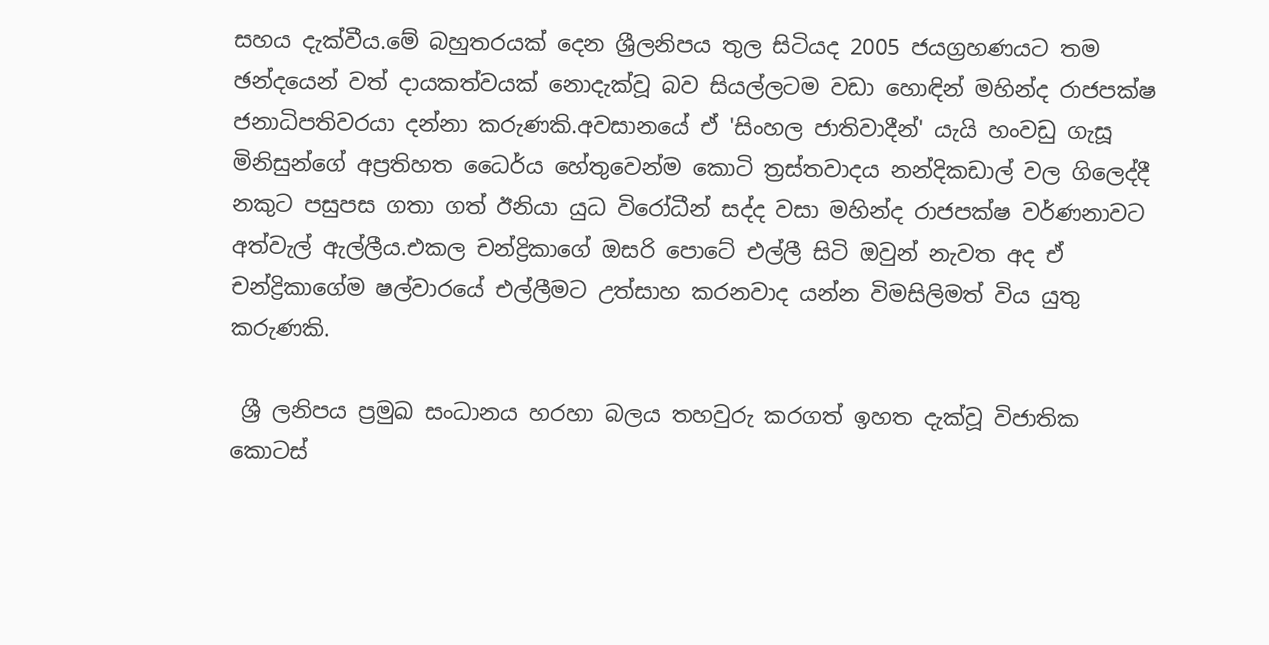සහය දැක්වීය.මේ බහුතරයක් දෙන ශ්‍රීලනිපය තුල සිටියද 2005 ජයග්‍රහණයට තම ඡන්දයෙන් වත් දායකත්වයක් නොදැක්වූ බව සියල්ලටම වඩා හොඳින් මහින්ද රාජපක්ෂ ජනාධිපතිවරයා දන්නා කරුණකි.අවසානයේ ඒ 'සිංහල ජාතිවාදීන්' යැයි හංවඩු ගැසූ මිනිසුන්ගේ අප්‍රතිහත ධෛර්ය හේතුවෙන්ම කොටි ත්‍රස්තවාදය නන්දිකඩාල් වල ගිලෙද්දී නකුට පසුපස ගතා ගත් ඊනියා යුධ විරෝධීන් සද්ද වසා මහින්ද රාජපක්ෂ වර්ණනාවට අත්වැල් ඇල්ලීය.එකල චන්ද්‍රිකාගේ ඔසරි පොටේ එල්ලී සිටි ඔවුන් නැවත අද ඒ චන්ද්‍රිකාගේම ෂල්වාරයේ එල්ලීමට උත්සාහ කරනවාද යන්න විමසිලිමත් විය යුතු කරුණකි.

 ශ්‍රී ලනිපය ප්‍රමුඛ සංධානය හරහා බලය තහවුරු කරගත් ඉහත දැක්වූ විජාතික කොටස්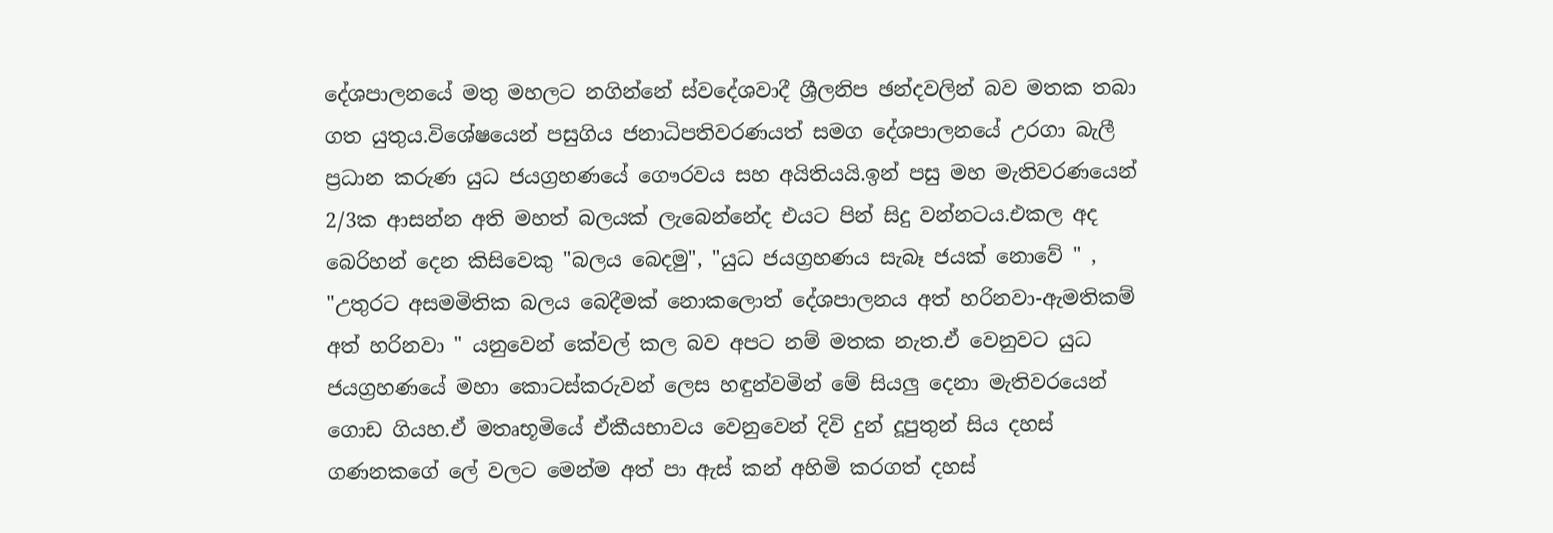දේශපාලනයේ මතු මහලට නගින්නේ ස්වදේශවාදී ශ්‍රීලනිප ඡන්දවලින් බව මතක තබා ගත යුතුය.විශේෂයෙන් පසුගිය ජනාධිපතිවරණයත් සමග දේශපාලනයේ උරගා බැලී ප්‍රධාන කරුණ යුධ ජයග්‍රහණයේ ගෞරවය සහ අයිතියයි.ඉන් පසු මහ මැතිවරණයෙන් 2/3ක ආසන්න අති මහත් බලයක් ලැබෙන්නේද එයට පින් සිදු වන්නටය.එකල අද බෙරිහන් දෙන කිසිවෙකු "බලය බෙදමු", "යුධ ජයග්‍රහණය සැබෑ ජයක් නොවේ " , "උතුරට අසමමිතික බලය බෙදීමක් නොකලොත් දේශපාලනය අත් හරිනවා-ඇමතිකම් අත් හරිනවා " යනුවෙන් කේවල් කල බව අපට නම් මතක නැත.ඒ වෙනුවට යුධ ජයග්‍රහණයේ මහා කොටස්කරුවන් ලෙස හඳුන්වමින් මේ සියලු දෙනා මැතිවරයෙන් ගොඩ ගියහ.ඒ මතෘභූමියේ ඒකීයභාවය වෙනුවෙන් දිවි දුන් දූපුතුන් සිය දහස් ගණනකගේ ලේ වලට මෙන්ම අත් පා ඇස් කන් අහිමි කරගත් දහස්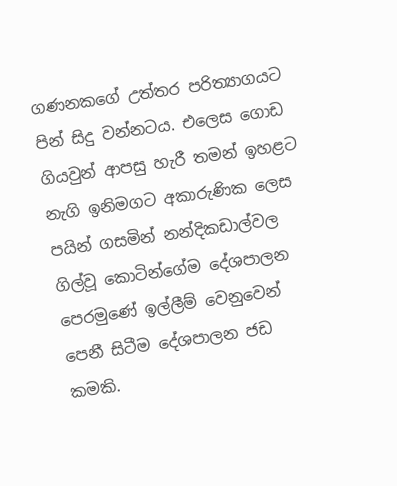ගණනකගේ උත්තර පරිත්‍යාගයට පින් සිදු වන්නටය. එලෙස ගොඩ ගියවුන් ආපසු හැරී තමන් ඉහළට නැගි ඉනිමගට අකාරුණික ලෙස පයින් ගසමින් නන්දිකඩාල්වල ගිල්වූ කොටින්ගේම දේශපාලන පෙරමුණේ ඉල්ලීම් වෙනුවෙන් පෙනී සිටීම දේශපාලන ජඩ කමකි.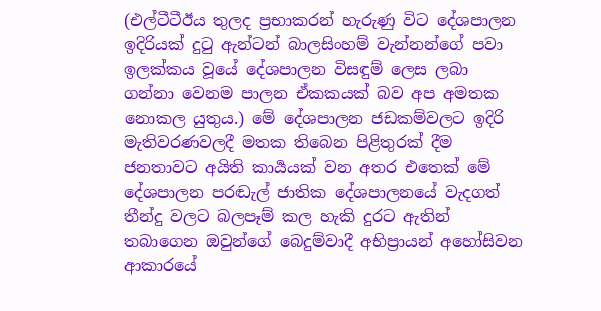(එල්ටීටීඊය තුලද ප්‍රභාකරන් හැරුණු විට දේශපාලන ඉදිරියක් දුටු ඇන්ටන් බාලසිංහම් වැන්නන්ගේ පවා ඉලක්කය වූයේ දේශපාලන විසඳුම් ලෙස ලබා ගන්නා වෙනම පාලන ඒකකයක් බව අප අමතක නොකල යුතුය.) මේ දේශපාලන ජඩකම්වලට ඉදිරි මැතිවරණවලදී මතක තිබෙන පිළිතුරක් දීම ජනතාවට අයිති කාර්‍යයක් වන අතර එතෙක් මේ දේශපාලන පරඬැල් ජාතික දේශපාලනයේ වැදගත් තීන්දු වලට බලපෑම් කල හැකි දුරට ඇතින් තබාගෙන ඔවුන්ගේ බෙදුම්වාදී අභිප්‍රායන් අහෝසිවන ආකාරයේ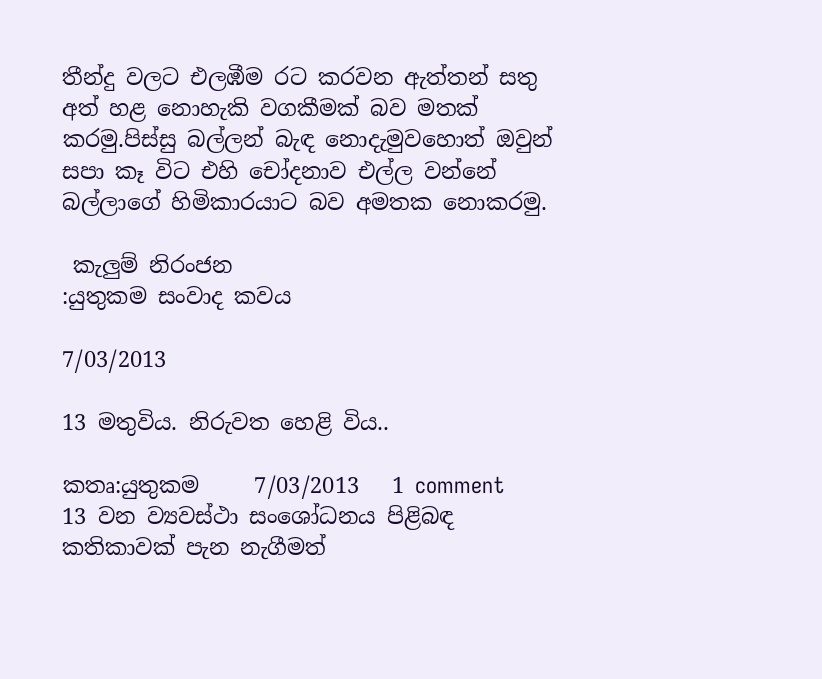තීන්දු වලට එලඹීම රට කරවන ඇත්තන් සතු අත් හළ නොහැකි වගකීමක් බව මතක් කරමු.පිස්සු බල්ලන් බැඳ නොදැමුවහොත් ඔවුන් සපා කෑ විට එහි චෝදනාව එල්ල වන්නේ බල්ලාගේ හිමිකාරයාට බව අමතක නොකරමු.

 කැලුම් නිරංජන
:යුතුකම සංවාද කවය

7/03/2013

13 මතුවිය. නිරුවත හෙළි විය..

කතෘ:යුතුකම     7/03/2013   1 comment
13 වන ව්‍යවස්ථා සංශෝධනය පිළිබඳ කතිකාවක් පැන නැගීමත්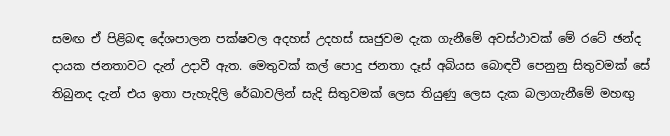සමඟ ඒ පිළිබඳ දේශපාලන පක්ෂවල අදහස් උදහස් සෘජුවම දැක ගැනීමේ අවස්ථාවක් මේ රටේ ඡන්ද දායක ජනතාවට දැන් උදාවී ඇත. මෙතුවක් කල් පොදු ජනතා දෑස් අබියස බොඳවී පෙනුනු සිතුවමක් සේ තිබුනද දැන් එය ඉතා පැහැදිලි රේඛාවලින් සැදි සිතුවමක් ලෙස තියුණු ලෙස දැක බලාගැනීමේ මහඟු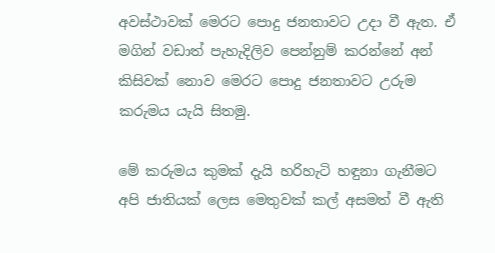අවස්ථාවක් මෙරට පොදු ජනතාවට උදා වී ඇත. ඒ මගින් වඩාත් පැහැදිලිව පෙන්නුම් කරන්නේ අන් කිසිවක් නොව මෙරට පොදු ජනතාවට උරුම කරුමය යැයි සිතමු.

මේ කරුමය කුමක් දැයි හරිහැටි හඳුනා ගැනීමට අපි ජාතියක් ලෙස මෙතුවක් කල් අසමත් වී ඇති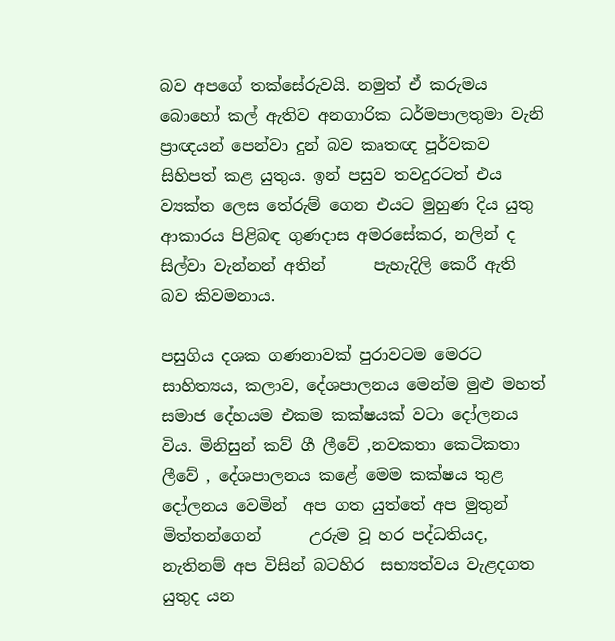බව අපගේ තක්සේරුවයි. නමුත් ඒ කරුමය බොහෝ කල් ඇතිව අනගාරික ධර්මපාලතුමා වැනි  ප්‍රාඥයන් පෙන්වා දුන් බව කෘතඥ පූර්වකව සිහිපත් කළ යුතුය. ඉන් පසුව තවදුරටත් එය ව්‍යක්ත ලෙස තේරුම් ගෙන එයට මුහුණ දිය යුතු ආකාරය පිළිබඳ ගුණදාස අමරසේකර, නලින් ද සිල්වා වැන්නන් අතින්      පැහැදිලි කෙරී ඇති බව කිවමනාය.

පසුගිය දශක ගණනාවක් පුරාවටම මෙරට  සාහිත්‍යය, කලාව, දේශපාලනය මෙන්ම මුළු මහත් සමාජ දේහයම එකම කක්ෂයක් වටා දෝලනය විය. මිනිසුන් කව් ගී ලීවේ ,නවකතා කෙටිකතා ලීවේ , දේශපාලනය කළේ මෙම කක්ෂය තුළ දෝලනය වෙමින්  අප ගත යුත්තේ අප මුතුන් මිත්තන්ගෙන්      උරුම වූ හර පද්ධතියද, නැතිනම් අප විසින් බටහිර  සභ්‍යත්වය වැළදගත යුතුද යන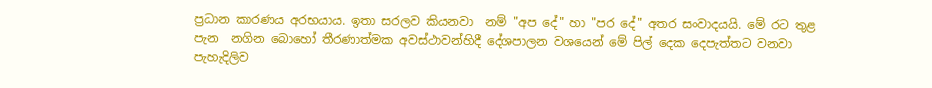ප්‍රධාන කාරණය අරභයාය. ඉතා සරලව කියනවා  නම් "අප දේ" හා "පර දේ" අතර සංවාදයයි. මේ රට තුළ පැන  නගින බොහෝ තීරණාත්මක අවස්ථාවන්හිදී දේශපාලන වශයෙන් මේ පිල් දෙක දෙපැත්තට වනවා පැහැදිලිව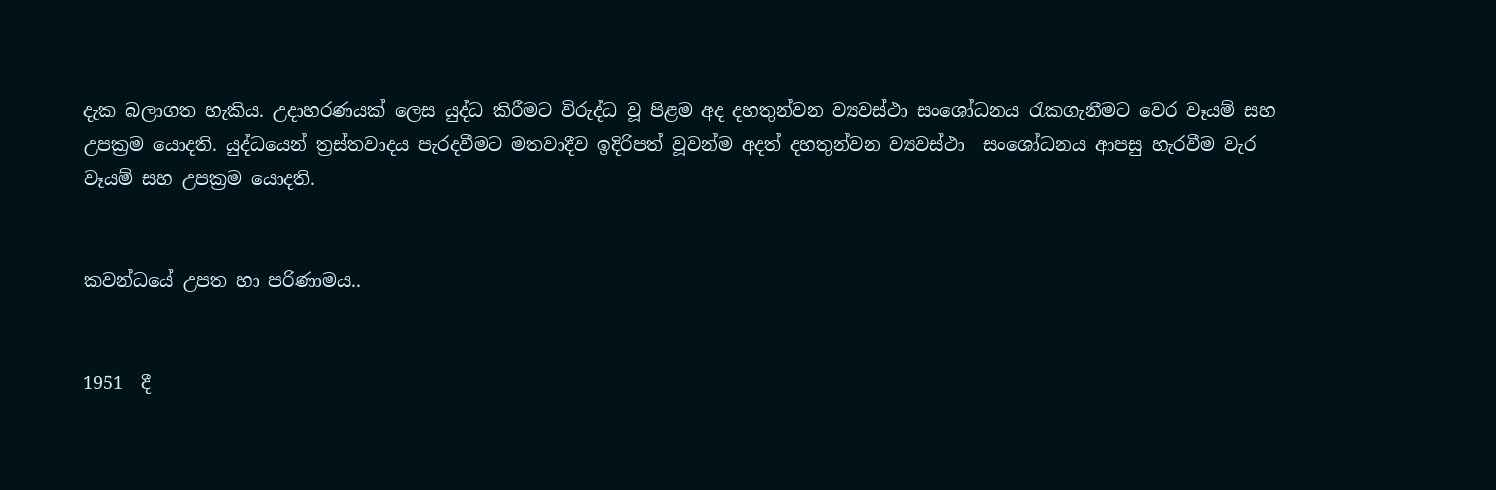දැක බලාගත හැකිය. උදාහරණයක් ලෙස යුද්ධ කිරීමට විරුද්ධ වූ පිළම අද දහතුන්වන ‍ව්‍යවස්ථා සංශෝධනය රැකගැනීමට වෙර වෑයම් සහ උපක්‍රම යොදති. යුද්ධයෙන් ත්‍රස්තවාදය පැරදවීමට මතවාදීව ඉදිරිපත් වූවන්ම අදත් දහතුන්වන ව්‍යවස්ථා  සංශෝධනය ආපසු හැරවීම වැර වෑයම් සහ උපක්‍රම යොදති.


කවන්ධයේ උපත හා පරිණාමය..


1951  දී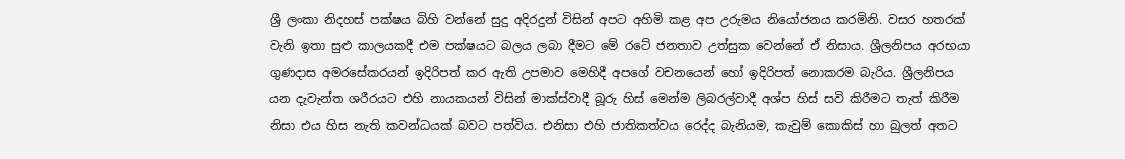ශ්‍රී ලංකා නිදහස් පක්ෂය බිහි වන්නේ සුදු අදිරදුන් විසින් අපට අහිමි කළ අප උරුමය නියෝජනය කරමිනි. වසර හතරක් වැනි ඉතා සුළු කාලයකදී එම පක්ෂයට බලය ලබා දීමට මේ රටේ ජනතාව උත්සුක වෙන්නේ ඒ නිසාය. ශ්‍රීලනිපය අරභයා ගුණදාස අමරසේකරයන් ඉදිරිපත් කර ඇති උපමාව මෙහිදී අපගේ වචනයෙන් හෝ ඉදිරිපත් නොකරම බැරිය. ශ්‍රීලනිපය යන දැවැන්ත ශරීරයට එහි නායකයන් විසින් මාක්ස්වාදී බූරු හිස් මෙන්ම ලිබරල්වාදී අශ්ප හිස් සවි කිරීමට තැත් කිරීම නිසා එය හිස නැති කවන්ධයක් බවට පත්විය. එනිසා එහි ජාතිකත්වය රෙද්ද බැනියම, කැවුම් කොකිස් හා බුලත් අතට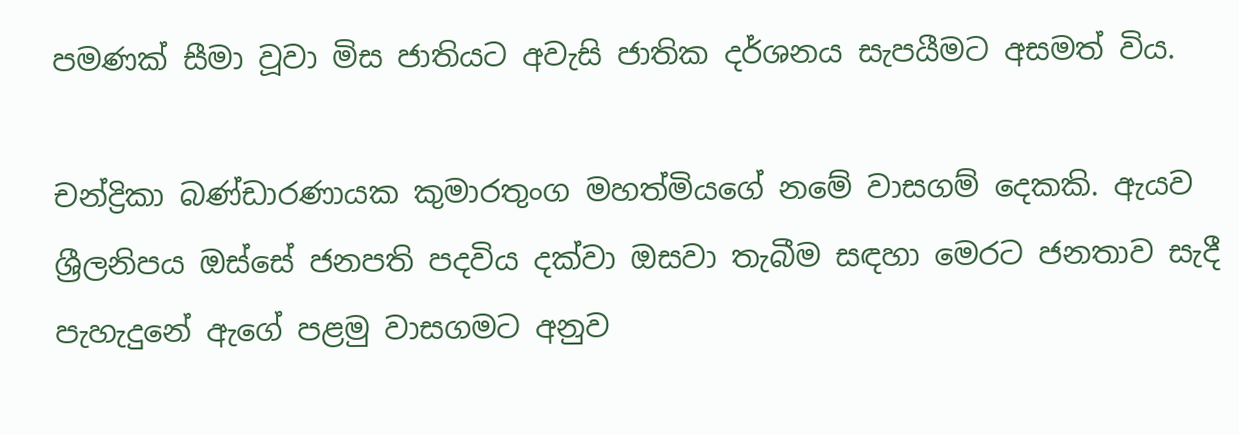පමණක් සීමා වූවා මිස ජාතියට අවැසි ජාතික දර්ශනය සැපයීමට අසමත් විය.

චන්ද්‍රිකා බණ්ඩාරණායක කුමාරතුංග මහත්මියගේ නමේ වාසගම් දෙකකි. ඇයව ශ්‍රීලනිපය ඔස්සේ ජනපති පදවිය දක්වා ඔසවා තැබීම සඳහා මෙරට ජනතාව සැදී පැහැදුනේ ඇගේ පළමු වාසගමට අනුව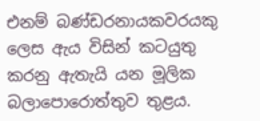එනම් බණ්ඩරනායකවරයකු ලෙස ඇය විසින් කටයුතු කරනු ඇතැයි යන මූලික බලාපොරොත්තුව තුළය.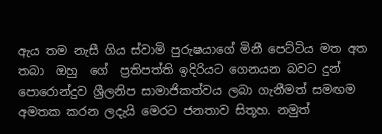ඇය තම නැසී ගිය ස්වාමි පුරුෂයාගේ මිනී පෙට්ටිය මත අත තබා  ඔහු  ගේ  ප්‍රතිපත්ති ඉදිරියට ගෙනයන බවට දුන් පොරොන්දුව ශ්‍රීලනිප සාමාජිකත්වය ලබා ගැනීමත් සමඟම අමතක කරන ලදැයි මෙරට ජනතාව සිතූහ. නමුත්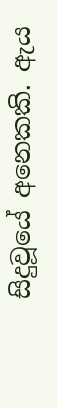සිදුවූයේ අනෙකකි. ඇය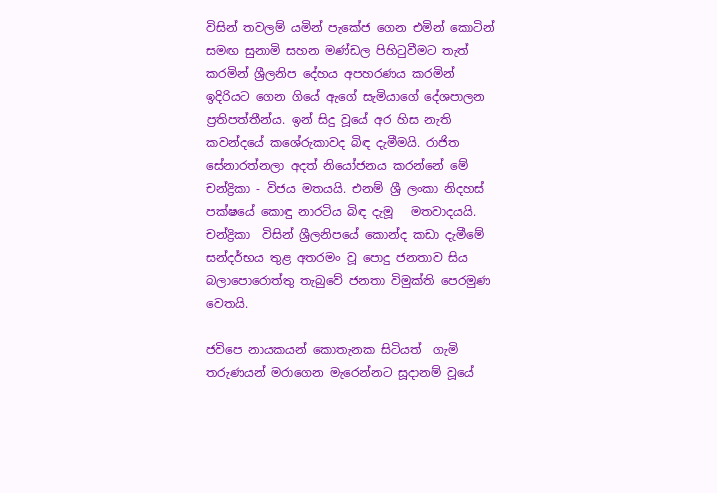විසින් තවලම් යමින් පැකේජ ගෙන එමින් කොටින් සමඟ සුනාමි සහන මණ්ඩල පිහිටුවීමට තැත් කරමින් ශ්‍රීලනිප දේහය අපහරණය කරමින් ඉදිරියට ගෙන ගියේ ඇගේ සැමියාගේ දේශපාලන ප්‍රතිපත්තීන්ය. ඉන් සිදු වූයේ අර හිස නැති කවන්දයේ කශේරුකාවද බිඳ දැමීමයි. රාජිත සේනාරත්නලා අදත් නියෝජනය කරන්නේ මේ චන්ද්‍රිකා - විජය මතයයි. එනම් ශ්‍රී ලංකා නිදහස් පක්ෂයේ කොඳු නාරටිය බිඳ දැමූ   මතවාදයයි. චන්ද්‍රිකා  විසින් ශ්‍රීලනිපයේ කොන්ද කඩා දැමීමේ සන්දර්භය තුළ අතරමං වූ පොදු ජනතාව සිය බලාපොරොත්තු තැබුවේ ජනතා විමුක්ති පෙරමුණ වෙතයි.

ජවිපෙ නායකයන් කොතැනක සිටියත්  ගැමි  තරුණයන් මරාගෙන මැරෙන්නට සූදානම් වූයේ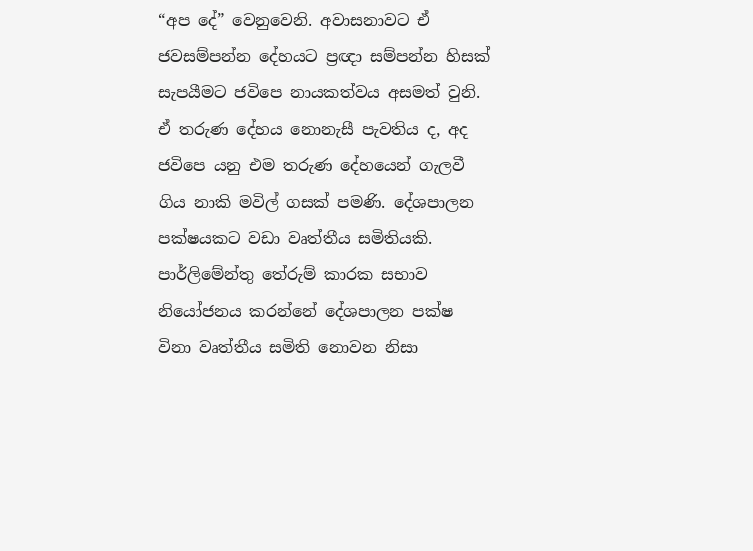“අප දේ” වෙනුවෙනි. අවාසනාවට ඒ ජවසම්පන්න දේහයට ප්‍රඥා සම්පන්න හිසක් සැපයීමට ජවිපෙ නායකත්වය අසමත් වුනි. ඒ තරුණ දේහය නොනැසී පැවතිය ද, අද ජවිපෙ යනු එම තරුණ දේහයෙන් ගැලවී ගිය නාකි මවිල් ගසක් පමණි. දේශපාලන පක්ෂයකට වඩා වෘත්තීය සමිතියකි. පාර්ලිමේන්තු තේරුම් කාරක සභාව නියෝජනය කරන්නේ දේශපාලන පක්ෂ විනා වෘත්තීය සමිති නොවන නිසා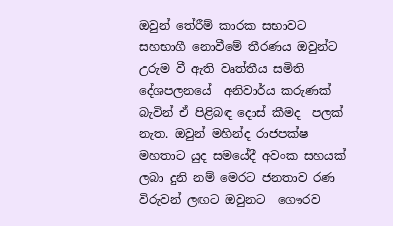ඔවුන් තේරීම් කාරක සභාවට සහභාගී නොවීමේ තීරණය ඔවුන්ට උරුම වී ඇති වෘත්තීය සමිති  දේශපලනයේ  අනිවාර්ය කරුණක් බැවින් ඒ පිළිබඳ දොස් කීමද  පලක්  නැත. ඔවුන් මහින්ද රාජපක්ෂ මහතාට යුද සමයේදී අවංක සහයක් ලබා දුනි නම් මෙරට ජනතාව රණ විරුවන් ලඟට ඔවුනට  ගෞරව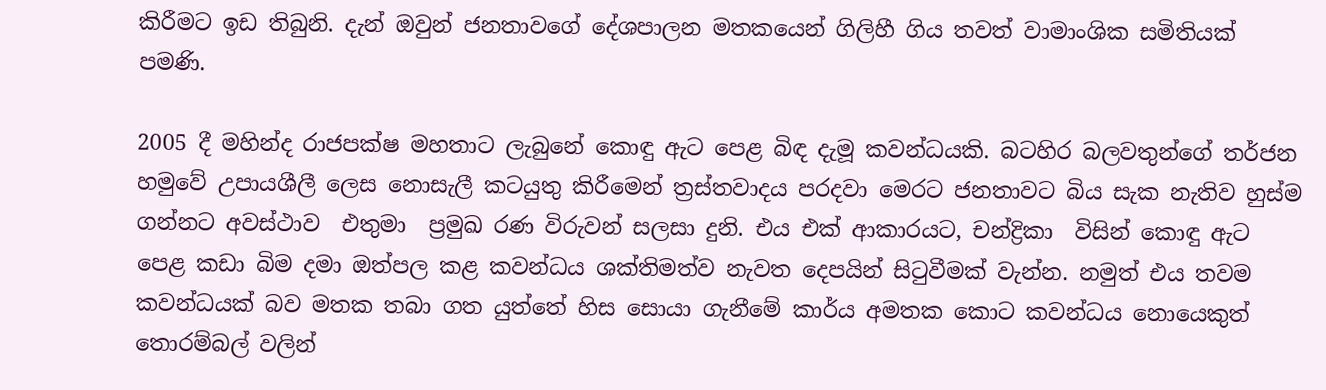කිරීමට ඉඩ තිබුනි. දැන් ඔවුන් ජනතාවගේ දේශපාලන මතකයෙන් ගිලිහී ගිය තවත් වාමාංශික සමිතියක් පමණි.

2005 දී මහින්ද රාජපක්ෂ මහතාට ලැබුනේ කොඳු ඇට පෙළ බිඳ දැමූ කවන්ධයකි. බටහිර බලවතුන්ගේ තර්ජන හමුවේ උපායශීලී ලෙස නොසැලී කටයුතු කිරීමෙන් ත්‍රස්තවාදය පරදවා මෙරට ජනතාවට බිය සැක නැතිව හුස්ම ගන්නට අවස්ථාව  එතුමා  ප්‍රමුඛ රණ විරුවන් සලසා දුනි. එය එක් ආකාරයට, චන්ද්‍රිකා  විසින් කොඳු ඇට පෙළ කඩා බිම දමා ඔත්පල කළ කවන්ධය ශක්තිමත්ව නැවත දෙපයින් සිටුවීමක් වැන්න. නමුත් එය තවම කවන්ධයක් බව මතක තබා ගත යුත්තේ හිස සොයා ගැනීමේ කාර්ය අමතක කොට කවන්ධය නොයෙකුත් තොරම්බල් වලින්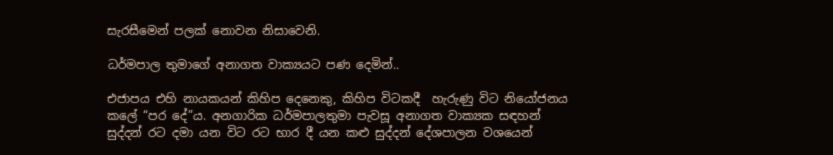සැරසීමෙන් පලක් නොවන නිසාවෙනි.

ධර්මපාල තුමාගේ අනාගත වාක්‍යයට පණ දෙමින්..

එජාපය එහි නායකයන් කිහිප දෙනෙකු, කිහිප විටකදී  හැරුණු විට නියෝජනය කලේ “පර දේ”ය. අනගාරික ධර්මපාලතුමා පැවසූ අනාගත වාක්‍යක සඳහන් සුද්දන් රට දමා යන විට රට භාර දී යන කළු සුද්දන් දේශපාලන වශයෙන්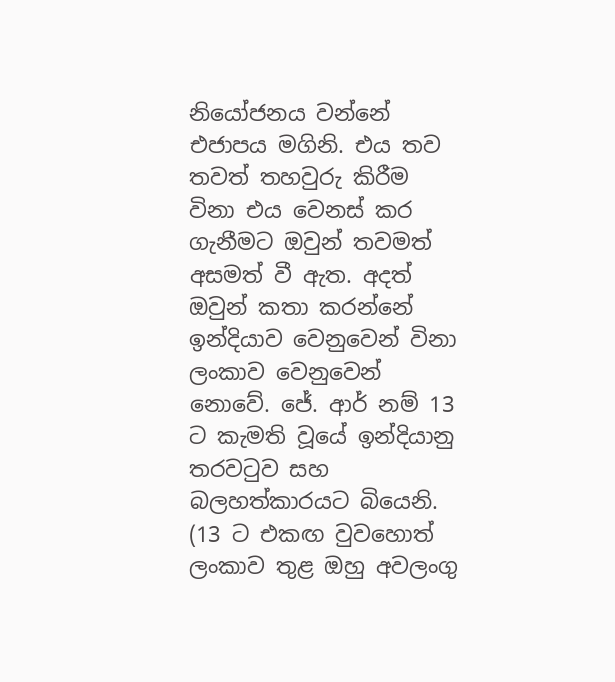නියෝජනය වන්නේ එජාපය මගිනි. එය තව තවත් තහවුරු කිරීම විනා එය වෙනස් කර ගැනීමට ඔවුන් තවමත් අසමත් වී ඇත. අදත් ඔවුන් කතා කරන්නේ ඉන්දියාව වෙනුවෙන් විනා ලංකාව වෙනුවෙන් නොවේ. ජේ. ආර් නම් 13  ට කැමති වූයේ ඉන්දියානු තරවටුව සහ බලහත්කාරයට බියෙනි. (13 ට එකඟ වුවහොත් ලංකාව තුළ ඔහු අවලංගු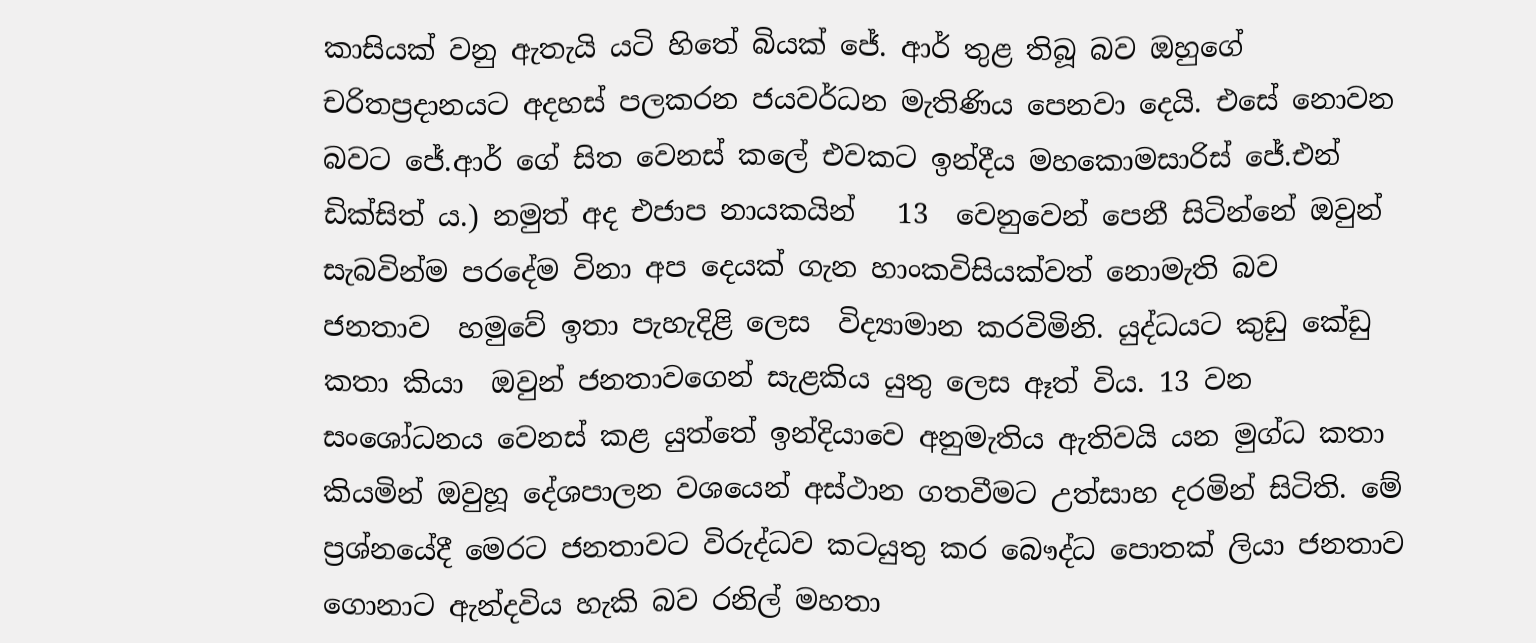කාසියක් වනු ඇතැයි යටි හිතේ බියක් ජේ. ආර් තුළ තිබූ බව ඔහුගේ චරිතප්‍රදානයට අදහස් පලකරන ජයවර්ධන මැතිණිය පෙනවා දෙයි. එසේ නොවන බවට ජේ.ආර් ගේ සිත වෙනස් කලේ එවකට ඉන්දීය මහකොමසාරිස් ජේ.එන් ඩික්සිත් ය.) නමුත් අද එජාප නායකයින්   13  වෙනුවෙන් පෙනී සිටින්නේ ඔවුන් සැබවින්ම පරදේම විනා අප දෙයක් ගැන හාංකවිසියක්වත් නොමැති බව  ජනතාව  හමුවේ ඉතා පැහැදිළි ලෙස  විද්‍යාමාන කරවිමිනි. යුද්ධයට කුඩු කේඩු කතා කියා  ඔවුන් ජනතාවගෙන් සැළකිය යුතු ලෙස ඈත් විය. 13 වන සංශෝධනය වෙනස් කළ යුත්තේ ඉන්දියාවෙ අනුමැතිය ඇතිවයි යන මුග්ධ කතා කියමින් ඔවුහූ දේශපාලන වශයෙන් අස්ථාන ගතවීමට උත්සාහ දරමින් සිටිති. මේ  ප්‍රශ්නයේදී මෙරට ජනතාවට විරුද්ධව කටයුතු කර බෞද්ධ පොතක් ලියා ජනතාව ගොනාට ඇන්දවිය හැකි බව රනිල් මහතා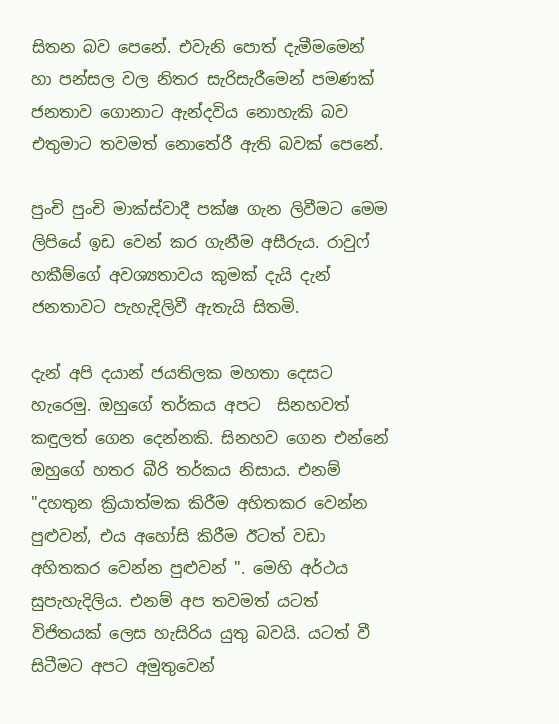සිතන බව පෙනේ. එවැනි පොත් දැමීමමෙන් හා පන්සල වල නිතර සැරිසැරීමෙන් පමණක් ජනතාව ගොනාට ඇන්දවිය නොහැකි බව එතුමාට තවමත් නොතේරී ඇති බවක් පෙනේ.

පුංචි පුංචි මාක්ස්වාදී පක්ෂ ගැන ලිවීමට මෙම ලිපියේ ඉඩ වෙන් කර ගැනීම අසීරුය. රාවුෆ් හකීම්ගේ අවශ්‍යතාවය කුමක් දැයි දැන්  ජනතාවට පැහැදිලිවී ඇතැයි සිතමි.

දැන් අපි දයාන් ජයතිලක මහතා දෙසට හැරෙමු. ඔහුගේ තර්කය අපට  සිනහවත් කඳුලත් ගෙන දෙන්නකි. සිනහව ගෙන එන්නේ ඔහුගේ හතර බීරි තර්කය නිසාය. එනම්  "දහතුන ක්‍රියාත්මක කිරීම අහිතකර වෙන්න පුළුවන්, එය අහෝසි කිරීම ඊටත් වඩා අහිතකර වෙන්න පුළුවන් ". මෙහි අර්ථය සුපැහැදිලිය. එනම් අප තවමත් යටත් විජිතයක් ලෙස හැසිරිය යුතු බවයි. යටත් වී සිටීමට අපට අමුතුවෙන්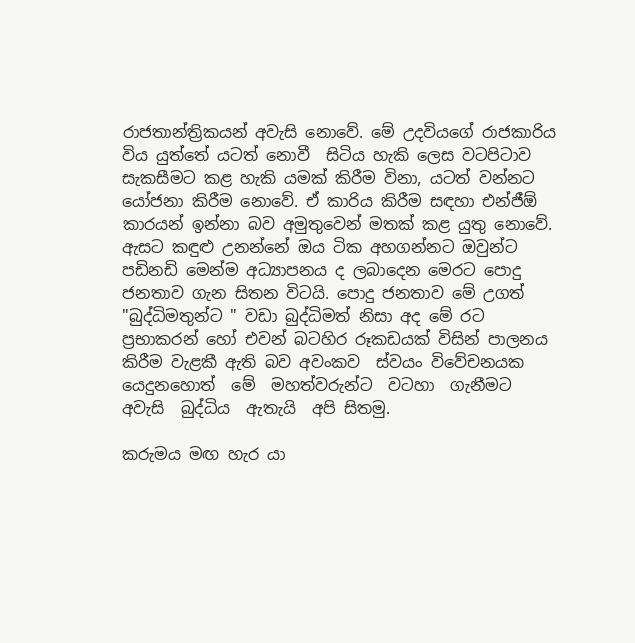රාජතාන්ත්‍රිකයන් අවැසි නොවේ. මේ උදවියගේ රාජකාරිය විය යුත්තේ යටත් නොවී  සිටිය හැකි ලෙස වටපිටාව සැකසීමට කළ හැකි යමක් කිරීම විනා, යටත් වන්නට යෝජනා කිරීම නොවේ. ඒ කාරිය කිරීම සඳහා එන්ජීඕ කාරයන් ඉන්නා බව අමුතුවෙන් මතක් කළ යුතු නොවේ. ඇසට කඳුළු උනන්නේ ඔය ටික අහගන්නට ඔවුන්ට පඩිනඩි මෙන්ම අධ්‍යාපනය ද ලබාදෙන මෙරට පොදු ජනතාව ගැන සිතන විටයි. පොදු ජනතාව මේ උගත්   "බුද්ධිමතුන්ට " වඩා බුද්ධිමත් නිසා අද මේ රට ප්‍රභාකරන් හෝ එවන් බටහිර රූකඩයක් විසින් පාලනය කිරීම වැළකී ඇති බව අවංකව  ස්වයං විවේචනයක   යෙදුනහොත්  මේ  මහත්වරුන්ට  වටහා  ගැනීමට  අවැසි  බුද්ධිය  ඇතැයි  අපි සිතමු.

කරුමය මඟ හැර යා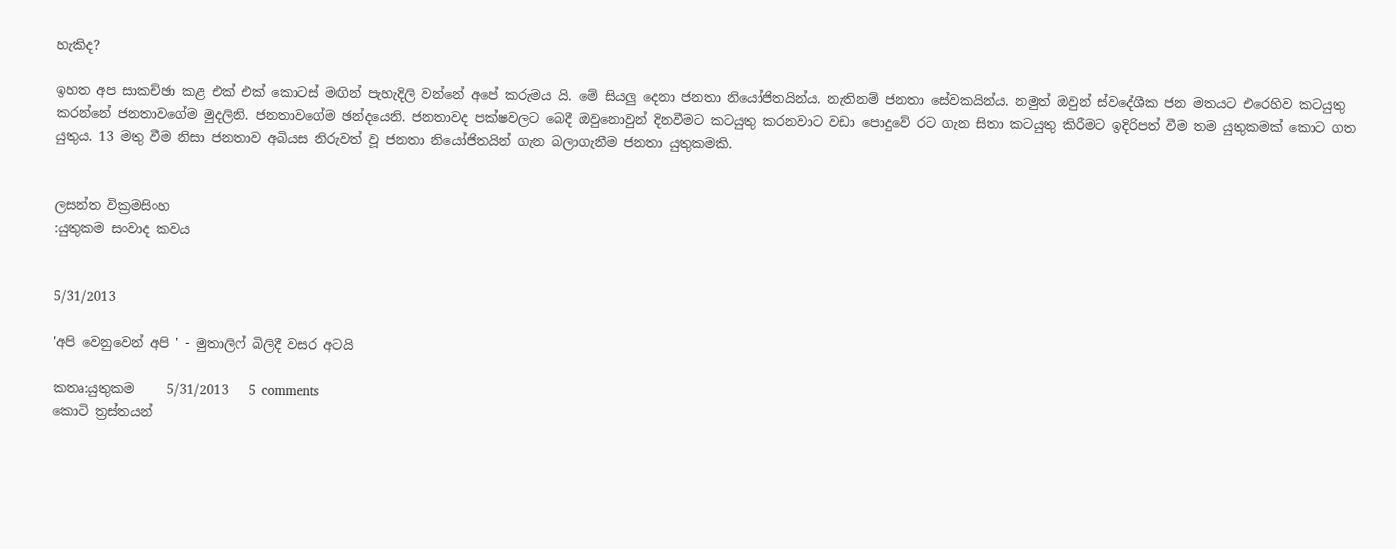හැකිද?

ඉහත අප සාකච්ඡා කළ එක් එක් කොටස් මඟින් පැහැදිලි වන්නේ අපේ කරුමය යි. මේ සියලු දෙනා ජනතා නි‍යෝජිතයින්ය. නැතිනම් ජනතා සේවකයින්ය. නමුත් ඔවුන් ස්වදේශීක ජන මතයට එරෙහිව කටයුතු කරන්නේ ජනතාවගේම මුදලිනි. ජනතාවගේම ඡන්දයෙනි. ජනතාවද පක්ෂවලට බෙදී ඔවුනොවුන් දිනවීමට කටයුතු කරනවාට වඩා පොදුවේ රට ගැන සිතා කටයුතු කිරීමට ඉදිරිපත් වීම තම යුතුකමක් කොට ගත යුතුය. 13 මතු වීම නිසා ජනතාව අබියස නිරුවත් වූ ජනතා නියෝජිතයින් ගැන බලාගැනීම ජනතා යුතුකමකි.


ලසන්ත වික්‍රමසිංහ
:යුතුකම සංවාද කවය


5/31/2013

'අපි වෙනුවෙන් අපි ' - මුතාලිෆ් බිලිදී වසර අටයි

කතෘ:යුතුකම     5/31/2013   5 comments
කොටි ත්‍රස්තයන්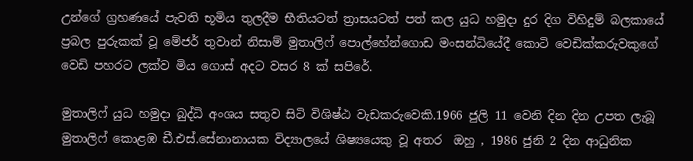උන්ගේ ග්‍රහණයේ පැවති භූමිය තුලදීම භීතියටත් ත්‍රාසයටත් පත් කල යුධ හමුදා දුර දිග විහිදුම් බලකායේ ප්‍රබල පුරුකක් වූ මේජර් තුවාන් නිසාම් මුතාලිෆ් පොල්හේන්ගොඩ මංසන්ධියේදී කොටි වෙඩික්කරුවකුගේ වෙඩි පහරට ලක්ව මිය ගොස් අදට වසර 8 ක් සපිරේ.

මුතාලිෆ් යුධ හමුදා බුද්ධි අංශය සතුව සිටි විශිෂ්ඨ වැඩකරුවෙකි.1966 ජුලි 11 වෙනි දින දින උපත ලැබූ මුතාලිෆ් කොළඹ ඩී.එස්.සේනානායක විද්‍යාලයේ ශිෂ්‍යයෙකු වූ අතර  ඔහු , 1986 ජුනි 2 දින ආධුනික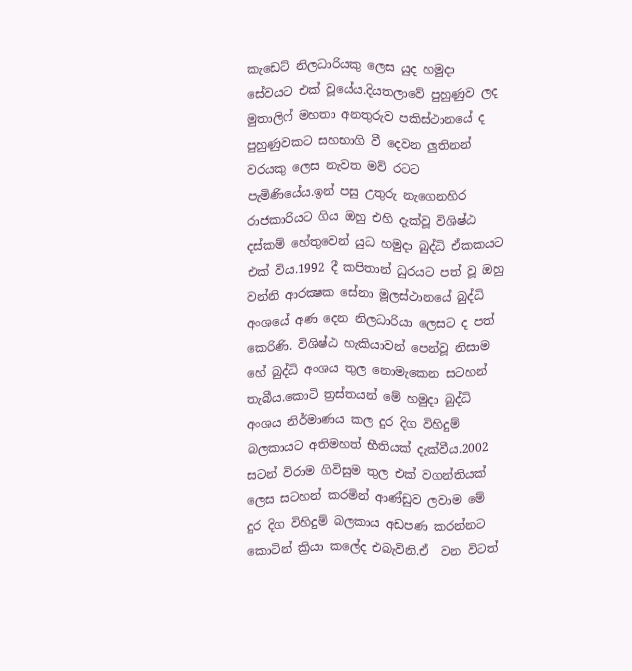කැඩෙට් නිලධාරියකු ලෙස යුද හමුදා සේවයට එක් වූයේය.දියතලාවේ පුහුණුව ලද මුතාලිෆ් මහතා අනතුරුව පකිස්ථානයේ ද පුහුණුවකට සහභාගි වී දෙවන ලුතිනන් වරයකු ලෙස නැවත මව් රටට පැමිණියේය.ඉන් පසු උතුරු නැගෙනහිර රාජකාරියට ගිය ඔහු එහි දැක්වූ විශිෂ්ඨ දස්කම් හේතුවෙන් යුධ හමුදා බුද්ධි ඒකකයට එක් විය.1992 දී කපිතාන් ධුරයට පත් වූ ඔහු වන්නි ආරක්‍ෂක සේනා මූලස්ථානයේ බුද්ධි අංශයේ අණ දෙන නිලධාරියා ලෙසට ද පත් කෙරිණි. විශිෂ්ඨ හැකියාවන් පෙන්වූ නිසාම හේ බුද්ධි අංශය තුල නොමැකෙන සටහන් තැබීය.කොටි ත්‍රස්තයන් මේ හමුදා බුද්ධි අංශය නිර්මාණය කල දුර දිග විහිදුම් බලකායට අතිමහත් භීතියක් දැක්වීය.2002 සටන් විරාම ගිවිසුම තුල එක් වගන්තියක් ලෙස සටහන් කරමින් ආණ්ඩුව ලවාම මේ දුර දිග විහිදුම් බලකාය අඩපණ කරන්නට කොටින් ක්‍රියා කලේද එබැවිනි.ඒ  වන විටත්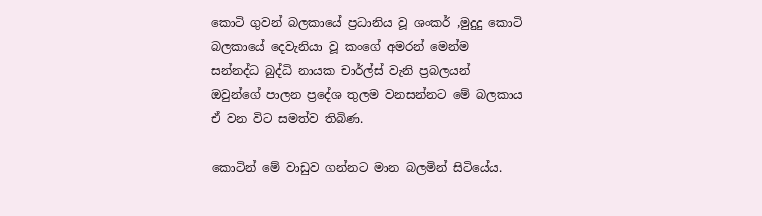කොටි ගුවන් බලකායේ ප්‍රධානිය වූ ශංකර් ,මුදුදු කොටි බලකායේ දෙවැනියා වූ කංගේ අමරන් මෙන්ම සන්නද්ධ බුද්ධි නායක චාර්ල්ස් වැනි ප්‍රබලයන් ඔවුන්ගේ පාලන ප්‍රදේශ තුලම වනසන්නට මේ බලකාය ඒ වන විට සමත්ව තිබිණ.

කොටින් මේ වාඩුව ගන්නට මාන බලමින් සිටියේය.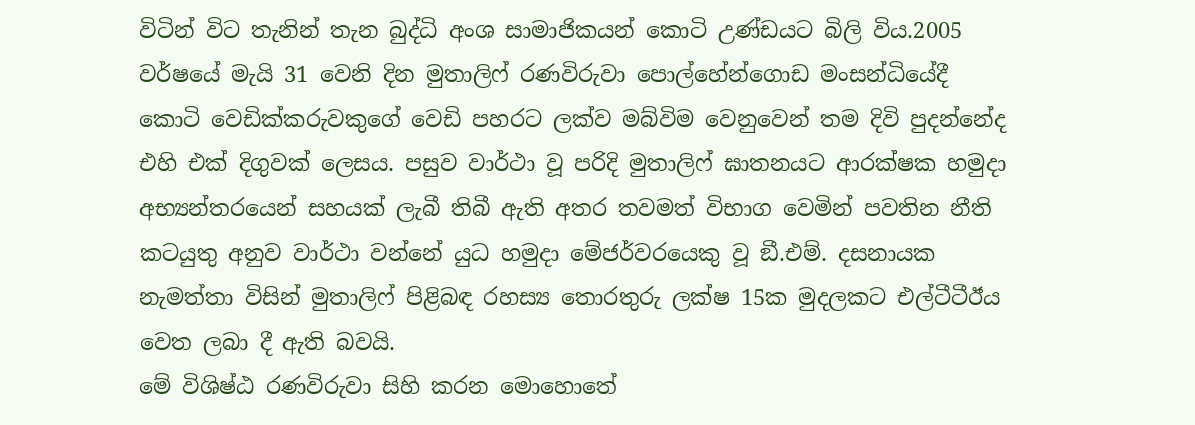විටින් විට තැනින් තැන බුද්ධි අංශ සාමාජිකයන් කොටි උණ්ඩයට බිලි විය.2005 වර්ෂයේ මැයි 31 වෙනි දින මුතාලිෆ් රණවිරුවා පොල්හේන්ගොඩ මංසන්ධියේදී කොටි වෙඩික්කරුවකුගේ වෙඩි පහරට ලක්ව මබ්විම වෙනුවෙන් තම දිවි පුදන්නේද එහි එක් දිගුවක් ලෙසය. පසුව වාර්ථා වූ පරිදි මුතාලිෆ් ඝාතනයට ආරක්ෂක හමුදා අභ්‍යන්තරයෙන් සහයක් ලැබී තිබී ඇති අතර තවමත් විභාග වෙමින් පවතින නීති කටයුතු අනුව වාර්ථා වන්නේ යුධ හමුදා මේජර්වරයෙකු වූ ඞී.එම්. දසනායක නැමත්තා විසින් මුතාලිෆ් පිළිබඳ රහස්‍ය තොරතුරු ලක්ෂ 15ක මුදලකට එල්ටීටීඊය වෙත ලබා දී ඇති බවයි.
මේ විශිෂ්ඨ රණවිරුවා සිහි කරන මොහොතේ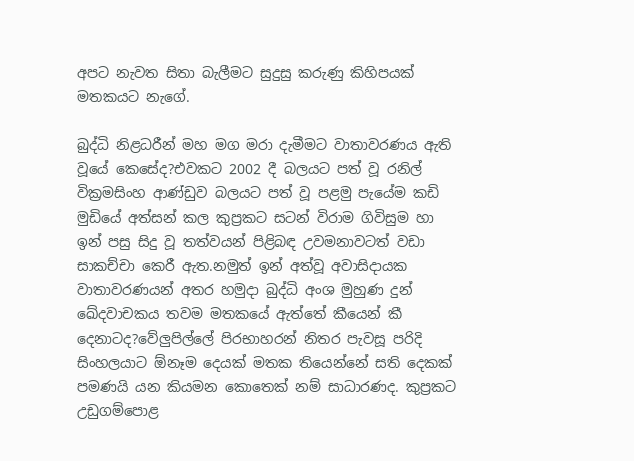අපට නැවත සිතා බැලීමට සුදුසු කරුණු කිහිපයක් මතකයට නැගේ.

බුද්ධි නිළධරීන් මහ මග මරා දැමීමට වාතාවරණය ඇති වූයේ කෙසේද?එවකට 2002 දී බලයට පත් වූ රනිල් වික්‍රමසිංහ ආණ්ඩුව බලයට පත් වූ පළමු පැයේම කඩි මුඩියේ අත්සන් කල කුප්‍රකට සටන් විරාම ගිවිසුම හා ඉන් පසු සිදු වූ තත්වයන් පිළිබඳ උවමනාවටත් වඩා සාකච්චා කෙරී ඇත.නමුත් ඉන් අත්වූ අවාසිදායක වාතාවරණයන් අතර හමුදා බුද්ධි අංශ මුහුණ දුන් ඛේදවාචකය තවම මතකයේ ඇත්තේ කීයෙන් කී දෙනාටද?වේලුපිල්ලේ පිරභාහරන් නිතර පැවසූ පරිදි සිංහලයාට ඕනෑම දෙයක් මතක තියෙන්නේ සති දෙකක් පමණයි යන කියමන කොතෙක් නම් සාධාරණද. කුප්‍රකට උඩුගම්පොළ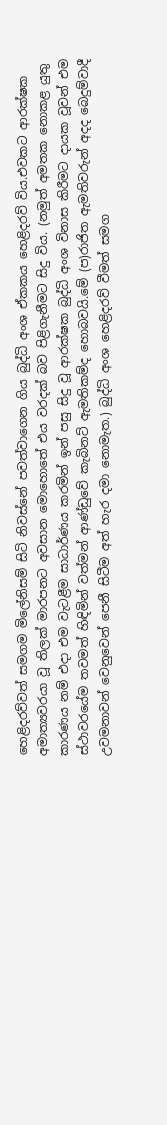හෙළිදරව්වත් සමගම මිලේනිසම් සිටි නිවස්නේ පවත්වාගෙන ගිය බුද්ධි අංශ ඒකකය හෙළිදරව් විය.එවකට ආරක්ෂක අමාත්‍යවරයා වූ තිලක් මාරපනට අවසාන මොහොතේ එය වරදක් බව පිළිගැනීමට සිදු විය. (නමුත් අමතක නොකළ යුතු කාරණය නම් එදා එම වැටළීම සාධාර්ණය කරමින් ඉන් පසු සිදු වූ ආරක්ෂක බුද්ධි අංශ විනාස කිරීමට දායක වූවන් එම ස්ථාවරයේම තවමත් හිඳිමින් වත්මන් ආණ්ඩුවේ කැබිනට් ඇමතිකම්ද හොබවයි.මේ (ප)රාජිත ඇමතිවරුන් අදද බෙදුම්වාදී උවමනාවන් වෙනුවෙන් පෙනී සිටීම අත් හැර දමා නොමැත.) බුද්ධි අංශ හෙළිදරව් වීමත් සමග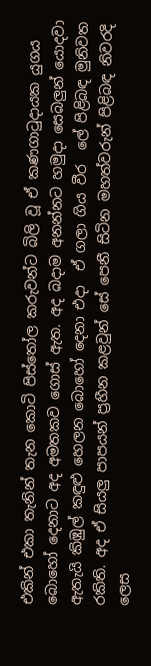එකින් එකා තැනින් තැන කොටි පිස්තෝල කරුවන්ට බිලි වූ ඒ කණගාටුදායක යුගය බොහෝ දෙනාට අද අමතකව ගොස් ඇත. අද බදාම අනන්නට හමුදා සෙබලුන් යොදවා ඇතැයි කිඹුල් කඳුළු හෙලන බොහෝ දෙනා එදා  ඒ ගලා ගිය වීර  ලේ පිළිබඳ මුනිවත රකිති. අද ඒ සියලු පාපයන් ප්‍රහීන කළවුන් සේ පෙනී සිටින මහත්වරුන් පිළිබඳ නිවරදි ලෙස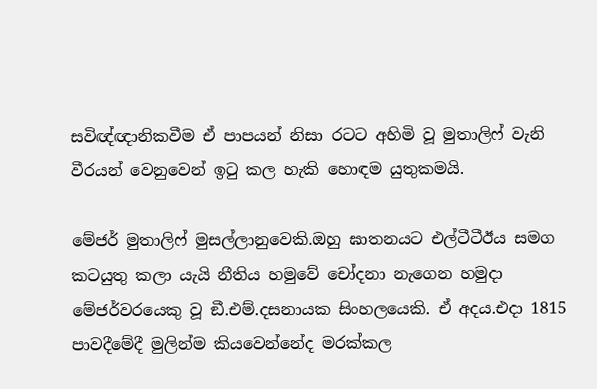සවිඥ්ඥානිකවීම ඒ පාපයන් නිසා රටට අහිමි වූ මුතාලිෆ් වැනි වීරයන් වෙනුවෙන් ඉටු කල හැකි හොඳම යුතුකමයි.

මේජර් මුතාලිෆ් මුසල්ලානුවෙකි.ඔහු ඝාතනයට එල්ටීටීඊය සමග කටයුතු කලා යැයි නීතිය හමුවේ චෝදනා නැගෙන හමුදා මේජර්වරයෙකු වූ ඞී.එම්.දසනායක සිංහලයෙකි. ඒ අදය.එදා 1815 පාවදීමේදී මුලින්ම කියවෙන්නේද මරක්කල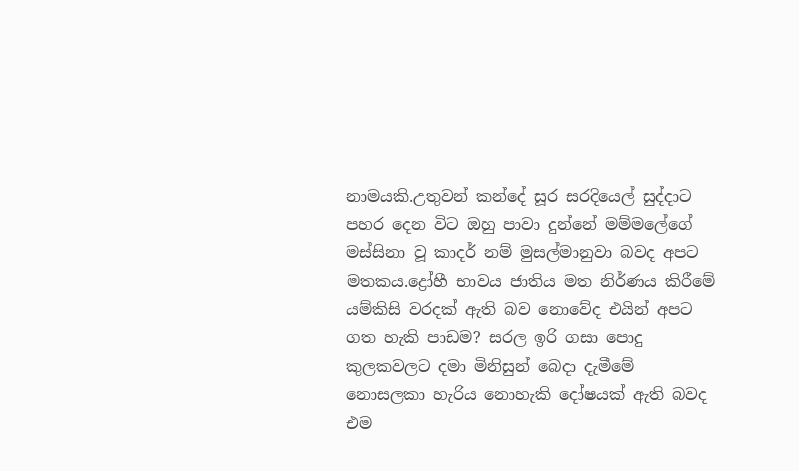නාමයකි.උතුවන් කන්දේ සූර සරදියෙල් සුද්දාට පහර දෙන විට ඔහු පාවා දුන්නේ මම්මලේගේ මස්සිනා වූ කාදර් නම් මුසල්මානුවා බවද අපට මතකය.ද්‍රෝහී භාවය ජාතිය මත නිර්ණය කිරීමේ යම්කිසි වරදක් ඇති බව නොවේද එයින් අපට ගත හැකි පාඩම? සරල ඉරි ගසා පොදු කුලකවලට දමා මිනිසුන් බෙදා දැමීමේ නොසලකා හැරිය නොහැකි දෝෂයක් ඇති බවද එම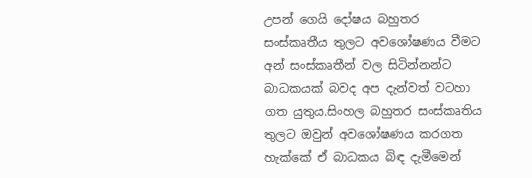උපන් ගෙයි දෝෂය බහුතර  සංස්කෘතීය තුලට අවශෝෂණය වීමට අන් සංස්කෘතීන් වල සිටින්නන්ට බාධකයක් බවද අප දැන්වත් වටහා ගත යුතුය.සිංහල බහුතර සංස්කෘතිය තුලට ඔවුන් අවශෝෂණය කරගත හැක්කේ ඒ බාධකය බිඳ දැමීමෙන්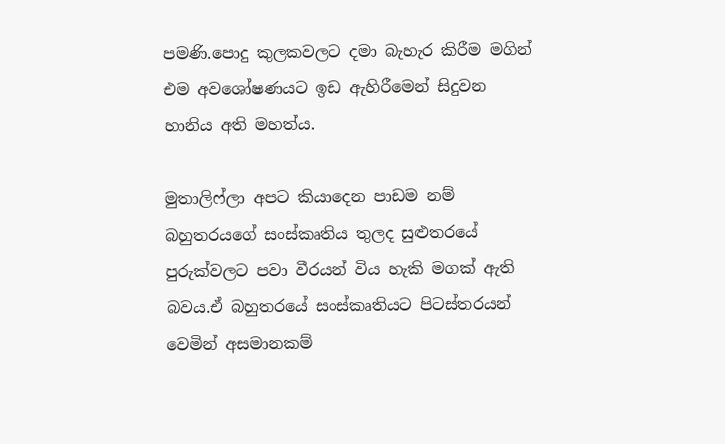පමණි.පොදු කුලකවලට දමා බැහැර කිරීම මගින් එම අවශෝෂණයට ඉඩ ඇහිරීමෙන් සිදුවන හානිය අති මහත්ය.

මුතාලිෆ්ලා අපට කියාදෙන පාඩම නම් බහුතරයගේ සංස්කෘතිය තුලද සුළුතරයේ පුරුක්වලට පවා වීරයන් විය හැකි මගක් ඇති බවය.ඒ බහුතරයේ සංස්කෘතියට පිටස්තරයන් වෙමින් අසමානකම්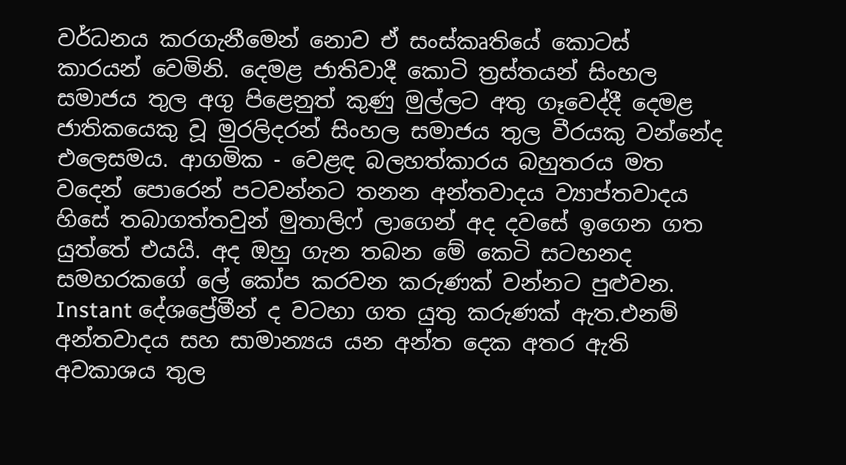වර්ධනය කරගැනීමෙන් නොව ඒ සංස්කෘතියේ කොටස් කාරයන් වෙමිනි. දෙමළ ජාතිවාදී කොටි ත්‍රස්තයන් සිංහල සමාජය තුල අගු පිළෙනුත් කුණු මුල්ලට අතු ගෑවෙද්දී දෙමළ ජාතිකයෙකු වූ මුරලිදරන් සිංහල සමාජය තුල වීරයකු වන්නේද එලෙසමය. ආගමික - වෙළඳ බලහත්කාරය බහුතරය මත වදෙන් පොරෙන් පටවන්නට තනන අන්තවාදය ව්‍යාප්තවාදය හිසේ තබාගත්තවුන් මුතාලිෆ් ලාගෙන් අද දවසේ ඉගෙන ගත යුත්තේ එයයි. අද ඔහු ගැන තබන මේ කෙටි සටහනද සමහරකගේ ලේ කෝප කරවන කරුණක් වන්නට පුළුවන. Instant දේශප්‍රේමීන් ද වටහා ගත යුතු කරුණක් ඇත.එනම් අන්තවාදය සහ සාමාන්‍යය යන අන්ත දෙක අතර ඇති අවකාශය තුල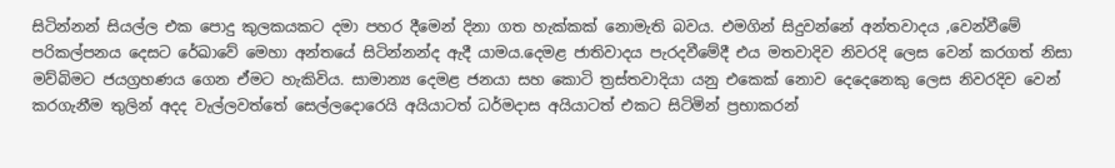සිටින්නන් සියල්ල එක පොදු කුලකයකට දමා පහර දීමෙන් දිනා ගත හැක්කක් නොමැති බවය. එමගින් සිදුවන්නේ අන්තවාදය ,වෙන්වීමේ පරිකල්පනය දෙසට රේඛාවේ මෙහා අන්තයේ සිටින්නන්ද ඇදී යාමය.දෙමළ ජාතිවාදය පැරදවීමේදී එය මතවාදිව නිවරදි ලෙස වෙන් කරගත් නිසා මව්බිමට ජයග්‍රහණය ගෙන ඒමට හැකිවිය. සාමාන්‍ය දෙමළ ජනයා සහ කොටි ත්‍රස්තවාදියා යනු එකෙක් නොව දෙදෙනෙකු ලෙස නිවරදිව වෙන් කරගැනීම තුලින් අදද වැල්ලවත්තේ සෙල්ලදොරෙයි අයියාටත් ධර්මදාස අයියාටත් එකට සිටිමින් ප්‍රභාකරන්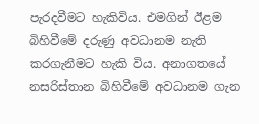පැරදවීමට හැකිවිය. එමගින් ඊළම බිහිවීමේ දරුණු අවධානම නැති කරගැනීමට හැකි විය. අනාගතයේ නසරිස්තාන බිහිවීමේ අවධානම ගැන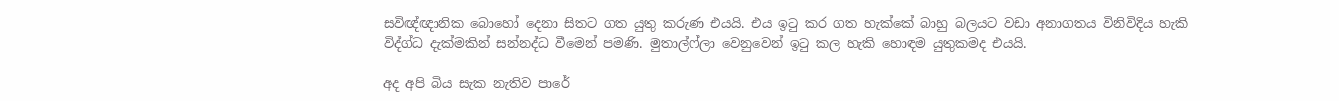සවිඥ්ඥානික බොහෝ දෙනා සිතට ගත යුතු කරුණ එයයි. එය ඉටු කර ගත හැක්කේ බාහු බලයට වඩා අනාගතය විනිවිදිය හැකි විද්ග්ධ දැක්මකින් සන්නද්ධ වීමෙන් පමණි. මුතාල්ෆ්ලා වෙනුවෙන් ඉටු කල හැකි හොඳම යුතුකමද එයයි.

අද අපි බිය සැක නැතිව පාරේ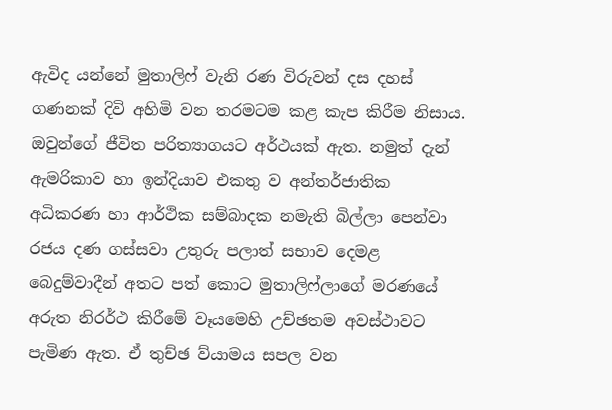ඇවිද යන්නේ මුතාලිෆ් වැනි රණ විරුවන් දස දහස් ගණනක් දිවි අහිමි වන තරමටම කළ කැප කිරීම නිසාය. ඔවුන්ගේ ජීවිත පරිත්‍යාගයට අර්ථයක් ඇත. නමුත් දැන් ඇමරිකාව හා ඉන්දියාව එකතු ව අන්තර්ජාතික අධිකරණ හා ආර්ථික සම්බාදක නමැති බිල්ලා පෙන්වා රජය දණ ගස්සවා උතුරු පලාත් සභාව දෙමළ බෙදුම්වාදීන් අතට පත් කොට මුතාලිෆ්ලාගේ මරණයේ අරුත නිරර්ථ කිරීමේ වෑයමෙහි උච්ඡතම අවස්ථාවට පැමිණ ඇත. ඒ තුච්ඡ ව්යාමය සපල වන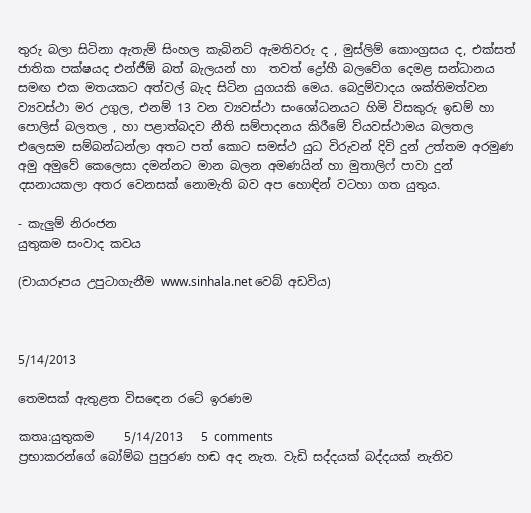තුරු බලා සිටිනා ඇතැම් සිංහල කැබිනට් ඇමතිවරු ද , මුස්ලිම් කොංග්‍රසය ද, එක්සත් ජාතික පක්ෂයද එන්ජීඕ බත් බැලයන් හා  තවත් ද්‍රෝහී බලවේග දෙමළ සන්ධානය සමඟ එක මතයකට අත්වල් බැද සිටින යුගයකි මෙය. බෙදුම්වාදය ශක්තිමත්වන ව්‍යවස්ථා මර උගුල, එනම් 13 වන ව්‍යවස්ථා සංශෝධනයට හිමි විසකුරු ඉඩම් හා පොලිස් බලතල , හා පළාත්බදව නීති සම්පාදනය කිරීමේ ව්යවස්ථාමය බලතල එලෙසම සම්බන්ධන්ලා අතට පත් කොට සමස්ථ යුධ විරුවන් දිවි දුන් උත්තම අරමුණ අමු අමුවේ කෙලෙසා දමන්නට මාන බලන අමණයින් හා මුතාලිෆ් පාවා දුන් දසනායකලා අතර වෙනසක් නොමැති බව අප හොඳින් වටහා ගත යුතුය.

- කැලුම් නිරංජන
යුතුකම සංවාද කවය

(චායාරූපය උපුටාගැනීම www.sinhala.net වෙබ් අඩවිය)



5/14/2013

තෙමසක් ඇතුළත විසඳෙන රටේ ඉරණම

කතෘ:යුතුකම     5/14/2013   5 comments
ප්‍රභාකරන්ගේ බෝම්බ පුපුරණ හඬ අද නැත. වැඩි සද්දයක් බද්දයක් නැතිව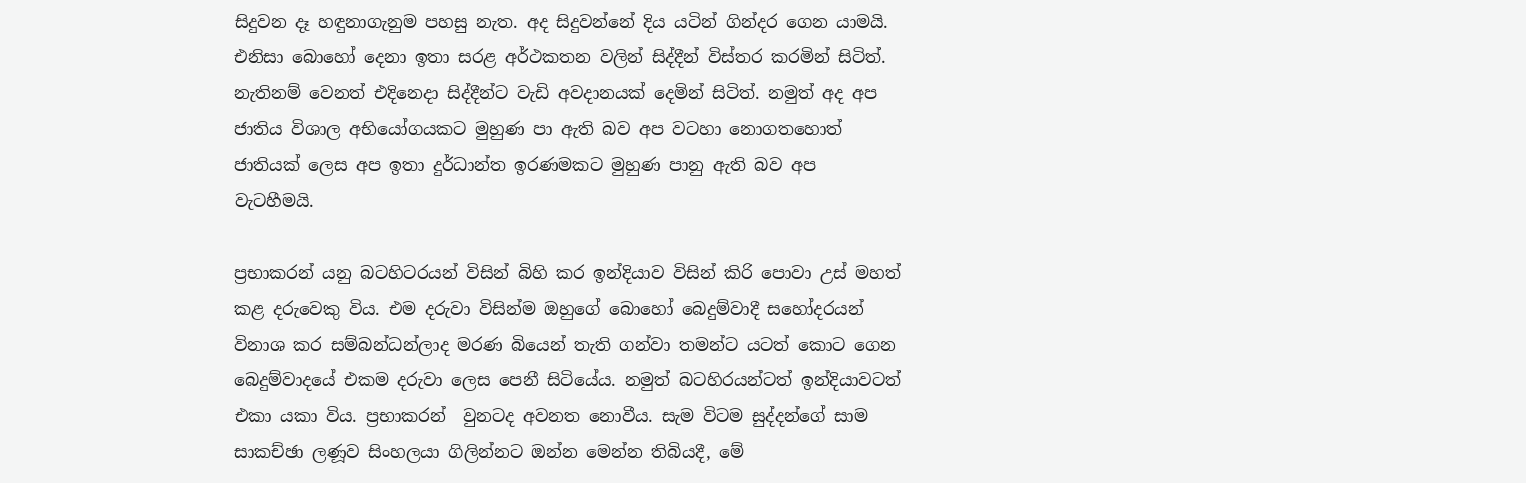සිදුවන දෑ හඳුනාගැනුම පහසු නැත. අද සිදුවන්නේ දිය යටින් ගින්දර ගෙන යාමයි. එනිසා බොහෝ දෙනා ඉතා සරළ අර්ථකතන වලින් සිද්දීන් විස්තර කරමින් සිටිත්. නැතිනම් වෙනත් එදිනෙදා සිද්දීන්ට වැඩි අවදානයක් දෙමින් සිටිත්. නමුත් අද අප ජාතිය විශාල අභියෝගයකට මුහුණ පා ඇති බව අප වටහා නොගතහොත් ජාතියක් ලෙස අප ඉතා දුර්ධාන්ත ඉරණමකට මුහුණ පානු ඇති බව අප වැටහීමයි.

ප්‍රභාකරන් යනු බටහිටරයන් විසින් බිහි කර ඉන්දියාව විසින් කිරි පොවා උස් මහත් කළ දරුවෙකු විය. එම දරුවා විසින්ම ඔහුගේ බොහෝ බෙදුම්වාදී සහෝදරයන් විනාශ කර සම්බන්ධන්ලාද මරණ බියෙන් තැති ගන්වා තමන්ට යටත් කොට ගෙන බෙදුම්වාදයේ එකම දරුවා ලෙස පෙනී සිටි‍‍යේය. නමුත් බටහිරයන්ටත් ඉන්දියාවටත් එකා යකා විය. ප්‍රභාකරන්  වුනටද අවනත නොවීය. සැම විටම සුද්දන්ගේ සාම සාකච්ඡා ලණූව සිංහලයා ගිලින්නට ඔන්න මෙන්න තිබියදී, මේ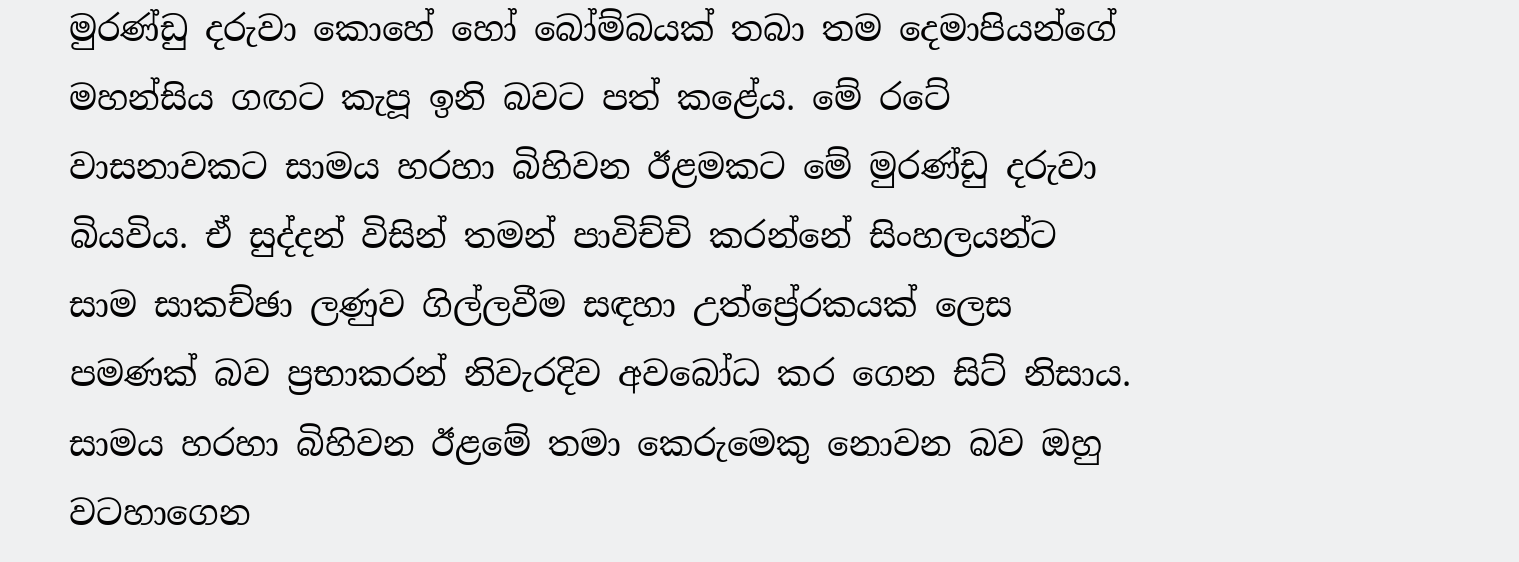මුරණ්ඩු දරුවා කොහේ හෝ බෝම්බයක් තබා තම දෙමාපියන්ගේ මහන්සිය ගඟට කැපූ ඉනි බවට පත් කළේය. මේ රටේ වාසනාවකට සාමය හරහා බිහිවන ඊළමකට මේ මුරණ්ඩු දරුවා බියවිය. ඒ සුද්දන් විසින් තමන් පාවිච්චි කරන්නේ සිංහලයන්ට සාම සාකච්ඡා ලණුව ගිල්ලවීම සඳහා උත්ප්‍රේරකයක් ලෙස පමණක් බව ප්‍රභාකරන් නිවැරදිව අවබෝධ කර ගෙන සිට් නිසාය. සාමය හරහා බිහිවන ඊළමේ තමා කෙරුමෙකු නොවන බව ඔහු වටහාගෙන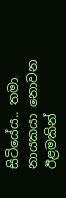සිටියේය.. තමා නායකයා නොවන ඊළමකින්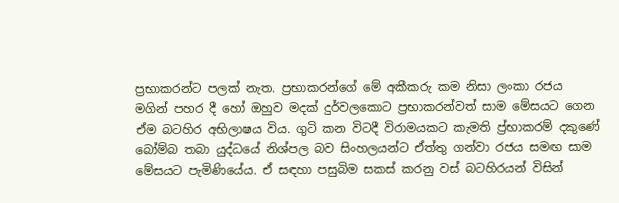ප්‍රභාකරන්ට පලක් නැත. ප්‍රභාකරන්ගේ මේ අකීකරු කම නිසා ලංකා රජය මගින් පහර දී හෝ ඔහුව මදක් දුර්වලකොට ප්‍රභාකරන්වත් සාම මේසයට ගෙන ඒම බටහිර අභිලාෂය විය. ගුටි කන විටදී විරාමයකට කැමති ප්‍ර්භාකරම් දකුණේ බෝම්බ තබා යුද්ධ‍යේ නිශ්පල බව සිංහලයන්ට ඒත්තු ගන්වා රජය සමඟ සාම මේසයට පැමිණියේය. ඒ සඳහා පසුබිම සකස් කරනු වස් බටහිරයන් විසින්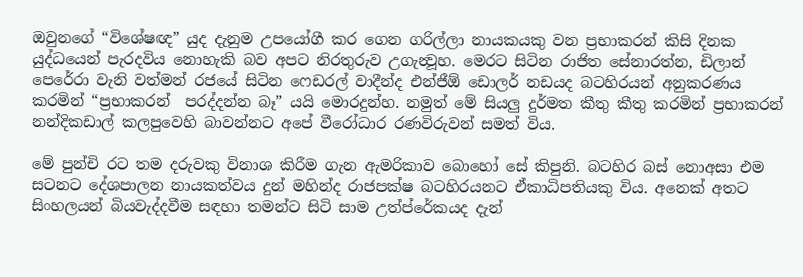ඔවුනගේ “විශේෂඥ” යුද දැනුම උපයෝගී කර ගෙන ගරිල්ලා නායකයකු වන ප්‍රභාකරන් කිසි දිනක යුද්ධයෙන් පැරදවිය නොහැකි බව අපට නිරතුරුව උගැන්‍වූහ. මෙරට සිටින රාජිත සේනාරත්න, ඩිලාන් පෙරේරා වැනි වත්මන් රජයේ සිටින ෆෙඩරල් වාදීන්ද එන්ජීඕ ඩොලර් නඩයද බටහිරයන් අනුකරණය කරමින් “ප්‍රභාකරන්  පරද්දන්න බෑ” යයි මොරදුන්හ. නමුත් මේ සියලු දුර්මත කීතු කීතු කරමින් ප්‍රභාකරන්  නන්දිකඩාල් කලපුවෙහි බාවන්නට අපේ වීරෝධාර රණවිරුවන් සමත් විය.

මේ පුන්චි රට තම දරුවකු විනාශ කිරීම ගැන ඇමරිකාව බොහෝ සේ කිපුනි. බටහිර බස් නොඅසා එම සටනට දේශපාලන නායකත්වය දුන් මහින්ද රාජපක්ෂ බටහිරයනට ඒකාධිපතියකු විය. අනෙක් අතට සිංහලයන් බියවැද්දවීම සඳහා තමන්ට සිටි සාම උත්ප්රේකයද දැන්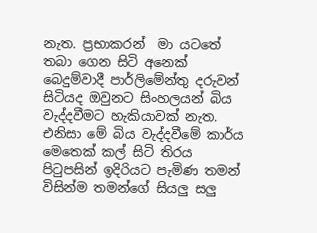නැත. ප්‍රභාකරන්  මා යටතේ තබා ගෙන සිටි අනෙක් බෙදුම්වාදී පාර්ලිමේන්තු දරුවන් සිටියද ඔවුනට සිංහලයන් බිය වැද්දවීමට හැකියාවක් නැත. එනිසා මේ බිය වැද්දවීමේ කාර්ය මෙතෙක් කල් සිටි තිරය පිටුපසින් ඉදිරියට පැමිණ තමන් විසින්ම තමන්ගේ සියලු සලු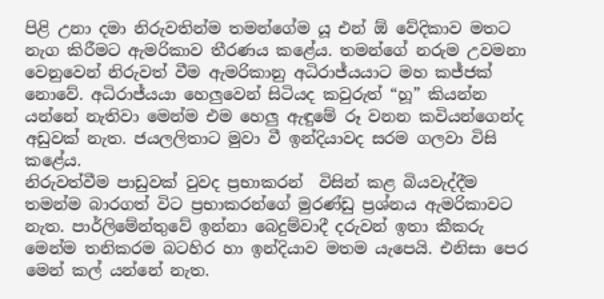පිළි උනා දමා නිරුවතින්ම තමන්ගේම ‍යූ එන් ඕ වේදිකාව මතට නැග කිරීමට ඇමරිකාව තීරණය කළේය. තමන්ගේ නරුම උවමනා වෙනුවෙන් නිරුවත් වීම ඇමරිකානු අධිරාජ්යයාට මහ කජ්ජක් නොවේ. අධිරාජ්යයා හෙලුවෙන් සිටියද කවුරුත් “හූ” කියන්න යන්නේ නැතිවා මෙන්ම එම හෙලු ඇඳුමේ රූ වනන කවියන්ගෙන්ද අඩුවක් නැත. ජයලලිතාට මුවා වී ඉන්දියාවද සරම ගලවා විසි කළේය.
නිරුවත්වීම පාඩුවක් වුවද ප්‍රභාකරන්  විසින් කළ බියවැද්දීම තමන්ම බාරගත් විට ප්‍රභාකරන්ගේ මුරණ්ඩු ප්‍රශ්නය ඇමරිකාවට නැත. පාර්ලිමේන්තුවේ ඉන්නා බෙදුම්වාදී දරුවන් ඉතා කීකරු මෙන්ම තනිකරම බටහිර හා ඉන්දියාව මතම යැපෙයි. එනිසා පෙර මෙන් කල් යන්නේ නැත.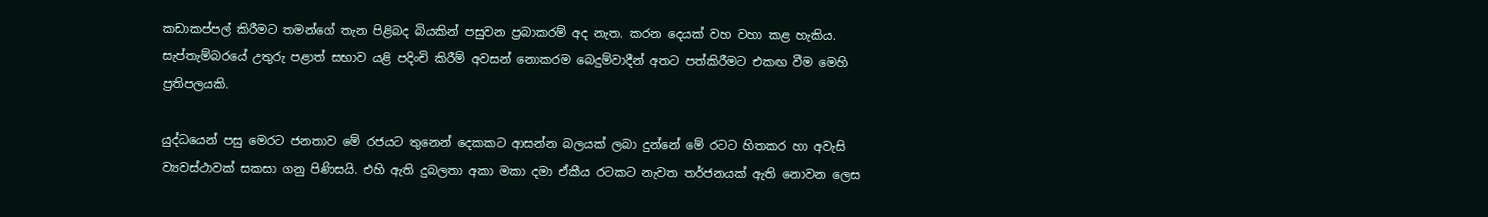කඩාකප්පල් කිරීමට තමන්ගේ තැන පිළිබද බියකින් පසුවන ප්‍රබාකරම් අද නැත. කරන දෙයක් වහ වහා කළ හැකිය. සැප්තැම්බර‍යේ උතුරු පළාත් සභාව යළි පදිංචි කිරීම් අවසන් නොකරම බෙදුම්වාදීන් අතට පත්කිරීමට එකඟ වීම මෙහි ප්‍රතිපලයකි.

යුද්ධයෙන් පසු මෙරට ජනතාව මේ රජයට තුනෙන් දෙකකට ආසන්න බලයක් ලබා දුන්නේ මේ රටට හිතකර හා අවැසි ව්‍යවස්ථාවක් සකසා ගනු පිණිසයි. එහි ඇති දුබලතා අකා මකා දමා ඒකීය රටකට නැවත තර්ජනයක් ඇති නොවන ලෙස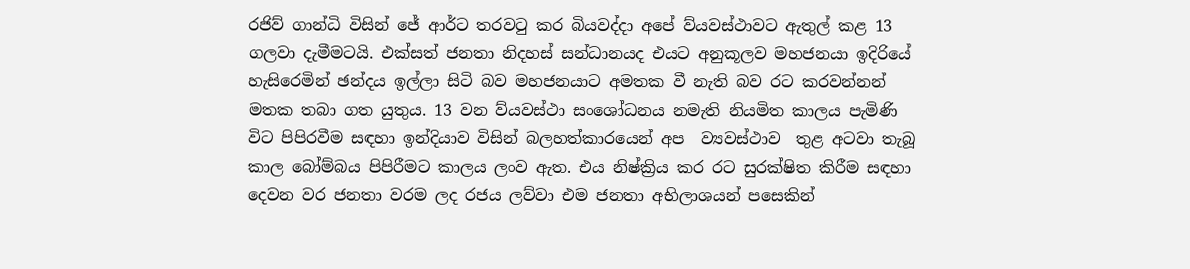රජිව් ගාන්ධි විසින් ජේ ආර්ට තරවටු කර බියවද්දා අපේ ව්යවස්ථාවට ඇතුල් කළ 13 ගලවා දැමීමටයි. එක්සත් ජනතා නිදහස් සන්ධානයද එයට අනුකූලව මහජනයා ඉදිරි‍යේ හැසිරෙමින් ඡන්දය ඉල්ලා සිටි බව මහජනයාට අමතක වී නැති බව රට කරවන්නන් මතක තබා ගත යුතුය. 13 වන ව්යවස්ථා සංශෝධනය නමැති නියමිත කාලය පැමිණි විට පිපිරවීම සඳහා ඉන්දියාව විසින් බලහත්කාරයෙන් අප  ව්‍යවස්ථාව  තුළ අටවා තැබූ කාල බෝම්බය පිපිරීමට කාලය ලංව ඇත. එය නිෂ්ක්‍රිය කර රට සුරක්ෂිත කිරීම සඳහා දෙවන වර ජනතා වරම ලද රජය ලව්වා එම ජනතා අභිලාශයන් පසෙකින්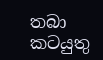තබා කටයුතු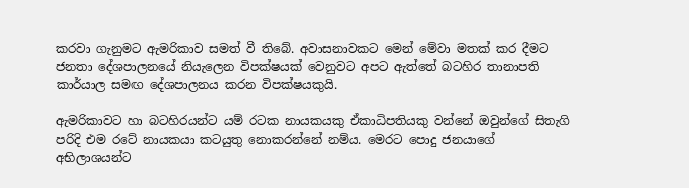කරවා ගැනුමට ඇමරිකාව සමත් වී තිබේ. අවාසනාවකට මෙන් මේවා මතක් කර දීමට ජනතා දේශපාලන‍යේ නියැලෙන විපක්ෂයක් වෙනුවට අපට ඇත්තේ බටහිර තානාපති කාර්යාල සමඟ දේශපාලනය කරන විපක්ෂයකුයි.

ඇමරිකාවට හා බටහිරයන්ට යම් රටක නායකයකු ඒකාධිපතියකු වන්නේ ඔවුන්ගේ සිතැගි පරිදි එම රටේ නායකයා කටයුතු නොකරන්නේ නම්ය. මෙරට පොදු ජනයාගේ අභිලාශයන්ට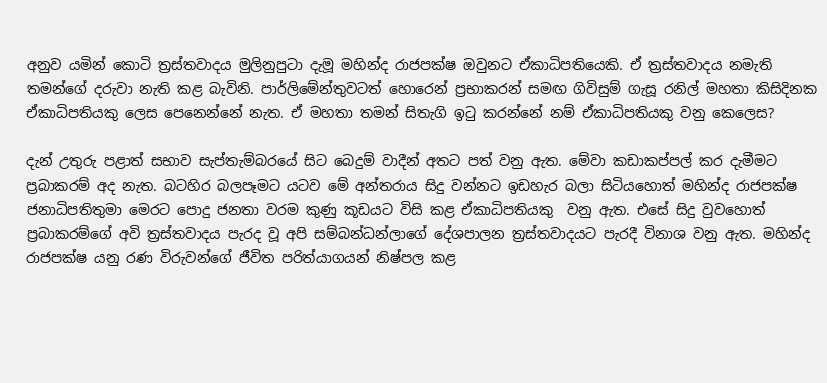අනුව යමින් කොටි ත්‍රස්තවාදය මුලිනුපුටා දැමූ මහින්ද රාජපක්ෂ ඔවුනට ඒකාධිපතියෙකි. ඒ ත්‍රස්තවාදය නමැති තමන්ගේ දරුවා නැති කළ බැවිනි. පාර්ලිමේන්තුවටත් හොරෙන් ප්‍රභාකරන් සමඟ ගිවිසුම් ගැසූ රනිල් මහතා කිසිදිනක ඒකාධිපතියකු ලෙස පෙනෙන්නේ නැත. ඒ මහතා තමන් සිතැගි ඉටු කරන්නේ නම් ඒකාධිපතියකු වනු කෙලෙස?

දැන් උතුරු පළාත් සභාව සැප්තැම්බරයේ සිට බෙදුම් වාදීන් අතට පත් වනු ඇත. මේවා කඩාකප්පල් කර දැමීමට ප්‍රබාකරම් අද නැත. බටහිර බලපෑමට යටව මේ අන්තරාය සිදු වන්නට ඉඩහැර බලා සිටියහොත් මහින්ද රාජපක්ෂ ජනාධිපතිතුමා මෙරට පොදු ජනතා වරම කුණු කූඩයට විසි කළ ඒකාධිපතියකු  වනු ඇත. එසේ සිදු වුවහොත් ප්‍රබාකරම්ගේ අවි ත්‍රස්තවාදය පැරද වූ අපි සම්බන්ධන්ලාගේ දේශපාලන ත්‍රස්තවාදයට පැරදී විනාශ වනු ඇත. මහින්ද රාජපක්ෂ යනු රණ විරුවන්ගේ ජීවිත පරිත්යාගයන් නිෂ්පල කළ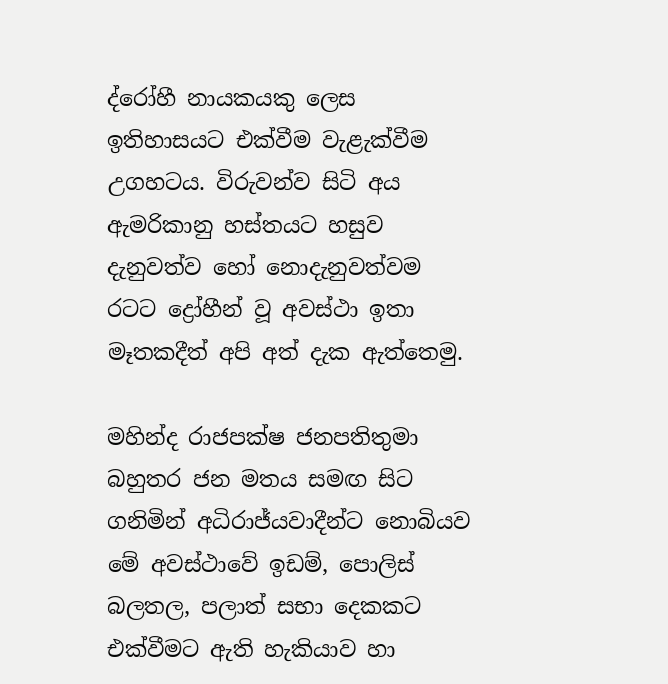ද්රෝහී නායකයකු ලෙස ඉතිහාසයට එක්වීම වැළැක්වීම උගහටය. විරුවන්ව සිටි අය ඇමරිකානු හස්තයට හසුව දැනුවත්ව හෝ නොදැනුවත්වම රටට ද්‍රෝහීන් වූ අවස්ථා ඉතා මෑතකදීත් අපි අත් දැක ඇත්තෙමු.

මහින්ද රාජපක්ෂ ජනපතිතුමා බහුතර ජන මතය සමඟ සිට ගනිමින් අධිරාජ්යවාදීන්ට නොබියව මේ අවස්ථාවේ ඉඩම්, පොලිස් බලතල, පලාත් සභා දෙකකට එක්වීමට ඇති හැකියාව හා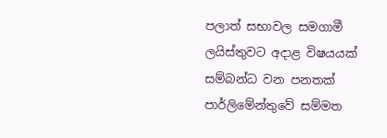පලාත් සභාවල සමගාමී ලයිස්තුවට අදාළ විෂයයක් සම්බන්ධ වන පනතක් පාර්ලිමේන්තුවේ සම්මත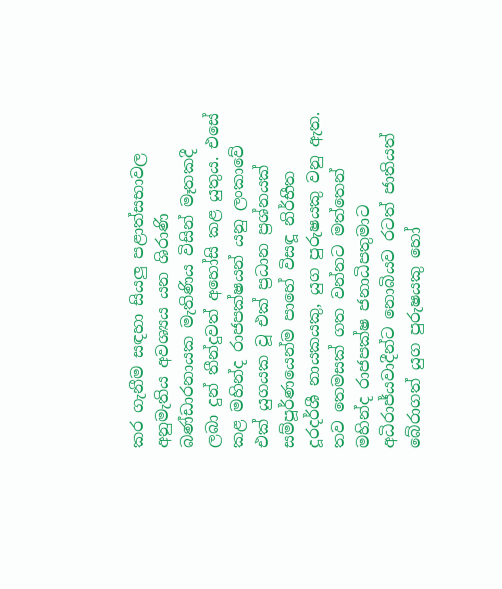කර ගැනීම සඳහා සියලු පළාත්සභාවල අනුමැතිය අවශ්‍යය යන ශිරාණි බණ්ඩාරනායක මැතිණිය විසින් මෑතකදී ලබා දුන් තීන්දුවත් අහෝසි කළ යුතුය. එසේ කළ මහින්ද රාජපක්ෂයන් යනු ලංකාවේ එක් යුගයක වූ එක් ප්‍රධාන ප්‍රශ්නයක් සම්පූර්ණයෙන්ම පාහේ විසඳූ නිර්භීත දූරදර්ශී නායකයකු, යුග පුරුෂයකු වනු ඇත.
තව තෙමසක් ගත වන්නට මත්තෙන් මහින්ද රාජපක්ෂ ජනාධිපතුමාට අධිරාජ්යවාදීන්ට නොබියව රටත් ජාතියත් බේරාගත් යුග පුරුෂයකු හෝ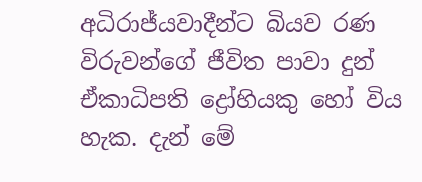අධිරාජ්යවාදීන්ට බියව රණ විරුවන්ගේ ජීවිත පාවා දුන් ඒකාධිපති ද්‍රෝහියකු හෝ විය හැක. දැන් මේ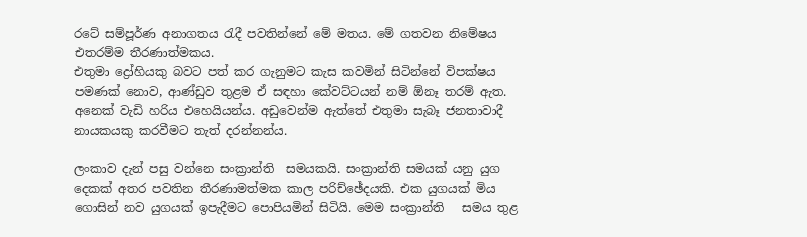රටේ සම්පූර්ණ අනාගතය රැදී පවතින්නේ මේ මතය. මේ ගතවන නිමේෂය එතරම්ම තීරණාත්මකය.
එතුමා ද්‍රෝහියකු බවට පත් කර ගැනුමට කැස කවමින් සිටින්නේ විපක්ෂය පමණක් නොව, ආණ්ඩුව තුළම ඒ සඳහා කේවට්ටයන් නම් ඕනෑ තරම් ඇත. අනෙක් වැඩි හරිය එහෙයියන්ය. අඩුවෙන්ම ඇත්තේ එතුමා සැබෑ ජනතාවාදී නායකයකු කරවීමට තැත් දරන්නන්ය.

ලංකාව දැන් පසු වන්නෙ සංක්‍රාන්ති  සමයකයි. සංක්‍රාන්ති සමයක් යනු යුග දෙකක් අතර පවතින තීරණාමත්මක කාල පරිච්ඡේදයකි. එක යුගයක් මිය ගොසින් නව යුගයක් ඉපැදීමට පොපියමින් සිටියි. මෙම සංක්‍රාන්ති   සමය තුළ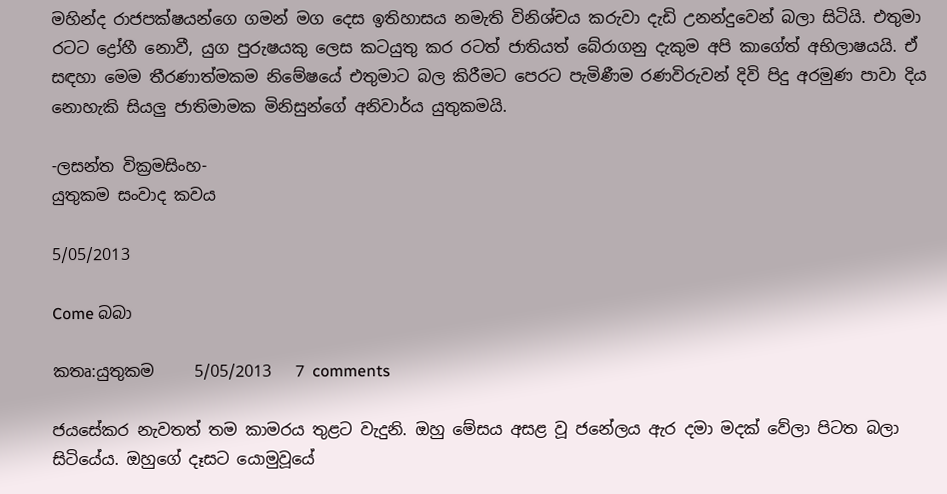මහින්ද රාජපක්ෂයන්ගෙ ගමන් මග දෙස ඉතිහාසය නමැති විනිශ්චය කරුවා දැඩි උනන්දුවෙන් බලා සිටියි. එතුමා රටට ද්‍රෝහී නොවී, යුග පුරුෂයකු ලෙස කටයුතු කර රටත් ජාතියත් බේරාගනු දැකුම අපි කාගේත් අභිලාෂයයි. ඒ සඳහා මෙම තීරණාත්මකම නිමේෂයේ එතුමාට බල කිරීමට පෙරට පැමිණීම රණවිරුවන් දිවි පිදු අරමුණ පාවා දිය නොහැකි සියලු ජාතිමාමක මිනිසුන්ගේ අනිවාර්ය යුතුකමයි.

-ලසන්ත වික්‍රමසිංහ-
යුතුකම සංවාද කවය

5/05/2013

Come බබා

කතෘ:යුතුකම     5/05/2013   7 comments

ජයසේකර නැවතත් තම කාමරය තුළට වැදුනි. ඔහු මේසය අසළ වූ ජනේලය ඇර දමා මදක් වේලා පිටත බලා සිටියේය. ඔහුගේ දෑසට යොමුවූයේ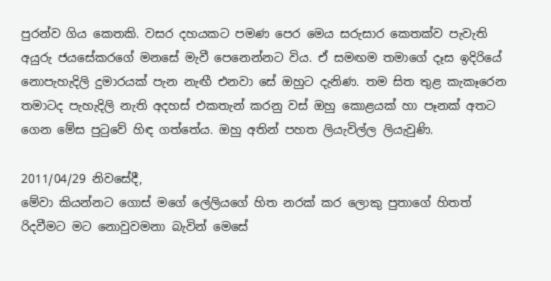පුරන්ව ගිය කෙතකි. වසර දහයකට පමණ පෙර මෙය සරුසාර කෙතක්ව පැවැති අයුරු ජයසේකරගේ මනසේ මැවී පෙනෙන්නට විය. ඒ සමඟම තමාගේ දෑස ඉදිරියේ නොපැහැදිලි දුමාරයක් පැන නැඟී එනවා සේ ඔහුට දැනිණ. තම සිත තුළ කැකෑරෙන තමාටද පැහැදිලි නැති අදහස් එකතැන් කරනු වස් ඔහු කොළයක් හා පෑනක් අතට ගෙන මේස පුටුවේ හිඳ ගත්තේය. ඔහු අතින් පහත ලියැවිල්ල ලියැවුණි.

2011/04/29 නිවසේදී,
මේවා කියන්නට ගොස් මගේ ලේලියගේ හිත නරක් කර ලොකු පුතාගේ හිතත් රිදවීමට මට නොවුවමනා බැවින් මෙසේ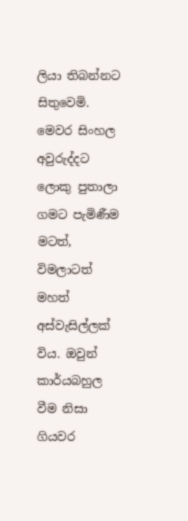ලියා තිබන්නට සිතුවෙමි.
මෙවර සිංහල අවුරුද්දට ලොකු පුතාලා ගමට පැමිණීම මටත්, විමලාටත් මහත් අස්වැසිල්ලක් විය. ඔවුන් කාර්යබහුල වීම නිසා ගියවර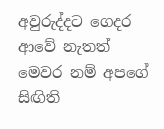අවුරුද්දට ගෙදර ආවේ නැතත් මෙවර නම් අපගේ සිඟිති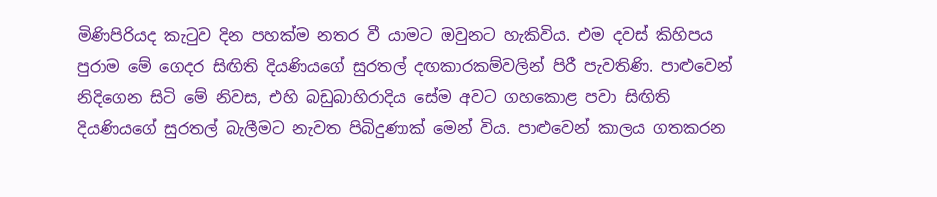මිණිපිරියද කැටුව දින පහක්ම නතර වී යාමට ඔවුනට හැකිවිය. එම දවස් කිහිපය පුරාම මේ ගෙදර සිඟිති දියණියගේ සුරතල් දඟකාරකම්වලින් පිරී පැවතිණි. පාළුවෙන් නිදිගෙන සිටි මේ නිවස, එහි බඩුබාහිරාදිය සේම අවට ගහකොළ පවා සිඟිති දියණියගේ සුරතල් බැලීමට නැවත පිබිදුණාක් මෙන් විය. පාළුවෙන් කාලය ගතකරන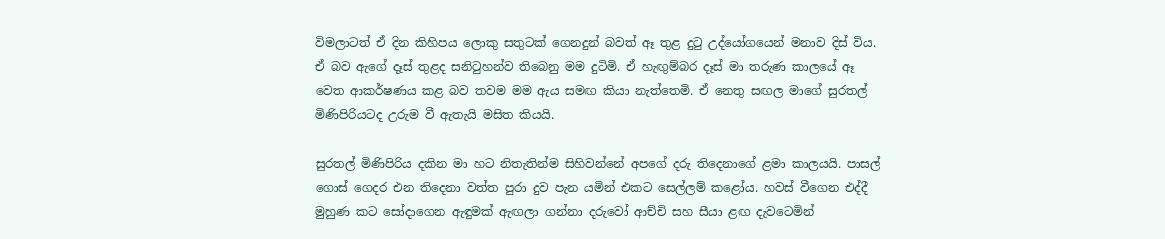විමලාටත් ඒ දින කිහිපය ලොකු සතුටක් ගෙනදුන් බවත් ඈ තුළ දුටු උද්යෝගයෙන් මනාව දිස් විය. ඒ බව ඇගේ දෑස් තුළද සනිටුහන්ව තිබෙනු මම දුටිමි. ඒ හැඟුම්බර දෑස් මා තරුණ කාලයේ ඈ වෙත ආකර්ෂණය කළ බව තවම මම ඇය සමඟ කියා නැත්තෙමි. ඒ නෙතු සඟල මාගේ සුරතල් මිණිපිරියටද උරුම වී ඇතැයි මසිත කියයි.

සුරතල් මිණිපිරිය දකින මා හට නිතැතින්ම සිහිවන්නේ අපගේ දරු තිදෙනාගේ ළමා කාලයයි. පාසල් ගොස් ගෙදර එන තිදෙනා වත්ත පුරා දුව පැන යමින් එකට සෙල්ලම් කළෝය. හවස් වීගෙන එද්දී මුහුණ කට සෝදාගෙන ඇඳුමක් ඇඟලා ගන්නා දරුවෝ ආච්චි සහ සීයා ළඟ දැවටෙමින්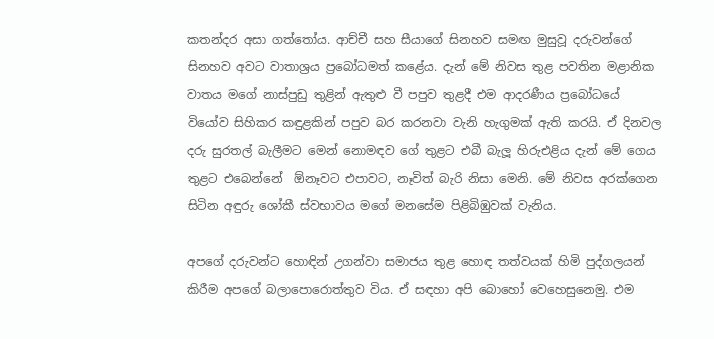කතන්දර අසා ගත්තෝය. ආච්චී සහ සීයාගේ සිනහව සමඟ මුසුවූ දරුවන්ගේ සිනහව අවට වාතාශ්‍රය ප්‍රබෝධමත් කළේය. දැන් මේ නිවස තුළ පවතින මළානික වාතය මගේ නාස්පුඩු තුළින් ඇතුළු වී පපුව තුළදී එම ආදරණීය ප්‍රබෝධයේ වියෝව සිහිකර කඳුළකින් පපුව බර කරනවා වැනි හැගුමක් ඇති කරයි. ඒ දිනවල දරු සුරතල් බැලීමට මෙන් නොමඳව ගේ තුළට එබී බැලූ හිරුඑළිය දැන් මේ ගෙය තුළට එබෙන්නේ  ඕනෑවට එපාවට, නෑවිත් බැරි නිසා මෙනි. මේ නිවස අරක්ගෙන සිටින අඳුරු ශෝකී ස්වභාවය මගේ මනසේම පිළිබිඹුවක් වැනිය.

අපගේ දරුවන්ට හොඳින් උගන්වා සමාජය තුළ හොඳ තත්වයක් හිමි පුද්ගලයන් කිරීම අපගේ බලාපොරොත්තුව විය. ඒ සඳහා අපි බොහෝ වෙහෙසුනෙමු. එම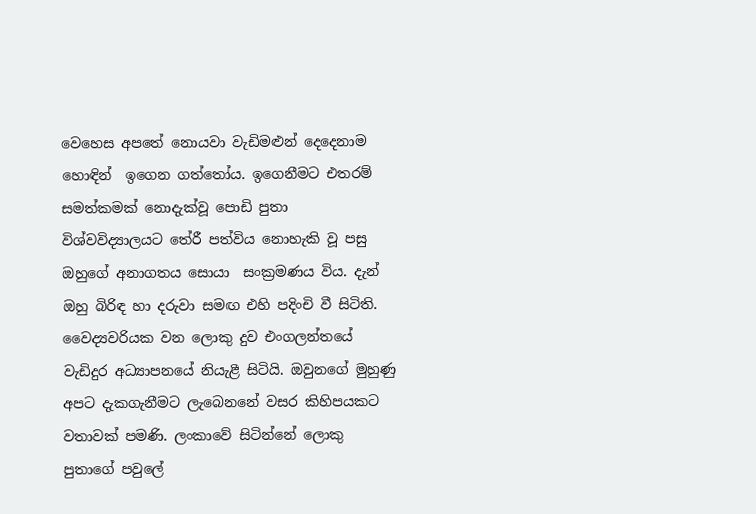වෙහෙස අපතේ නොයවා වැඩිමළුන් දෙදෙනාම හොඳින්  ඉගෙන ගත්තෝය. ඉගෙනීමට එතරම් සමත්කමක් නොදැක්වූ පොඩි පුතා  විශ්වවිද්‍යාලයට තේරී පත්විය නොහැකි වූ පසු ඔහුගේ අනාගතය සොයා  සංක්‍රමණය විය. දැන් ඔහු බිරිඳ හා දරුවා සමඟ එහි පදිංචි වී සිටිති. වෛද්‍යවරියක වන ලොකු දුව එංගලන්තයේ වැඩිදුර අධ්‍යාපනයේ නියැළී සිටියි. ඔවුනගේ මුහුණු අපට දැකගැනීමට ලැබෙනනේ වසර කිහිපයකට වතාවක් පමණි. ලංකාවේ සිටින්නේ ලොකු පුතාගේ පවුලේ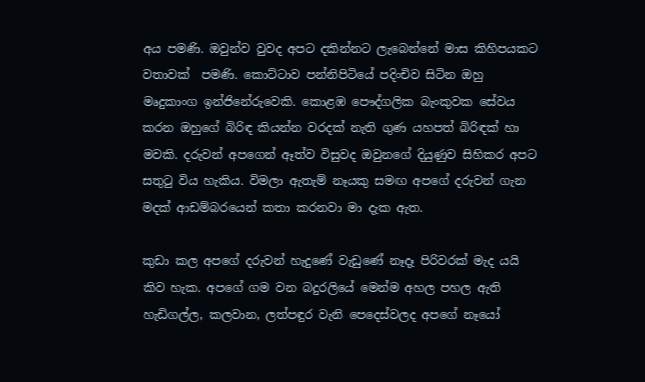අය පමණි. ඔවුන්ව වුවද අපට දකින්නට ලැබෙන්නේ මාස කිහිපයකට වතාවක්  පමණි. කොට්ටාව පන්නිපිටියේ පදිංචිව සිටින ඔහු මෘදුකාංග ඉන්ජිනේරුවෙකි. කොළඹ පෞද්ගලික බැංකුවක සේවය කරන ඔහුගේ බිරිඳ කියන්න වරදක් නැති ගුණ යහපත් බිරිඳක් හා මවකි. දරුවන් අපගෙන් ඈත්ව විසුවද ඔවුනගේ දියුණුව සිහිකර අපට සතුටු විය හැකිය. විමලා ඇතැම් නෑයකු සමඟ අපගේ දරුවන් ගැන මදක් ආඩම්බරයෙන් කතා කරනවා මා දැක ඇත.

කුඩා කල අපගේ දරුවන් හැදුණේ වැඩුණේ නෑදෑ පිරිවරක් මැද යයි කිව හැක. අපගේ ගම වන බදුරලියේ මෙන්ම අහල පහල ඇති හැඩිගල්ල, කලවාන, ලත්පඳුර වැනි පෙදෙස්වලද අපගේ නෑයෝ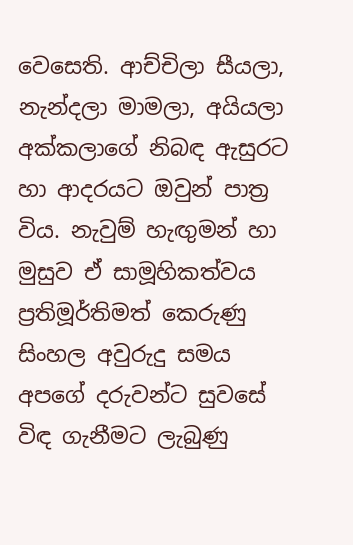වෙසෙති. ආච්චිලා සීයලා, නැන්දලා මාමලා, අයියලා අක්කලාගේ නිබඳ ඇසුරට හා ආදරයට ඔවුන් පාත්‍ර විය. නැවුම් හැඟුමන් හා මුසුව ඒ සාමූහිකත්වය ප්‍රතිමූර්තිමත් කෙරුණු සිංහල අවුරුදු සමය අපගේ දරුවන්ට සුවසේ විඳ ගැනීමට ලැබුණු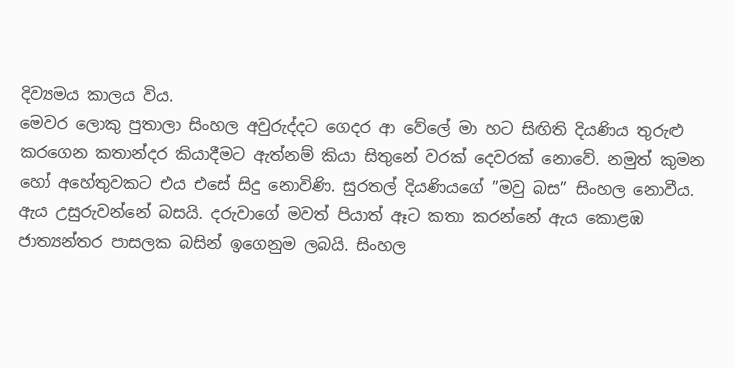දිව්‍යමය කාලය විය.
මෙවර ලොකු පුතාලා සිංහල අවුරුද්දට ගෙදර ආ වේලේ මා හට සිඟිති දියණිය තුරුළු කරගෙන කතාන්දර කියාදීමට ඇත්නම් කියා සිතුනේ වරක් දෙවරක් නොවේ. නමුත් කුමන හෝ අහේතුවකට එය එසේ සිදු නොවිණි. සුරතල් දියණියගේ ”මවු බස” සිංහල නොවීය. ඇය උසුරුවන්නේ බසයි. දරුවාගේ මවත් පියාත් ඈට කතා කරන්නේ ඇය කොළඹ ජාත්‍යන්තර පාසලක බසින් ඉගෙනුම ලබයි. සිංහල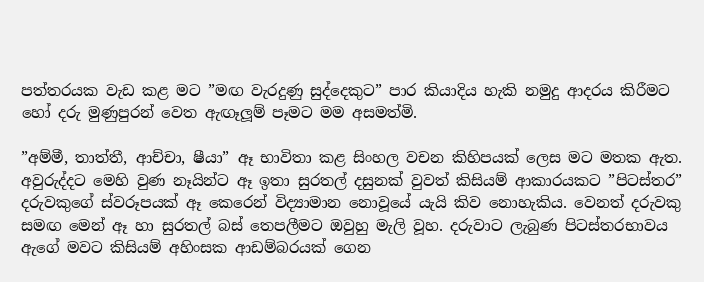පත්තරයක වැඩ කළ මට ”මඟ වැරදුණු සුද්දෙකුට” පාර කියාදිය හැකි නමුදු ආදරය කිරීමට හෝ දරු මුණුපුරන් වෙත ඇඟෑලූම් පෑමට මම අසමත්මි.

”අම්මී, තාත්තී, ආච්චා, ෂීයා” ඈ භාවිතා කළ සිංහල වචන කිහිපයක් ලෙස මට මතක ඇත. අවුරුද්දට මෙහි වුණ නෑයින්ට ඈ ඉතා සුරතල් දසුනක් වුවත් කිසියම් ආකාරයකට ”පිටස්තර” දරුවකුගේ ස්වරූපයක් ඈ කෙරෙන් විද්‍යාමාන නොවූයේ යැයි කිව නොහැකිය. වෙනත් දරුවකු සමඟ මෙන් ඈ හා සුරතල් බස් තෙපලීමට ඔවුහු මැලි වූහ. දරුවාට ලැබුණ පිටස්තරභාවය ඇගේ මවට කිසියම් අහිංසක ආඩම්බරයක් ගෙන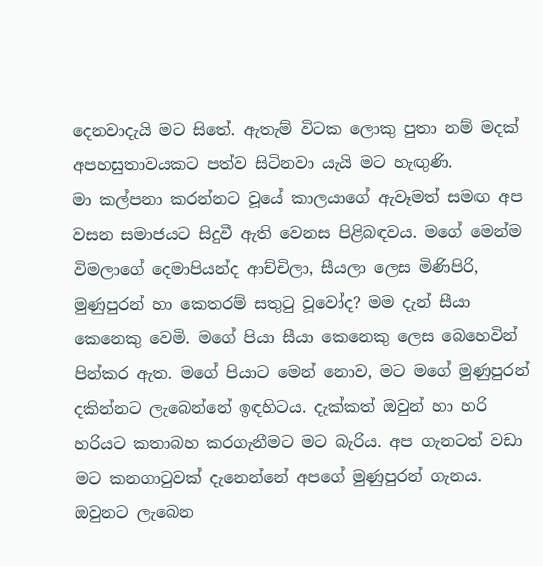දෙනවාදැයි මට සිතේ. ඇතැම් විටක ලොකු පුතා නම් මදක් අපහසුතාවයකට පත්ව සිටිනවා යැයි මට හැඟුණි.
මා කල්පනා කරන්නට වූයේ කාලයාගේ ඇවෑමත් සමඟ අප වසන සමාජයට සිදුවී ඇති වෙනස පිළිබඳවය. මගේ මෙන්ම විමලාගේ දෙමාපියන්ද ආච්චිලා, සීයලා ලෙස මිණිපිරි, මුණුපුරන් හා කෙතරම් සතුටු වූවෝද? මම දැන් සීයා කෙනෙකු වෙමි. මගේ පියා සීයා කෙනෙකු ලෙස බෙහෙවින් පින්කර ඇත. මගේ පියාට මෙන් නොව, මට මගේ මුණුපුරන් දකින්නට ලැබෙන්නේ ඉඳහිටය. දැක්කත් ඔවුන් හා හරි හරියට කතාබහ කරගැනීමට මට බැරිය. අප ගැනටත් වඩා මට කනගාටුවක් දැනෙන්නේ අපගේ මුණුපුරන් ගැනය. ඔවුනට ලැබෙන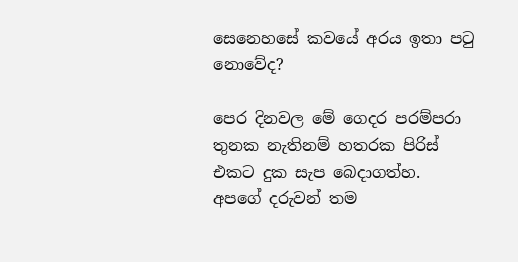සෙනෙහසේ කවයේ අරය ඉතා පටු නොවේද?

පෙර දිනවල මේ ගෙදර පරම්පරා තුනක නැතිනම් හතරක පිරිස් එකට දුක සැප බෙදාගත්හ. අපගේ දරුවන් තම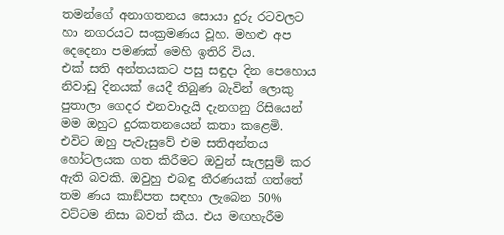තමන්ගේ අනාගතනය සොයා දුරු රටවලට හා නගරයට සංක්‍රමණය වූහ. මහළු අප දෙදෙනා පමණක් මෙහි ඉතිරි විය.
එක් සති අන්තයකට පසු සඳුදා දින පෙහොය නිවාඩු දිනයක් යෙදී තිබුණ බැවින් ලොකු පුතාලා ගෙදර එනවාදැයි දැනගනු රිසියෙන් මම ඔහුට දුරකතනයෙන් කතා කළෙමි. එවිට ඔහු පැවැසුවේ එම සතිඅන්තය හෝටලයක ගත කිරීමට ඔවුන් සැලසුම් කර ඇති බවකි. ඔවුහු එබඳු තීරණයක් ගත්තේ තම ණය කාඞ්පත සඳහා ලැබෙන 50% වට්ටම නිසා බවත් කීය. එය මඟහැරීම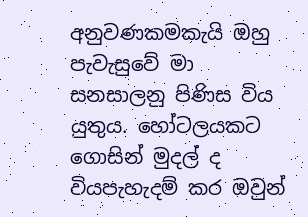අනුවණකමකැයි ඔහු පැවැසුවේ මා සනසාලනු පිණිස විය යුතුය. හෝටලයකට ගොසින් මුදල් ද වියපැහැදම් කර ඔවුන්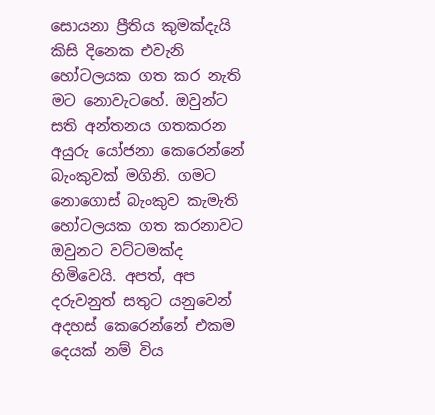සොයනා ප්‍රීතිය කුමක්දැයි කිසි දිනෙක එවැනි හෝටලයක ගත කර නැති මට නොවැටහේ. ඔවුන්ට සති අන්තනය ගතකරන අයුරු යෝජනා කෙරෙන්නේ බැංකුවක් මගිනි. ගමට නොගොස් බැංකුව කැමැති හෝටලයක ගත කරනාවට ඔවුනට වට්ටමක්ද හිමිවෙයි. අපත්, අප දරුවනුත් සතුට යනුවෙන් අදහස් කෙරෙන්නේ එකම දෙයක් නම් විය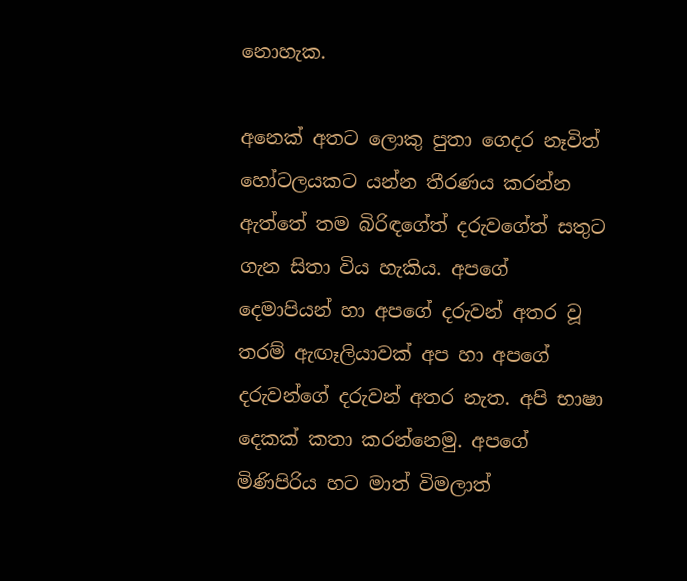නොහැක.

අනෙක් අතට ලොකු පුතා ගෙදර නෑවිත් හෝටලයකට යන්න තීරණය කරන්න ඇත්තේ තම බිරිඳගේත් දරුවගේත් සතුට ගැන සිතා විය හැකිය. අපගේ දෙමාපියන් හා අපගේ දරුවන් අතර වූ තරම් ඇඟෑලියාවක් අප හා අපගේ දරුවන්ගේ දරුවන් අතර නැත. අපි භාෂා දෙකක් කතා කරන්නෙමු. අපගේ මිණිපිරිය හට මාත් විමලාත්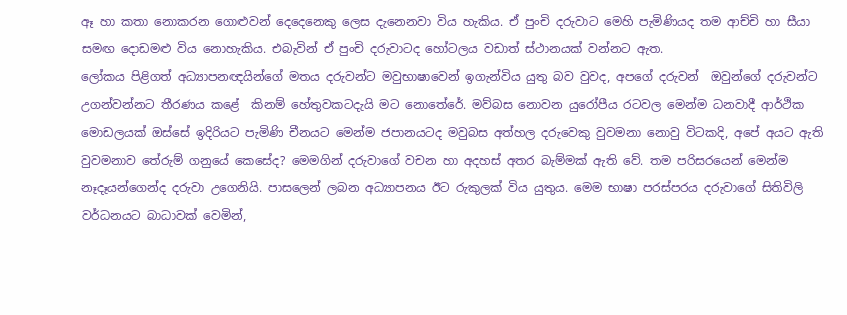ඈ හා කතා නොකරන ගොළුවන් දෙදෙනෙකු ලෙස දැනෙනවා විය හැකිය. ඒ පුංචි දරුවාට මෙහි පැමිණියද තම ආච්චි හා සීයා සමඟ දොඩමළු විය නොහැකිය. එබැවින් ඒ පුංචි දරුවාටද හෝටලය වඩාත් ස්ථානයක් වන්නට ඇත.
ලෝකය පිළිගත් අධ්‍යාපනඥයින්ගේ මතය දරුවන්ට මවුභාෂාවෙන් ඉගැන්විය යුතු බව වුවද, අපගේ දරුවන්  ඔවුන්ගේ දරුවන්ට උගන්වන්නට තීරණය කළේ  කිනම් හේතුවකටදැයි මට නොතේරේ. මව්බස නොවන යුරෝපීය රටවල මෙන්ම ධනවාදී ආර්ථික මොඩලයක් ඔස්සේ ඉදිරියට පැමිණි චීනයට මෙන්ම ජපානයටද මවුබස අත්හල දරුවෙකු වුවමනා නොවු විටකදි, අපේ අයට ඇති වුවමනාව තේරුම් ගනුයේ කෙසේද? මෙමගින් දරුවාගේ වචන හා අදහස් අතර බැම්මක් ඇති වේ. තම පරිසරයෙන් මෙන්ම නෑදෑයන්ගෙන්ද දරුවා උගෙනියි. පාසලෙන් ලබන අධ්‍යාපනය ඊට රුකුලක් විය යුතුය. මෙම භාෂා පරස්පරය දරුවාගේ සිතිවිලි වර්ධනයට බාධාවක් වෙමින්,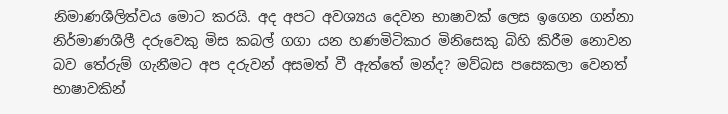නිමාණශීලිත්වය මොට කරයි. අද අපට අවශ්‍යය දෙවන භාෂාවක් ලෙස ඉගෙන ගන්නා නිර්මාණශීලී දරුවෙකු මිස කබල් ගගා යන හණමිටිකාර මිනිසෙකු බිහි කිරීම නොවන බව තේරුම් ගැනීමට අප දරුවන් අසමත් වී ඇත්තේ මන්ද? මව්බස පසෙකලා වෙනත් භාෂාවකින්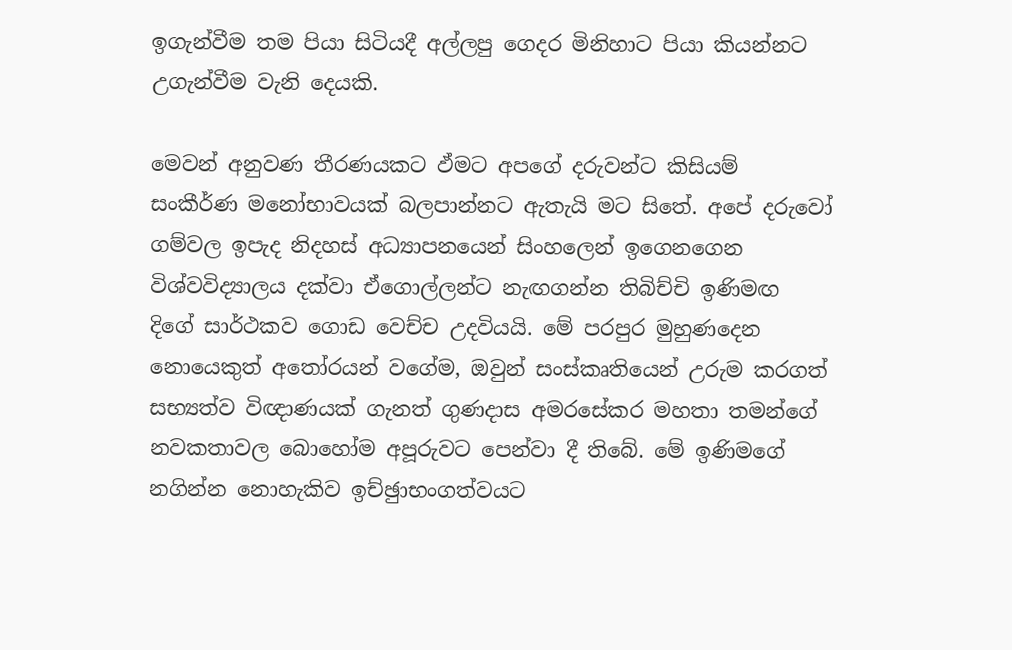ඉගැන්වීම තම පියා සිටියදී අල්ලපු ගෙදර මිනිහාට පියා කියන්නට උගැන්වීම වැනි දෙයකි.

මෙවන් අනුවණ තීරණයකට ඵ්මට අපගේ දරුවන්ට කිසියම් සංකීර්ණ මනෝභාවයක් බලපාන්නට ඇතැයි මට සිතේ. අපේ දරුවෝ ගම්වල ඉපැද නිදහස් අධ්‍යාපනයෙන් සිංහලෙන් ඉගෙනගෙන විශ්වවිද්‍යාලය දක්වා ඒගොල්ලන්ට නැඟගන්න තිබිච්චි ඉණිමඟ දිගේ සාර්ථකව ගොඩ වෙච්ච උදවියයි. මේ පරපුර මුහුණදෙන නොයෙකුත් අතෝරයන් වගේම, ඔවුන් සංස්කෘතියෙන් උරුම කරගත් සභ්‍යත්ව විඥාණයක් ගැනත් ගුණදාස අමරසේකර මහතා තමන්ගේ නවකතාවල බොහෝම අපූරුවට පෙන්වා දී තිබේ. මේ ඉණිමගේ නගින්න නොහැකිව ඉච්ඡුාභංගත්වයට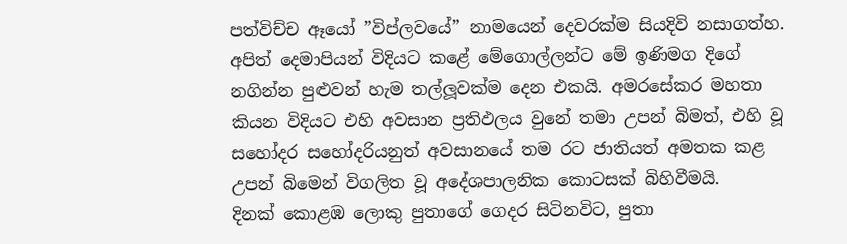පත්විච්ච ඈයෝ ”විප්ලවයේ” නාමයෙන් දෙවරක්ම සියදිවි නසාගත්හ. අපිත් දෙමාපියන් විදියට කළේ මේගොල්ලන්ට මේ ඉණිමග දිගේ නගින්න පුළුවන් හැම තල්ලූවක්ම දෙන එකයි. අමරසේකර මහතා කියන විදියට එහි අවසාන ප්‍රතිඵලය වුනේ තමා උපන් බිමත්, එහි වූ සහෝදර සහෝදරියනුත් අවසානයේ තම රට ජාතියත් අමතක කළ උපන් බිමෙන් විගලිත වූ අදේශපාලනික කොටසක් බිහිවීමයි.
දිනක් කොළඹ ලොකු පුතාගේ ගෙදර සිටිනවිට, පුතා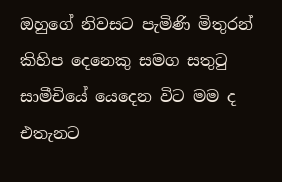ඔහුගේ නිවසට පැමිණි මිතුරන් කිහිප දෙනෙකු සමග සතුටු සාමීචියේ යෙදෙන විට මම ද එතැනට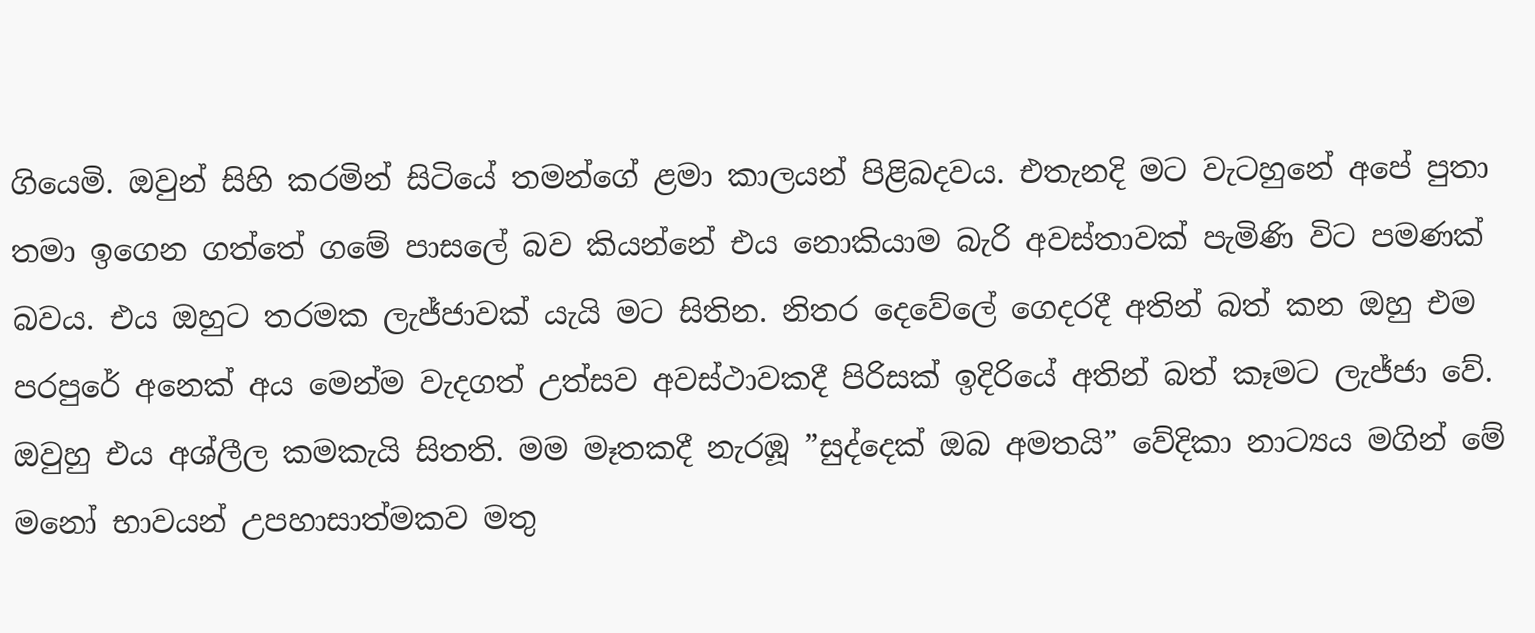ගියෙමි. ඔවුන් සිහි කරමින් සිටියේ තමන්ගේ ළමා කාලයන් පිළිබදවය. එතැනදි මට වැටහුනේ අපේ පුතා තමා ඉගෙන ගත්තේ ගමේ පාසලේ බව කියන්නේ එය නොකියාම බැරි අවස්තාවක් පැමිණි විට පමණක් බවය. එය ඔහුට තරමක ලැජ්ජාවක් යැයි මට සිතින. නිතර දෙවේලේ ගෙදරදී අතින් බත් කන ඔහු එම පරපුරේ අනෙක් අය මෙන්ම වැදගත් උත්සව අවස්ථාවකදී පිරිසක් ඉදිරියේ අතින් බත් කෑමට ලැජ්ජා වේ. ඔවුහු එය අශ්ලීල කමකැයි සිතති. මම මෑතකදී නැරඹූ ”සුද්දෙක් ඔබ අමතයි” වේදිකා නාට්‍යය මගින් මේ මනෝ භාවයන් උපහාසාත්මකව මතු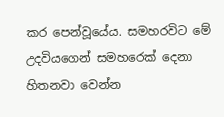කර පෙන්වූයේය. සමහරවිට මේ උදවියගෙන් සමහරෙක් දෙනා හිතනවා වෙන්න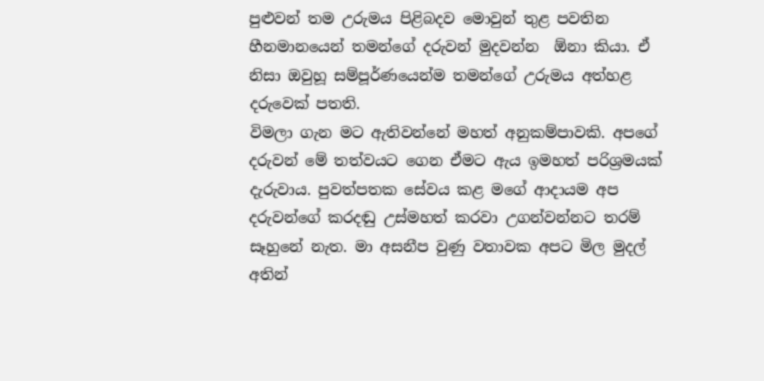පුළුවන් තම උරුමය පිළිබදව මොවුන් තුළ පවතින හීනමානයෙන් තමන්ගේ දරුවන් මුදවන්න  ඕනා කියා. ඒ නිසා ඔවුහූ සම්පූර්ණයෙන්ම තමන්ගේ උරුමය අත්හළ දරුවෙක් පතති.
විමලා ගැන මට ඇතිවන්නේ මහත් අනුකම්පාවකි. අපගේ දරුවන් මේ තත්වයට ගෙන ඒමට ඇය ඉමහත් පරිශ්‍රමයක් දැරුවාය. පුවත්පතක සේවය කළ මගේ ආදායම අප දරුවන්ගේ කරදඬු උස්මහත් කරවා උගන්වන්නට තරම් සෑහුනේ නැත. මා අසනීප වුණු වතාවක අපට මිල මුදල් අතින්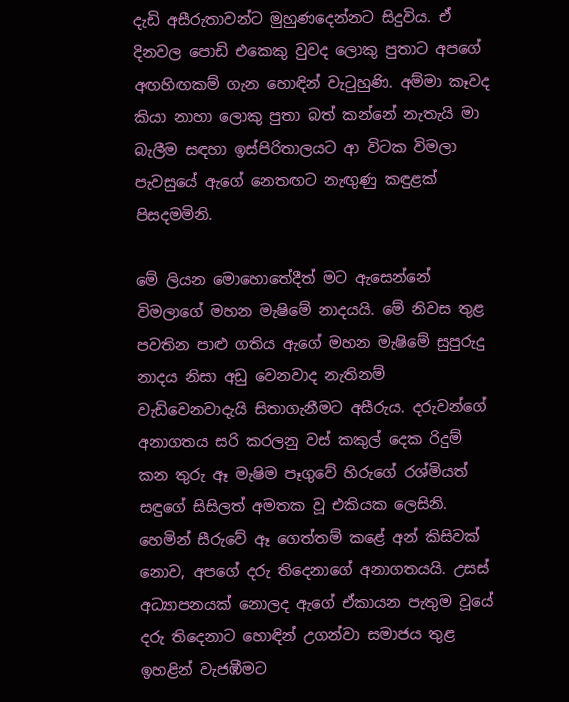දැඩි අසීරුතාවන්ට මුහුණදෙන්නට සිදුවිය. ඒ දිනවල පොඩි එකෙකු වුවද ලොකු පුතාට අපගේ අඟහිඟකම් ගැන හොඳින් වැටුහුණි. අම්මා කෑවද කියා නාහා ලොකු පුතා බත් කන්නේ නැතැයි මා බැලීම සඳහා ඉස්පිරිතාලයට ආ විටක විමලා පැවසුයේ ඇගේ නෙතඟට නැඟුණු කඳුළක් පිසදමමිනි.

මේ ලියන මොහොතේදීත් මට ඇසෙන්නේ විමලාගේ මහන මැෂිමේ නාදයයි. මේ නිවස තුළ පවතින පාළු ගතිය ඇගේ මහන මැෂිමේ සුපුරුදු නාදය නිසා අඩු වෙනවාද නැතිනම් වැඩිවෙනවාදැයි සිතාගැනීමට අසීරුය. දරුවන්ගේ අනාගතය සරි කරලනු වස් කකුල් දෙක රිදුම් කන තුරු ඈ මැෂිම පෑගුවේ හිරුගේ රශ්මියත් සඳුගේ සිසිලත් අමතක වූ එකියක ලෙසිනි. හෙමින් සීරුවේ ඈ ගෙත්තම් කළේ අන් කිසිවක් නොව, අපගේ දරු තිදෙනාගේ අනාගතයයි. උසස් අධ්‍යාපනයක් නොලද ඇගේ ඒකායන පැතුම වූයේ දරු තිදෙනාට හොඳින් උගන්වා සමාජය තුළ ඉහළින් වැජඹීමට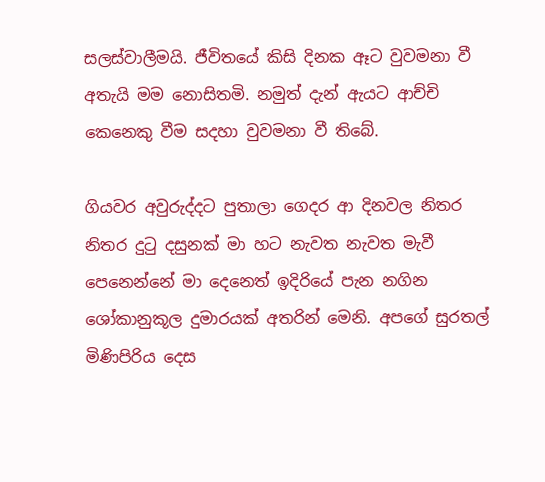සලස්වාලීමයි. ජීවිතයේ කිසි දිනක ඈට වුවමනා වී අතැයි මම නොසිතමි. නමුත් දැන් ඇයට ආච්චි කෙනෙකු වීම සදහා වුවමනා වී තිබේ.

ගියවර අවුරුද්දට පුතාලා ගෙදර ආ දිනවල නිතර නිතර දුටු දසුනක් මා හට නැවත නැවත මැවී පෙනෙන්නේ මා දෙනෙත් ඉදිරියේ පැන නගින ශෝකානුකූල දුමාරයක් අතරින් මෙනි. අපගේ සුරතල් මිණිපිරිය දෙස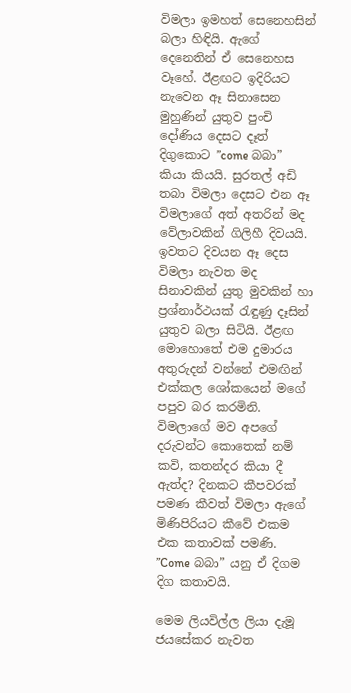විමලා ඉමහත් සෙනෙහසින් බලා හිඳියි. ඇගේ දෙනෙතින් ඒ සෙනෙහස වෑහේ. ඊළඟට ඉදිරියට නැවෙන ඈ සිනාසෙන මුහුණින් යුතුව පුංචි දෝණිය දෙසට දෑත් දිගුකොට ”come බබා” කියා කියයි. සුරතල් අඩි තබා විමලා දෙසට එන ඈ විමලාගේ අත් අතරින් මද වේලාවකින් ගිලිහී දිවයයි. ඉවතට දිවයන ඈ දෙස විමලා නැවත මද සිනාවකින් යුතු මුවකින් හා ප්‍රශ්නාර්ථයක් රැඳුණු දෑසින් යුතුව බලා සිටියි. ඊළඟ මොහොතේ එම දුමාරය අතුරුදන් වන්නේ එමඟින් එක්කල ශෝකයෙන් මගේ පපුව බර කරමිනි. විමලාගේ මව අපගේ දරුවන්ට කොතෙක් නම් කවි, කතන්දර කියා දී ඇත්ද? දිනකට කීපවරක් පමණ කීවත් විමලා ඇගේ මිණිපිරියට කීවේ එකම එක කතාවක් පමණි. ”Come බබා” යනු ඒ දිගම දිග කතාවයි.

මෙම ලියවිල්ල ලියා දැමූ ජයසේකර නැවත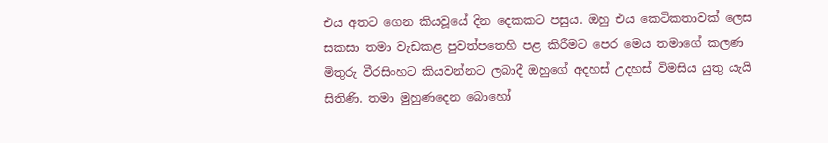එය අතට ගෙන කියවූයේ දින දෙකකට පසුය. ඔහු එය කෙටිකතාවක් ලෙස සකසා තමා වැඩකළ පුවත්පතෙහි පළ කිරීමට පෙර මෙය තමාගේ කලණ මිතුරු වීරසිංහට කියවන්නට ලබාදී ඔහුගේ අදහස් උදහස් විමසිය යුතු යැයි සිතිණි. තමා මුහුණදෙන බොහෝ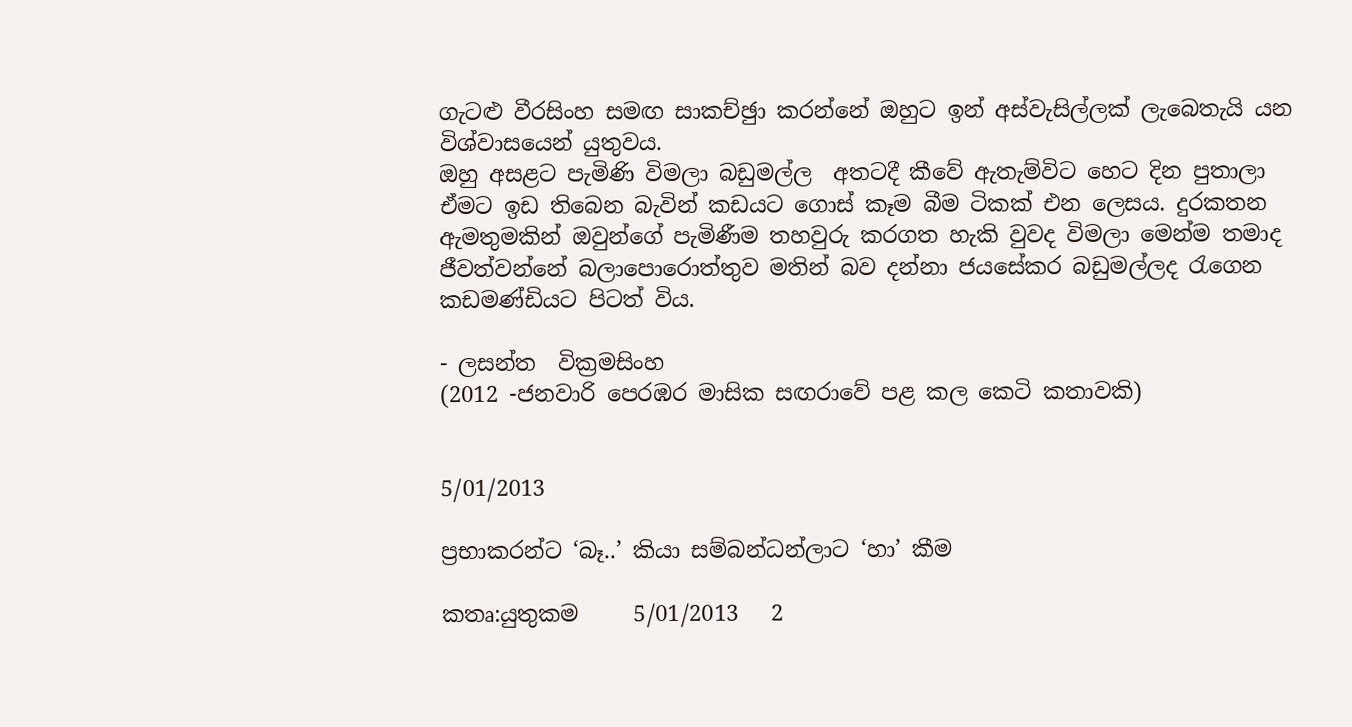ගැටළු වීරසිංහ සමඟ සාකච්ඡුා කරන්නේ ඔහුට ඉන් අස්වැසිල්ලක් ලැබෙතැයි යන විශ්වාසයෙන් යුතුවය.
ඔහු අසළට පැමිණි විමලා බඩුමල්ල  අතටදී කීවේ ඇතැම්විට හෙට දින පුතාලා ඒමට ඉඩ තිබෙන බැවින් කඩයට ගොස් කෑම බීම ටිකක් එන ලෙසය. දුරකතන ඇමතුමකින් ඔවුන්ගේ පැමිණීම තහවුරු කරගත හැකි වුවද විමලා මෙන්ම තමාද ජීවත්වන්නේ බලාපොරොත්තුව මතින් බව දන්නා ජයසේකර බඩුමල්ලද රැගෙන කඩමණ්ඩියට පිටත් විය.

- ලසන්ත  වික්‍රමසිංහ
(2012 -ජනවාරි පෙරඹර මාසික සඟරාවේ පළ කල කෙටි කතාවකි)


5/01/2013

ප්‍රභාකරන්ට ‘බෑ..’ කියා සම්බන්ධන්ලාට ‘හා’ කීම

කතෘ:යුතුකම     5/01/2013   2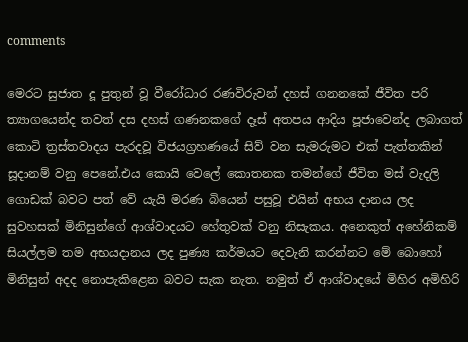comments

මෙරට සුජාත දූ පුතුන් වූ වීරෝධාර රණවිරුවන් දහස් ගනනකේ ජීවිත පරි ත්‍යාගයෙන්ද තවත් දස දහස් ගණනකගේ දෑස් අතපය ආදිය පූජාවෙන්ද ලබාගත් කොටි ත්‍රස්තවාදය පැරදවූ විජයග්‍රහණයේ සිව් වන සැමරුමට එක් පැත්තකින් සූදානම් වනු පෙනේ.එය කොයි වෙලේ කොතනක තමන්ගේ ජීවිත මස් වැදලි ගොඩක් බවට පත් වේ යැයි මරණ බියෙන් පසුවූ එයින් අභය දානය ලද සුවහසක් මිනිසුන්ගේ ආශ්වාදයට හේතුවක් වනු නිසැකය. අනෙකුත් අහේනිකම් සියල්ලම තම අභයදානය ලද පුණ්‍ය කර්මයට දෙවැනි කරන්නට මේ බොහෝ මිනිසුන් අදද නොපැකිළෙන බවට සැක නැත. නමුත් ඒ ආශ්වාදයේ මිහිර අමිහිරි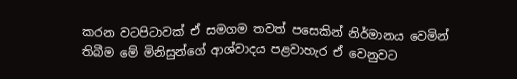කරන වටපිටාවක් ඒ සමගම තවත් පසෙකින් නිර්මානය වෙමින් තිබීම මේ මිනිසුන්ගේ ආශ්වාදය පළවාහැර ඒ වෙනුවට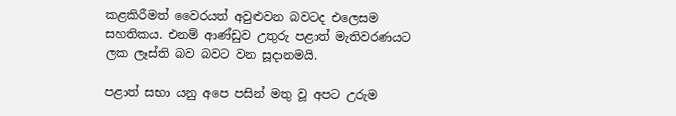කළකිරීමත් වෛරයත් අවුළුවන බවටද එලෙසම සහතිකය. එනම් ආණ්ඩුව උතුරු පළාත් මැතිවරණයට ලක ලෑස්ති බව බවට වන සූදානමයි.

පළාත් සභා යනු අපෙ පසින් මතු වූ අපට උරුම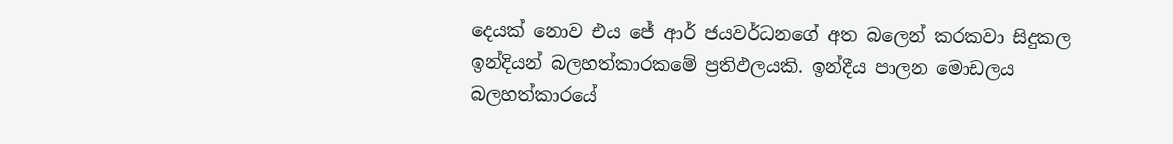දෙයක් නොව එය ජේ ආර් ජයවර්ධනගේ අත බලෙන් කරකවා සිදුකල ඉන්දියන් බලහත්කාරකමේ ප්‍රතිඵලයකි. ඉන්දීය පාලන මොඩලය බලහත්කාරයේ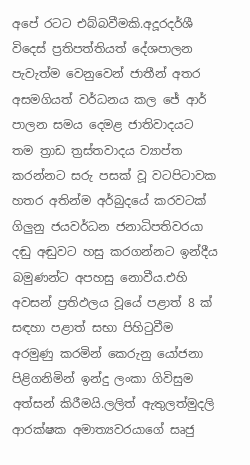අපේ රටට එබ්බවීමකි.අදූරදර්ශී විදෙස් ප්‍රතිපත්තියත් දේශපාලන පැවැත්ම වෙනුවෙන් ජාතීන් අතර අසමගියත් වර්ධනය කල ජේ ආර් පාලන සමය දෙමළ ජාතිවාදයට තම ත්‍රාඩ ත්‍රස්තවාදය ව්‍යාප්ත කරන්නට සරු පසක් වූ වටපිටාවක හතර අතින්ම අර්බුදයේ කරවටක් ගිලුනු ජයවර්ධන ජනාධිපතිවරයා දඬු අඬුවට හසු කරගන්නට ඉන්දීය බමුණන්ට අපහසු නොවීය.එහි අවසන් ප්‍රතිඵලය වූයේ පළාත් 8 ක් සඳහා පළාත් සභා පිහිටුවීම අරමුණු කරමින් කෙරුනු යෝජනා පිළිගනිමින් ඉන්දු ලංකා ගිවිසුම අත්සන් කිරීමයි.ලලිත් ඇතුලත්මුදලි ආරක්ෂක අමාත්‍යවරයාගේ සෘජු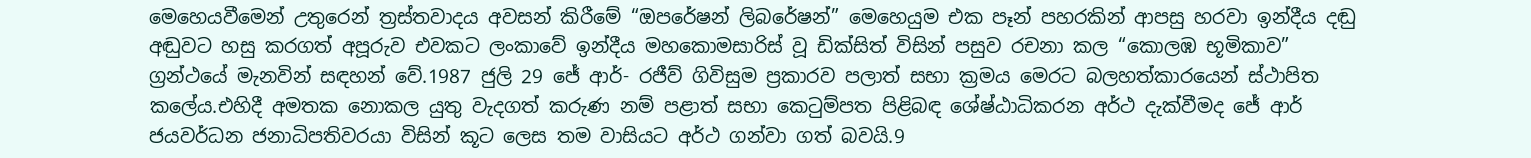මෙහෙයවීමෙන් උතුරෙන් ත්‍රස්තවාදය අවසන් කිරීමේ “ඔපරේෂන් ලිබරේෂන්” මෙහෙයුම එක පෑන් පහරකින් ආපසු හරවා ඉන්දීය දඬු අඬුවට හසු කරගත් අපූරුව එවකට ලංකාවේ ඉන්දීය මහකොමසාරිස් වූ ඩික්සිත් විසින් පසුව රචනා කල “කොලඹ භූමිකාව” ග්‍රන්ථයේ මැනවින් සඳහන් වේ.1987 ජුලි 29 ජේ ආර්- රජීව් ගිවිසුම ප්‍රකාරව පලාත් සභා ක්‍රමය මෙරට බලහත්කාරයෙන් ස්ථාපිත කලේය.එහිදී අමතක නොකල යුතු වැදගත් කරුණ නම් පළාත් සභා කෙටුම්පත පිළිබඳ ශේෂ්ඨාධිකරන අර්ථ දැක්වීමද ජේ ආර් ජයවර්ධන ජනාධිපතිවරයා විසින් කූට ලෙස තම වාසියට අර්ථ ගන්වා ගත් බවයි.9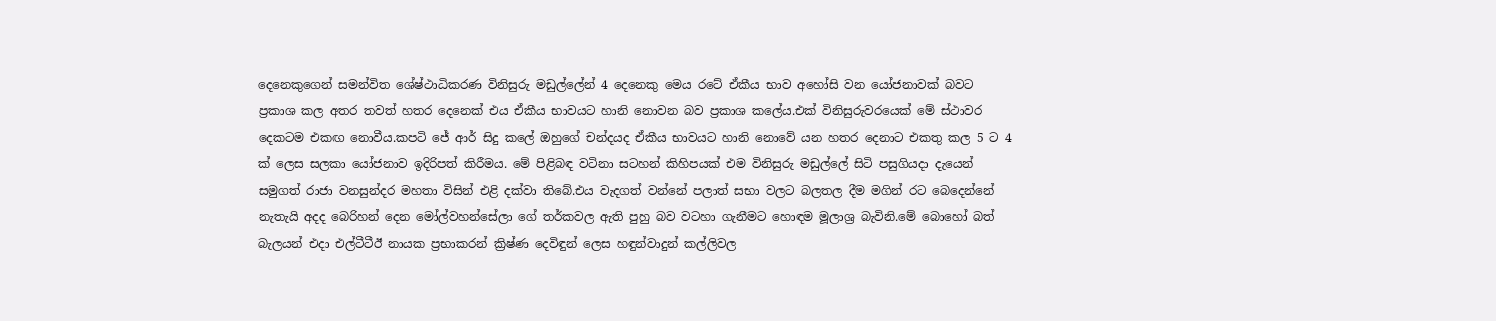දෙනෙකුගෙන් සමන්විත ශේෂ්ථාධිකරණ විනිසුරු මඩුල්ලේන් 4 දෙනෙකු මෙය රටේ ඒකීය භාව අහෝසි වන යෝජනාවක් බවට ප්‍රකාශ කල අතර තවත් හතර දෙනෙක් එය ඒකීය භාවයට හානි නොවන බව ප්‍රකාශ කලේය.එක් විනිසුරුවරයෙක් මේ ස්ථාවර දෙකටම එකඟ නොවීය.කපටි ජේ ආර් සිදු කලේ ඔහුගේ චන්දයද ඒකීය භාවයට හානි නොවේ යන හතර දෙනාට එකතු කල 5 ට 4 ක් ලෙස සලකා යෝජනාව ඉදිරිපත් කිරීමය. මේ පිළිබඳ වටිනා සටහන් කිහිපයක් එම විනිසුරු මඩුල්ලේ සිටි පසුගියදා දැයෙන් සමුගත් රාජා වනසුන්දර මහතා විසින් එළි දක්වා තිබේ.එය වැදගත් වන්නේ පලාත් සභා වලට බලතල දීම මගින් රට බෙදෙන්නේ නැතැයි අදද බෙරිහන් දෙන මෝල්වහන්සේලා ගේ තර්කවල ඇති පුහු බව වටහා ගැනීමට හොඳම මූලාශ්‍ර බැවිනි.මේ බොහෝ බත් බැලයන් එදා එල්ටීටීඊ නායක ප්‍රභාකරන් ක්‍රිෂ්ණ දෙවිඳුන් ලෙස හඳුන්වාදුන් කල්ලිවල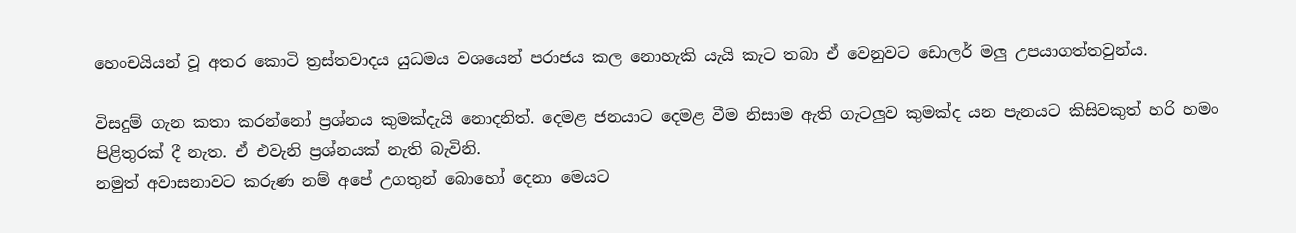හෙංචයියන් වූ අතර කොටි ත්‍රස්තවාදය යුධමය වශයෙන් පරාජය කල නොහැකි යැයි කැට තබා ඒ වෙනුවට ඩොලර් මලු උපයාගත්තවුන්ය.

විසදුම් ගැන කතා කරන්නෝ ප්‍රශ්නය කුමක්දැයි නොදනිත්. දෙමළ ජනයාට දෙමළ වීම නිසාම ඇති ගැටලුව කුමක්ද යන පැනයට කිසිවකුත් හරි හමං පිළිතුරක් දී නැත. ඒ එවැනි ප්‍රශ්නයක් නැති බැවිනි.
නමුත් අවාසනාවට කරුණ නම් අපේ උගතුන් බොහෝ දෙනා මෙයට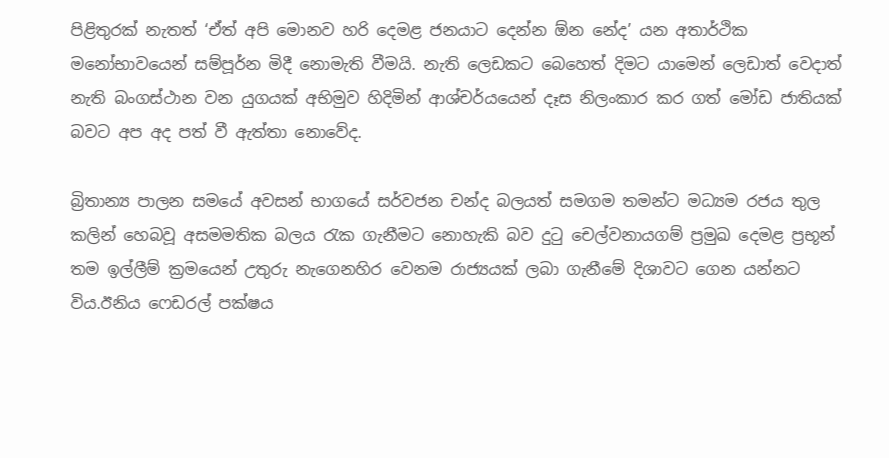පිළිතුරක් නැතත් ‘ඒත් අපි මොනව හරි දෙමළ ජනයාට දෙන්න ඕන නේද’ යන අතාර්ථික මනෝභාවයෙන් සම්පූර්න මිදී නොමැති වීමයි. නැති ලෙඩකට බෙහෙත් දිමට යාමෙන් ලෙඩාත් වෙදාත් නැති බංගස්ථාන වන යුගයක් අභිමුව හිදිමින් ආශ්චර්යයෙන් දෑස නිලංකාර කර ගත් මෝඩ ජාතියක් බවට අප අද පත් වී ඇත්තා නොවේද.

බ්‍රිතාන්‍ය පාලන සමයේ අවසන් භාගයේ සර්වජන චන්ද බලයත් සමගම තමන්ට මධ්‍යම රජය තුල කලින් හෙබවූ අසමමතික බලය රැක ගැනීමට නොහැකි බව දුටු චෙල්වනායගම් ප්‍රමුඛ දෙමළ ප්‍රභූන් තම ඉල්ලීම් ක්‍රමයෙන් උතුරු නැගෙනහිර වෙනම රාජ්‍යයක් ලබා ගැනීමේ දිශාවට ගෙන යන්නට විය.ඊනිය ෆෙඩරල් පක්ෂය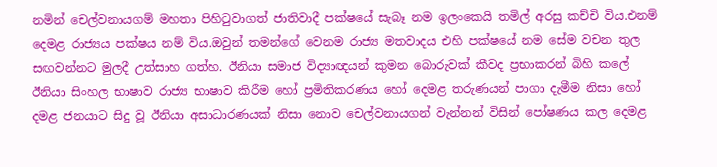නමින් චෙල්වනායගම් මහතා පිහිටුවාගත් ජාතිවාදී පක්ෂයේ සැබෑ නම ඉලංකෙයි තමිල් අරසු කච්චි විය.එනම් දෙමළ රාජ්‍යය පක්ෂය නම් විය.ඔවුන් තමන්ගේ වෙනම රාජ්‍ය මතවාදය එහි පක්ෂයේ නම සේම වචන තුල සඟවන්නට මුලදී උත්සාහ ගත්හ. ඊනියා සමාජ විද්‍යාඥයන් කුමන බොරුවක් කීවද ප්‍රභාකරන් බිහි කලේ ඊනියා සිංහල භාෂාව රාජ්‍ය භාෂාව කිරීම හෝ ප්‍රමිතිකරණය හෝ දෙමළ තරුණයන් පාගා දැමීම නිසා හෝ දමළ ජනයාට සිදු වූ ඊනියා අසාධාරණයක් නිසා නොව චෙල්වනායගන් වැන්නන් විසින් පෝෂණය කල දෙමළ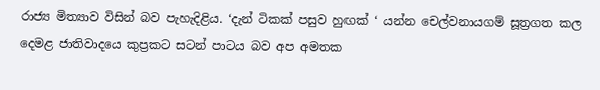රාජ්‍ය මිත්‍යාව විසින් බව පැහැදිළිය. ‘දැන් ටිකක් පසුව හුඟක් ‘ යන්න චෙල්වනායගම් සූත්‍රගත කල දෙමළ ජාතිවාදයෙ කුප්‍රකට සටන් පාටය බව අප අමතක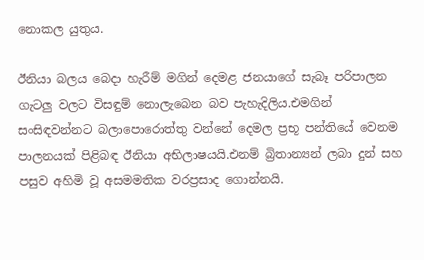නොකල යුතුය.

ඊනියා බලය බෙදා හැරීම් මගින් දෙමළ ජනයාගේ සැබෑ පරිපාලන ගැටලු වලට විසඳුම් නොලැබෙන බව පැහැදිලිය.එමගින් සංසිඳවන්නට බලාපොරොත්තු වන්නේ දෙමල ප්‍රභූ පන්තියේ වෙනම පාලනයක් පිළිබඳ ඊනියා අභිලාෂයයි.එනම් බ්‍රිතාන්‍යන් ලබා දුන් සහ පසුව අහිමි වූ අසමමතික වරප්‍රසාද ගොන්නයි.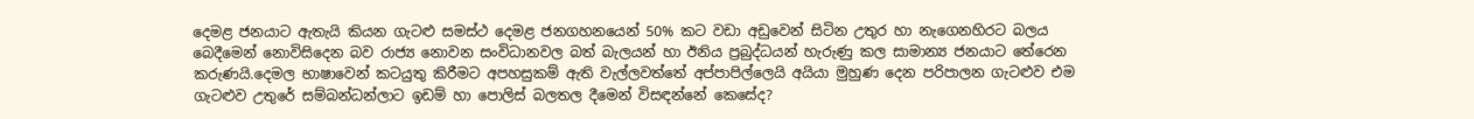දෙමළ ජනයාට ඇතැයි කියන ගැටළු සමස්ථ දෙමළ ජනගහනයෙන් 50% කට වඩා අඩුවෙන් සිටින උතුර හා නැගෙනහිරට බලය බෙදීමෙන් නොවිසිදෙන බව රාජ්‍ය නොවන සංවිධානවල බත් බැලයන් හා ඊනිය ප්‍රබුද්ධයන් හැරුණු කල සාමාන්‍ය ජනයාට තේරෙන කරුණයි.දෙමල භාෂාවෙන් කටයුතු කිරීමට අපහසුකම් ඇති වැල්ලවත්තේ අප්පාපිල්ලෙයි අයියා මුහුණ දෙන පරිපාලන ගැටළුව එම ගැටළුව උතුරේ සම්බන්ධන්ලාට ඉඩම් හා පොලිස් බලතල දීමෙන් විසඳන්නේ කෙසේද?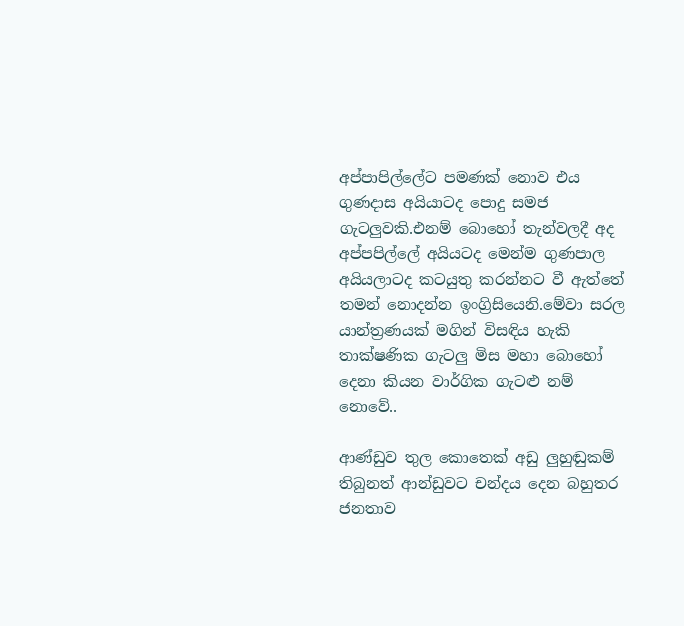අප්පාපිල්ලේට පමණක් නොව එය ගුණදාස අයියාටද පොදු සමජ ගැටලුවකි.එනම් බොහෝ තැන්වලදී අද අප්පපිල්ලේ අයියටද මෙන්ම ගුණපාල අයියලාටද කටයුතු කරන්නට වී ඇත්තේ තමන් නොදන්න ඉංග්‍රිසියෙනි.මේවා සරල යාන්ත්‍රණයක් මගින් විසඳිය හැකි තාක්ෂණික ගැටලු මිස මහා බොහෝ දෙනා කියන වාර්ගික ගැටළු නම් නොවේ..

ආණ්ඩුව තුල කොතෙක් අඩු ලුහුඬුකම් තිබුනත් ආන්ඩුවට චන්දය දෙන බහුතර ජනතාව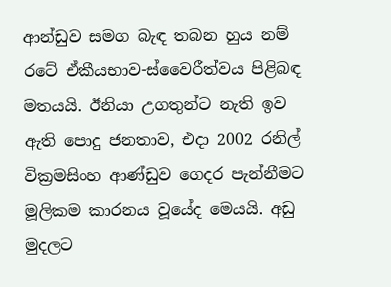ආන්ඩුව සමග බැඳ තබන හුය නම් රටේ ඒකීයභාව-ස්වෛරීත්වය පිළිබඳ මතයයි. ඊනියා උගතුන්ට නැති ඉව ඇති පොදු ජනතාව, එදා 2002 රනිල් වික්‍රමසිංහ ආණ්ඩුව ගෙදර පැන්නීමට මූලිකම කාරනය වූයේද මෙයයි. අඩු මුදලට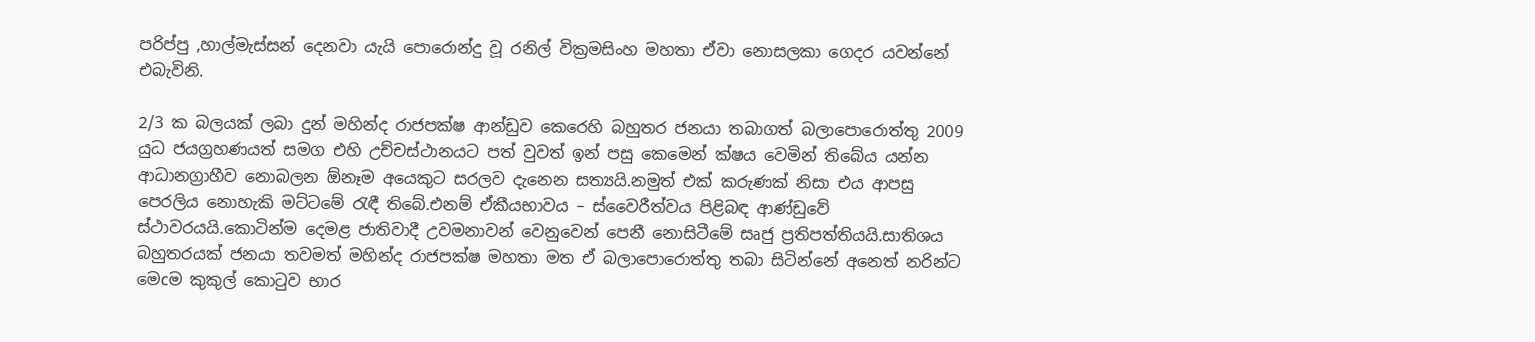පරිප්පු ,හාල්මැස්සන් දෙනවා යැයි පොරොන්දු වූ රනිල් වික්‍රමසිංහ මහතා ඒවා නොසලකා ගෙදර යවන්නේ එබැවිනි.

2/3 ක බලයක් ලබා දුන් මහින්ද රාජපක්ෂ ආන්ඩුව කෙරෙහි බහුතර ජනයා තබාගත් බලාපොරොත්තු 2009 යුධ ජයග්‍රහණයත් සමග එහි උච්චස්ථානයට පත් වුවත් ඉන් පසු කෙමෙන් ක්ෂය වෙමින් තිබේය යන්න ආධානග්‍රාහීව නොබලන ඕනෑම අයෙකුට සරලව දැනෙන සත්‍යයි.නමුත් එක් කරුණක් නිසා එය ආපසු පෙරලිය නොහැකි මට්ටමේ රැඳී තිබේ.එනම් ඒකීයභාවය – ස්වෛරීත්වය පිළිබඳ ආණ්ඩුවේ ස්ථාවරයයි.කොටින්ම දෙමළ ජාතිවාදී උවමනාවන් වෙනුවෙන් පෙනී නොසිටීමේ සෘජු ප්‍රතිපත්තියයි.සාතිශය බහුතරයක් ජනයා තවමත් මහින්ද රාජපක්ෂ මහතා මත ඒ බලාපොරොත්තු තබා සිටින්නේ අනෙත් නරින්ට මෙcම කුකුල් කොටුව භාර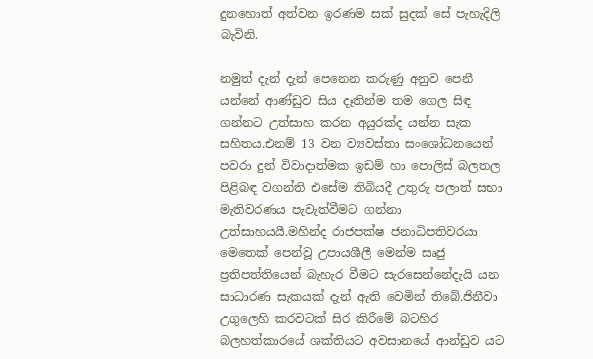දුනහොත් අත්වන ඉරණම සක් සුදක් සේ පැහැදිලි බැවිනි.

නමුත් දැන් දැන් පෙනෙන කරුණු අනුව පෙනී යන්නේ ආණ්ඩුව සිය දෑතින්ම තම ගෙල සිඳ ගන්නට උත්සාහ කරන අයුරක්ද යන්න සැක සහිතය.එනම් 13 වන ව්‍යවස්තා සංශෝධනයෙන් පවරා දුන් විවාදාත්මක ඉඩම් හා පොලිස් බලතල පිළිබඳ වගන්ති එසේම තිබියදී උතුරු පලාත් සභා මැතිවරණය පැවැත්වීමට ගන්නා උත්සාහයයී.මහින්ද රාජපක්ෂ ජනාධිපතිවරයා මෙතෙක් පෙන්වූ උපායශීලී මෙන්ම සෘජු ප්‍රතිපත්තියෙන් බැහැර වීමට සැරසෙන්නේදැයි යන සාධාරණ සැකයක් දැන් ඇති වෙමින් තිබේ.ජිනීවා උගුලෙහි කරවටක් සිර කිරීමේ බටහිර බලහත්කාරයේ ශක්තියට අවසානයේ ආන්ඩුව යට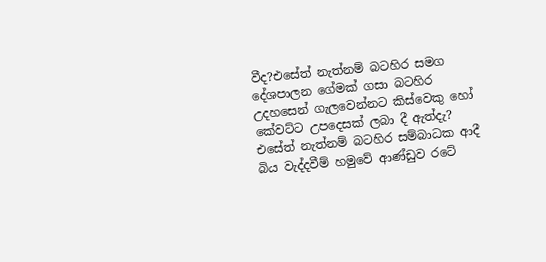වීද?එසේත් නැත්නම් බටහිර සමග දේශපාලන ගේමක් ගසා බටහිර උදහසෙන් ගැලවෙන්නට කිස්වෙකු හෝ කේවට්ට උපදෙසක් ලබා දී ඇත්දැ? එසේත් නැත්නම් බටහිර සම්බාධක ආදී බිය වැද්දවීම් හමුවේ ආණ්ඩුව රටේ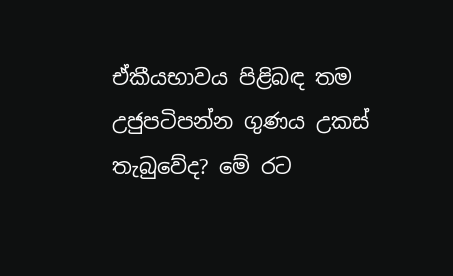ඒකීයභාවය පිළිබඳ තම උජුපටිපන්න ගුණය උකස් තැබුවේද? මේ රට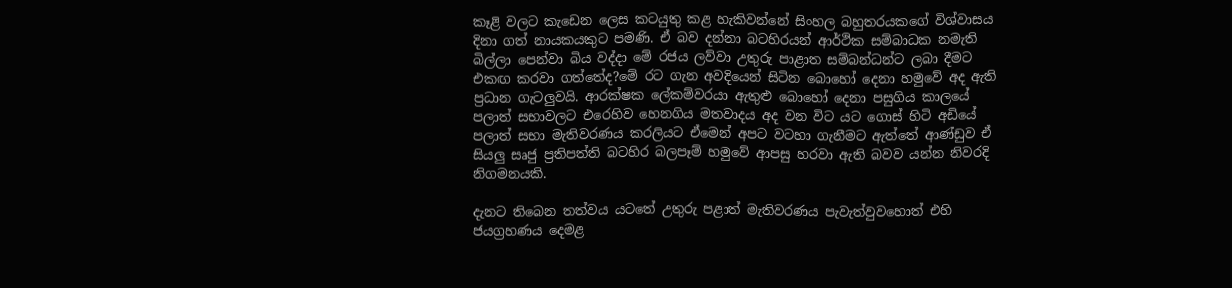කෑළි වලට කැඩෙන ලෙස කටයුතු කළ හැකිවන්නේ සිංහල බහුතරයකගේ විශ්වාසය දිනා ගත් නායකයකුට පමණි. ඒ බව දන්නා බටහිරයන් ආර්ථික සම්බාධක නමැති බිල්ලා පෙන්වා බිය වද්දා මේ රජය ලව්වා උතුරු පාළාත සම්බන්ධන්ට ලබා දීමට එකඟ කරවා ගත්තේද?මේ රට ගැන අවදියෙන් සිටින බොහෝ දෙනා හමුවේ අද ඇති ප්‍රධාන ගැටලුවයි. ආරක්ෂක ලේකම්වරයා ඇතුළු බොහෝ දෙනා පසුගිය කාලයේ පලාත් සභාවලට එරෙහිව හෙනගිය මතවාදය අද වන විට යට ගොස් හිටි අඩියේ පලාත් සභා මැතිවරණය කරලියට ඒමෙන් අපට වටහා ගැනීමට ඇත්තේ ආණ්ඩුව ඒ සියලු සෘජු ප්‍රතිපත්ති බටහිර බලපෑම් හමුවේ ආපසු හරවා ඇති බවව යන්න නිවරදි නිගමනයකි.

දැනට තිබෙන තත්වය යටතේ උතුරු පළාත් මැතිවරණය පැවැත්වුවහොත් එහි ජයග්‍රහණය දෙමළ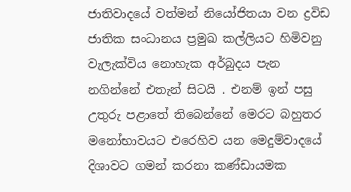ජාතිවාදයේ වත්මන් නියෝජිතයා වන ද්‍රවිඩ ජාතික සංධානය ප්‍රමුඛ කල්ලියට හිමිවනු වැලැක්විය නොහැක අර්බුදය පැන නගින්නේ එතැන් සිටයි . එනම් ඉන් පසු උතුරු පළාතේ තිබෙන්නේ මෙරට බහුතර මනෝභාවයට එරෙහිව යන මෙදුම්වාදයේ දිශාවට ගමන් කරනා කණ්ඩායමක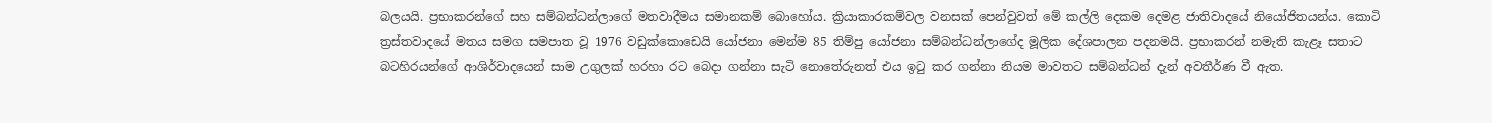බලයයි. ප්‍රභාකරන්ගේ සහ සම්බන්ධන්ලාගේ මතවාදීමය සමානකම් බොහෝය. ක්‍රියාකාරකම්වල වනසක් පෙන්වුවත් මේ කල්ලි දෙකම දෙමළ ජාතිවාදයේ නියෝජිතයන්ය. කොටි ත්‍රස්තවාදයේ මතය සමග සමපාත වූ 1976 වඩුක්කොඩෙයි යෝජනා මෙන්ම 85 තිම්පු යෝජනා සම්බන්ධන්ලාගේද මූලික දේශපාලන පදනමයි. ප්‍රභාකරන් නමැති කැළෑ සතාට බටහිරයන්ගේ ආශිර්වාදයෙන් සාම උගුලක් හරහා රට බෙදා ගන්නා සැටි නොතේරුනත් එය ඉටු කර ගන්නා නියම මාවතට සම්බන්ධන් දැන් අවතීර්ණ වී ඇත.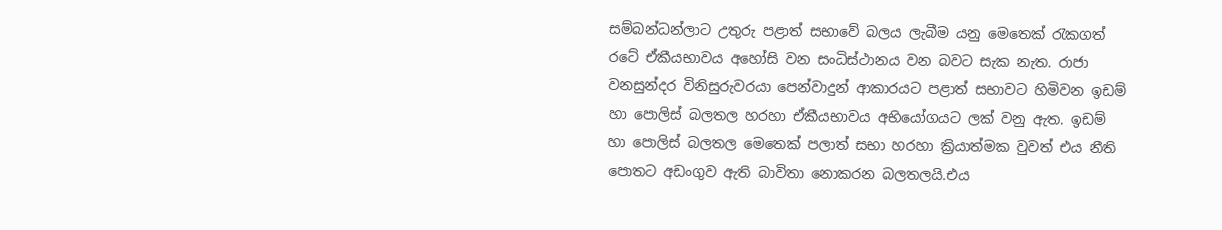සම්බන්ධන්ලාට උතුරු පළාත් සභාවේ බලය ලැබීම යනු මෙතෙක් රැකගත් රටේ ඒකීයභාවය අහෝසි වන සංධිස්ථානය වන බවට සැක නැත. රාජා වනසුන්දර විනිසුරුවරයා පෙන්වාදුන් ආකාරයට පළාත් සභාවට හිමිවන ඉඩම් හා පොලිස් බලතල හරහා ඒකීයභාවය අභියෝගයට ලක් වනු ඇත. ඉඩම් හා පොලිස් බලතල මෙතෙක් පලාත් සභා හරහා ක්‍රියාත්මක වුවත් එය නීති පොතට අඩංගුව ඇති බාවිතා නොකරන බලතලයි.එය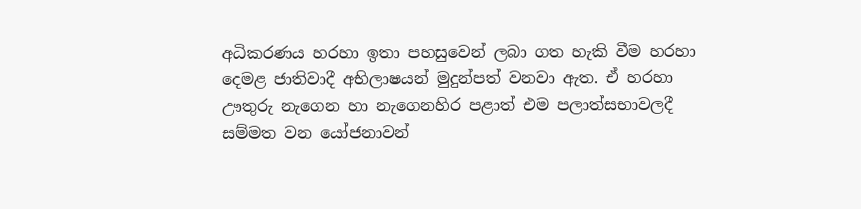අධිකරණය හරහා ඉතා පහසුවෙන් ලබා ගත හැකි වීම හරහා දෙමළ ජාතිවාදී අභිලාෂයන් මුදුන්පත් වනවා ඇත. ඒ හරහා ඌතුරු නැගෙන හා නැගෙනහිර පළාත් එම පලාත්සභාවලදී සම්මත වන යෝජනාවන්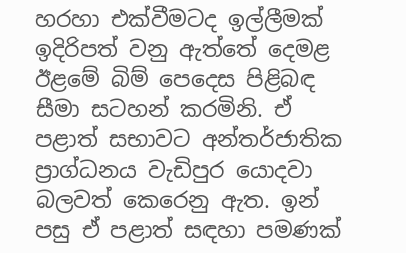හරහා එක්වීමටද ඉල්ලීමක් ඉදිරිපත් වනු ඇත්තේ දෙමළ ඊළමේ බිම් පෙදෙස පිළිබඳ සීමා සටහන් කරමිනි. ඒ පළාත් සභාවට අන්තර්ජාතික ප්‍රාග්ධනය වැඩිපුර යොදවා බලවත් කෙරෙනු ඇත. ඉන් පසු ඒ පළාත් සඳහා පමණක්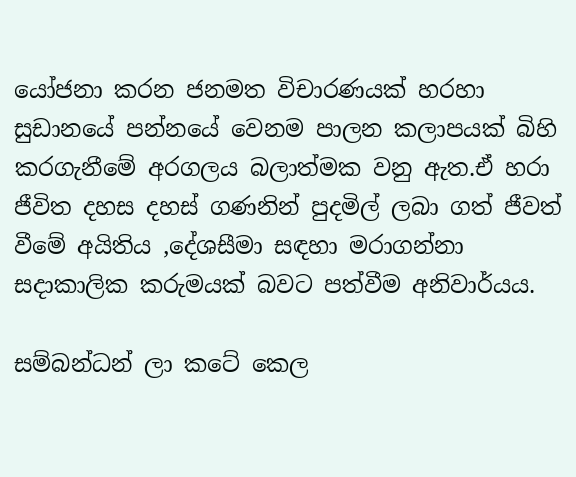යෝජනා කරන ජනමත විචාරණයක් හරහා සුඩානයේ පන්නයේ වෙනම පාලන කලාපයක් බිහි කරගැනීමේ අරගලය බලාත්මක වනු ඇත.ඒ හරා ජීවිත දහස දහස් ගණනින් පුදමිල් ලබා ගත් ජීවත් වීමේ අයිතිය ,දේශසීමා සඳහා මරාගන්නා සදාකාලික කරුමයක් බවට පත්වීම අනිවාර්යය.

සම්බන්ධන් ලා කටේ කෙල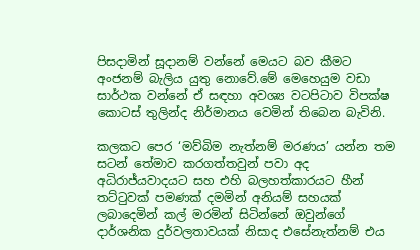පිසදාමින් සූදානම් වන්නේ මෙයට බව කීමට අංජනම් බැලිය යුතු නොවේ.මේ මෙහෙයුම වඩා සාර්ථක වන්නේ ඒ සඳහා අවශ්‍ය වටපිටාව විපක්ෂ කොටස් තුලින්ද නිර්මානය වෙමින් තිබෙන බැවිනි.

කලකට පෙර ‘මව්බිම නැත්නම් මරණය’ යන්න තම සටන් තේමාව කරගත්තවුන් පවා අද අධිරාජ්යවාදයට සහ එහි බලහත්කාරයට හීන් තට්ටුවක් පමණක් දමමින් අනියම් සහයක් ලබාදෙමින් කල් මරමින් සිටින්නේ ඔවුන්ගේ දාර්ශනික දුර්වලතාවයක් නිසාද එසේනැත්නම් එය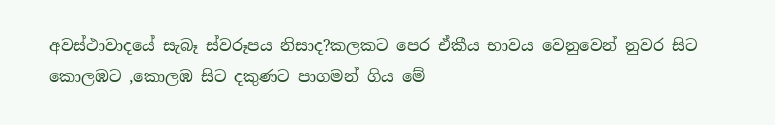අවස්ථාවාදයේ සැබෑ ස්වරූපය නිසාද?කලකට පෙර ඒකීය භාවය වෙනුවෙන් නුවර සිට කොලඹට ,කොලඹ සිට දකුණට පාගමන් ගිය මේ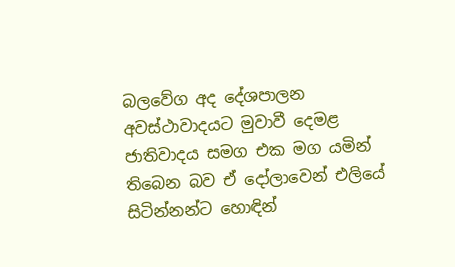බලවේග අද දේශපාලන අවස්ථාවාදයට මුවාවී දෙමළ ජාතිවාදය සමග එක මග යමින් තිබෙන බව ඒ දෝලාවෙන් එලියේ සිටින්නන්ට හොඳින්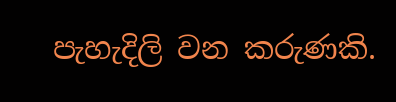පැහැදිලි වන කරුණකි.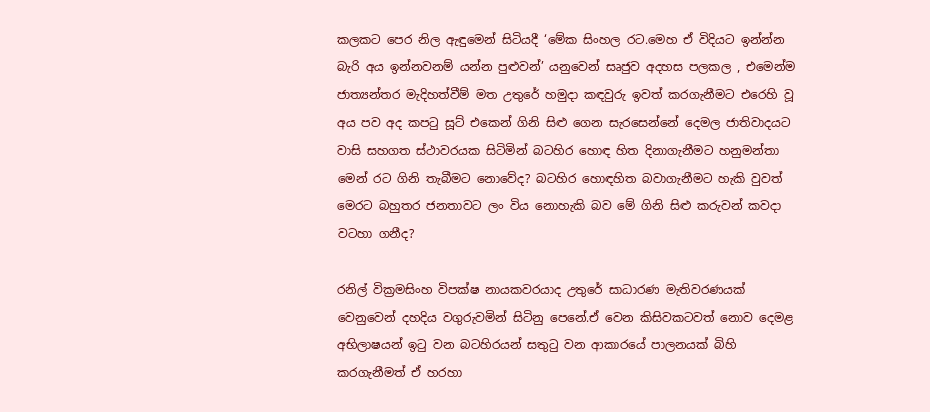කලකට පෙර නිල ඇඳුමෙන් සිටියදී ‘මේක සිංහල රට.මෙහ ඒ විදියට ඉන්න්න බැරි අය ඉන්නවනම් යන්න පුළුවන්’ යනුවෙන් සෘජුව අදහස පලකල , එමෙන්ම ජාත්‍යන්තර මැදිහත්වීම් මත උතුරේ හමුදා කඳවුරු ඉවත් කරගැනීමට එරෙහි වූ අය පව අද කපටු සූට් එකෙන් ගිනි සිළු ගෙන සැරසෙන්නේ දෙමල ජාතිවාදයට වාසි සහගත ස්ථාවරයක සිටිමින් බටහිර හොඳ හිත දිනාගැනීමට හනුමන්තා මෙන් රට ගිනි තැබීමට නොවේද? බටහිර හොඳහිත බවාගැනීමට හැකි වුවත් මෙරට බහුතර ජනතාවට ලං විය නොහැකි බව මේ ගිනි සිළු කරුවන් කවදා වටහා ගනීද?

රනිල් වික්‍රමසිංහ විපක්ෂ නායකවරයාද උතුරේ සාධාරණ මැතිවරණයක් වෙනුවෙන් දහදිය වගුරුවමින් සිටිනු පෙනේ.ඒ වෙන කිසිවකටවත් නොව දෙමළ අභිලාෂයන් ඉටු වන බටහිරයන් සතුටු වන ආකාරයේ පාලනයක් බිහි කරගැනීමත් ඒ හරහා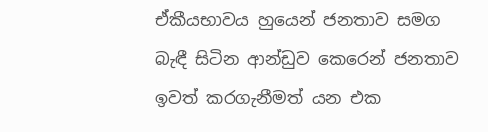ඒකීයභාවය හුයෙන් ජනතාව සමග බැඳී සිටින ආන්ඩුව කෙරෙන් ජනතාව ඉවත් කරගැනීමත් යන එක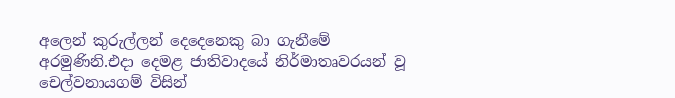අලෙන් කුරුල්ලන් දෙදෙනෙකු බා ගැනීමේ අරමුණිනි.එදා දෙමළ ජාතිවාදයේ නිර්මාතෘවරයන් වූ චෙල්වනායගම් විසින්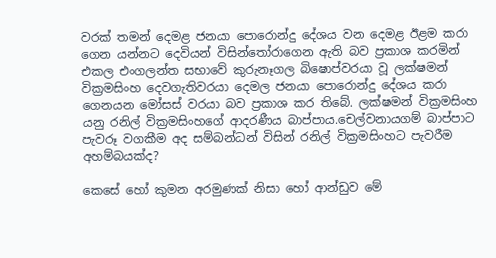වරක් තමන් දෙමළ ජනයා පොරොන්දු දේශය වන දෙමළ ඊළම කරා ගෙන යන්නට දෙවියන් විසින්තෝරාගෙන ඇති බව ප්‍රකාශ කරමින් එකල එංගලන්ත සභාවේ කුරුනෑගල බිෂොප්වරයා වූ ලක්ෂමන් වික්‍රමසිංහ දෙවගැතිවරයා දෙමල ජනයා පොරොන්දු දේශය කරා ගෙනයන මෝසස් වරයා බව ප්‍රකාශ කර තිබේ. ලක්ෂමන් වික්‍රමසිංහ යනු රනිල් වික්‍රමසිංහගේ ආදරණීය බාප්පාය.චෙල්වනායගම් බාප්පාට පැවරූ වගකීම අද සම්බන්ධන් විසින් රනිල් වික්‍රමසිංහට පැවරීම අහම්බයක්ද?

කෙසේ හෝ කුමන අරමුණක් නිසා හෝ ආන්ඩුව මේ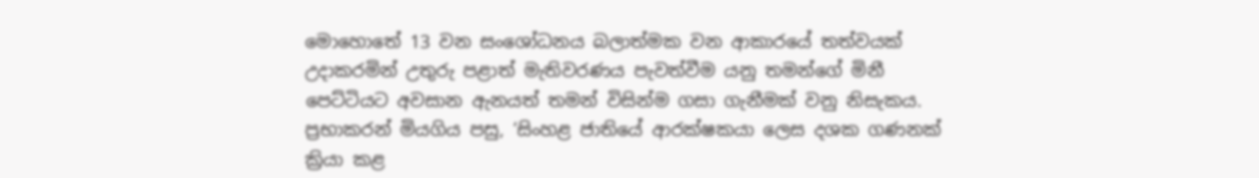මොහොතේ 13 වන සංශෝධනය බලාත්මක වන ආකාරයේ තත්වයක් උදාකරමින් උතුරු පළාත් මැතිවරණය පැවත්වීම යනු තමන්ගේ මිනී පෙට්ටියට අවසාන ඇනයත් තමන් විසින්ම ගසා ගැනීමක් වනු නිසැකය. ප්‍රභාකරන් මියගිය පසු, ‘සිංහළ ජාතියේ ආරක්ෂකයා ලෙස දශක ගණනක් ක්‍රියා කළ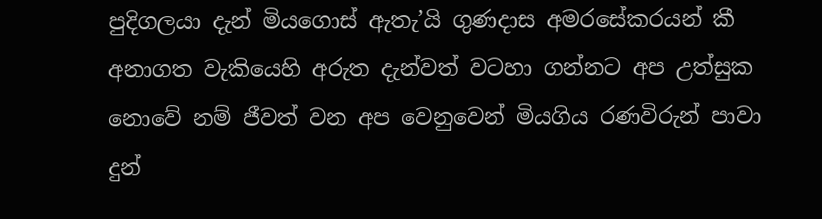පුදිගලයා දැන් මියගොස් ඇතැ’යි ගුණදාස අමරසේකරයන් කී අනාගත වැකියෙහි අරුත දැන්වත් වටහා ගන්නට අප උත්සුක නොවේ නම් ජීවත් වන අප වෙනුවෙන් මියගිය රණවිරුන් පාවා දුන්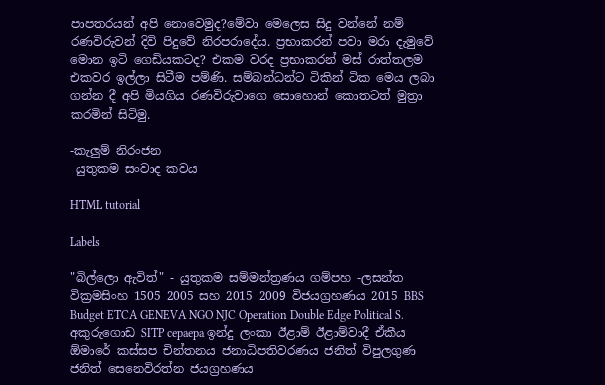පාපතරයන් අපි නොවෙමුද?මේවා මෙලෙස සිදු වන්නේ නම් රණවිරුවන් දිවි පිදුවේ නිරපරාදේය. ප්‍රභාකරන් පවා මරා දැමුවේ මොන ඉටි ගෙඩියකටද? එකම වරද ප්‍රභාකරන් මස් රාත්තලම එකවර ඉල්ලා සිටීම පම්ණි. සම්බන්ධන්ට ටිකින් ටික මෙය ලබා ගන්න දී අපි මියගිය රණවිරුවාගෙ සොහොන් කොතටත් මුත්‍රා කරමින් සිටිමු.

-කැලුම් නිරංජන
 යුතුකම සංවාද කවය

HTML tutorial

Labels

"බිල්ලො ඇවිත්" - යුතුකම සම්මන්ත්‍රණය ගම්පහ -ලසන්ත වික්‍රමසිංහ 1505 2005 සහ 2015 2009 විජයග්‍රහණය 2015 BBS Budget ETCA GENEVA NGO NJC Operation Double Edge Political S. අකුරුගොඩ SITP cepaepa ඉන්දු ලංකා ඊළාම් ඊළාම්වාදී ඒකීය ඕමාරේ කස්‌සප චින්තනය ජනාධිපතිවරණය ජනිත් විපුලගුණ ජනිත් සෙනෙවිරත්න ජයග්‍රහණය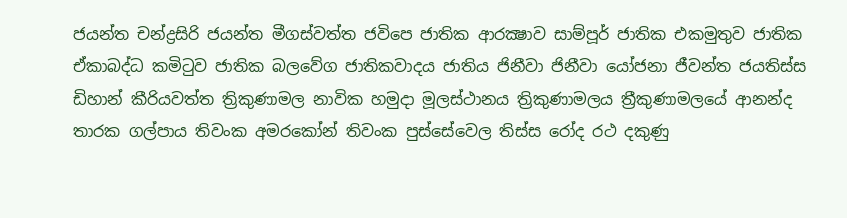ජයන්ත චන්ද්‍රසිරි ජයන්ත මීගස්වත්ත ජවිපෙ ජාතික ආරක්‍ෂාව සාම්පූර් ජාතික එකමුතුව ජාතික ඒකාබද්ධ කමිටුව ජාතික බලවේග ජාතිකවාදය ජාතිය ජිනීවා ජිනීවා යෝජනා ජීවන්ත ජයතිස්ස ඩිහාන් කීරියවත්ත ත්‍රිකුණාමල නාවික හමුදා මූලස්‌ථානය ත්‍රිකුණාමලය ත්‍රීකුණාමලයේ ආනන්ද තාරක ගල්පාය තිවංක අමරකෝන් තිවංක පුස්සේවෙල තිස්‌ස රෝද රථ දකුණු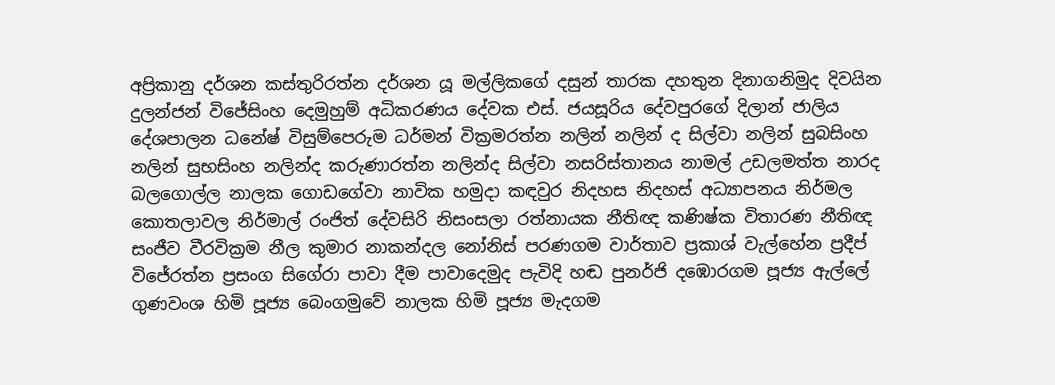අප්‍රිකානු දර්ශන කස්තුරිරත්න දර්ශන යූ මල්ලිකගේ දසුන් තාරක දහතුන දිනාගනිමුද දිවයින දුලන්ජන් විජේසිංහ දෙමුහුම් අධිකරණය දේවක එස්. ජයසූරිය දේවපුරගේ දිලාන් ජාලිය දේශපාලන ධනේෂ් විසුම්පෙරුම ධර්මන් වික්‍රමරත්න නලින් නලින් ද සිල්වා නලින් සුබසිංහ නලින් සුභසිංහ නලින්ද කරුණාරත්න නලින්ද සිල්වා නසරිස්‌තානය නාමල් උඩලමත්ත නාරද බලගොල්ල නාලක ගොඩගේවා නාවික හමුදා කඳවුර නිදහස නිදහස් අධ්‍යාපනය නිර්මල කොතලාවල නිර්මාල් රංජිත් දේවසිරි නිසංසලා රත්නායක නීතිඥ කණිෂ්ක විතාරණ නීතිඥ සංජීව වීරවික්‍රම නීල කුමාර නාකන්දල නෝනිස් පරණගම වාර්තාව ප්‍රකාශ් වැල්හේන ප්‍රදීප් විජේරත්න ප්‍රසංග සිගේරා පාවා දීම පාවාදෙමුද පැවිදි හඬ පුනර්ජි දඹොරගම පූජ්‍ය ඇල්ලේ ගුණවංශ හිමි පූජ්‍ය බෙංගමුවේ නාලක හිමි පූජ්‍ය මැදගම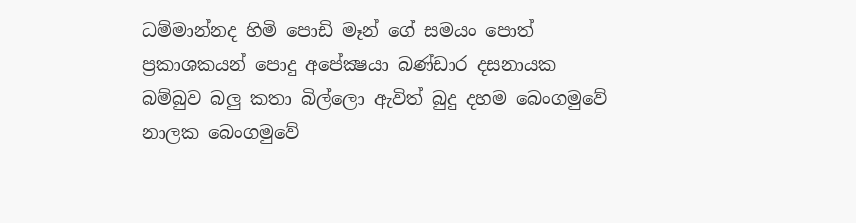ධම්මාන්නද හිමි පොඩි මෑන් ගේ සමයං පොත් ප්‍රකාශකයන් පොදු අපේක්‍ෂයා බණ්ඩාර දසනායක බම්බුව බලු කතා බිල්ලො ඇවිත් බුදු දහම බෙංගමුවේ නාලක බෙංගමුවේ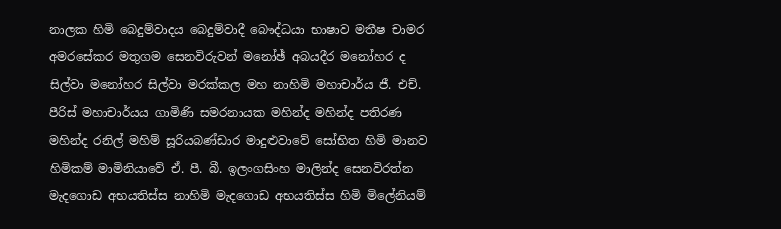නාලක හිමි බෙදුම්වාදය බෙදුම්වාදී බෞද්ධයා භාෂාව මතීෂ චාමර අමරසේකර මතුගම සෙනවිරුවන් මනෝඡ් අබයදීර මනෝහර ද සිල්වා මනෝහර සිල්වා මරක්කල මහ නාහිමි මහාචාර්ය ජී. එච්. පීරිස් මහාචාර්යය ගාමිණි සමරනායක මහින්ද මහින්ද පතිරණ මහින්ද රනිල් මහිම් සූරියබණ්ඩාර මාදුළුවාවේ සෝභිත හිමි මානව හිමිකම් මාමිනියාවේ ඒ. පී. බී. ඉලංගසිංහ මාලින්ද සෙනවිරත්න මැදගොඩ අභයතිස්ස නාහිමි මැදගොඩ අභයතිස්ස හිමි මිලේනියම්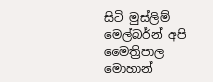සිටි මුස්‌ලිම් මෙල්බර්න් අපි මෛත්‍රිපාල මොහාන්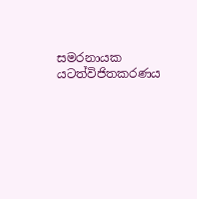සමරනායක යටත්විජිතකරණය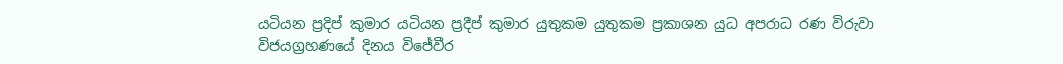යටියන ප්‍රදිප් කුමාර යටියන ප්‍රදීප් කුමාර යුතුකම යුතුකම ප්‍රකාශන යුධ අපරාධ රණ විරුවා විජයග්‍රහණයේ දිනය විජේවීර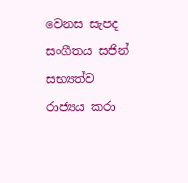වෙනස සැපද සංගීතය සජින් සභ්‍යත්ව රාජ්‍යය කරා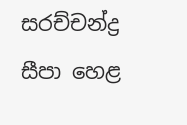සරච්චන්ද්‍ර සීපා හෙළ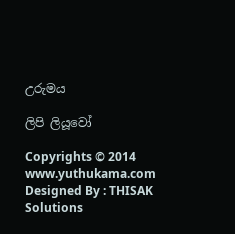උරුමය

ලිපි ලියූවෝ

Copyrights © 2014 www.yuthukama.com Designed By : THISAK Solutions